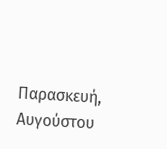Παρασκευή, Αυγούστου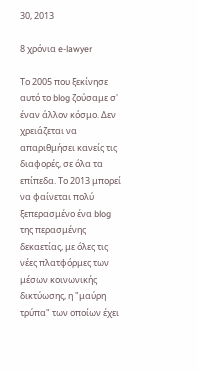30, 2013

8 χρόνια e-lawyer

Το 2005 που ξεκίνησε αυτό το blog ζούσαμε σ' έναν άλλον κόσμο. Δεν χρειάζεται να απαριθμήσει κανείς τις διαφορές, σε όλα τα επίπεδα. Το 2013 μπορεί να φαίνεται πολύ ξεπερασμένο ένα blog της περασμένης δεκαετίας, με όλες τις νέες πλατφόρμες των μέσων κοινωνικής δικτύωσης, η "μαύρη τρύπα" των οποίων έχει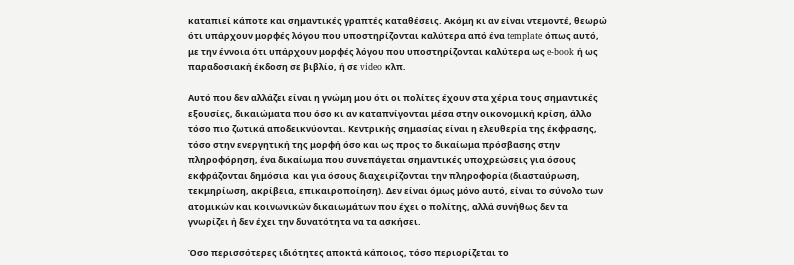καταπιεί κάποτε και σημαντικές γραπτές καταθέσεις. Ακόμη κι αν είναι ντεμοντέ, θεωρώ ότι υπάρχουν μορφές λόγου που υποστηρίζονται καλύτερα από ένα template όπως αυτό, με την έννοια ότι υπάρχουν μορφές λόγου που υποστηρίζονται καλύτερα ως e-book ή ως παραδοσιακή έκδοση σε βιβλίο, ή σε video κλπ.

Αυτό που δεν αλλάζει είναι η γνώμη μου ότι οι πολίτες έχουν στα χέρια τους σημαντικές εξουσίες, δικαιώματα που όσο κι αν καταπνίγονται μέσα στην οικονομική κρίση, άλλο τόσο πιο ζωτικά αποδεικνύονται. Κεντρικής σημασίας είναι η ελευθερία της έκφρασης, τόσο στην ενεργητική της μορφή όσο και ως προς το δικαίωμα πρόσβασης στην πληροφόρηση, ένα δικαίωμα που συνεπάγεται σημαντικές υποχρεώσεις για όσους εκφράζονται δημόσια  και για όσους διαχειρίζονται την πληροφορία (διασταύρωση, τεκμηρίωση, ακρίβεια, επικαιροποίηση). Δεν είναι όμως μόνο αυτό, είναι το σύνολο των ατομικών και κοινωνικών δικαιωμάτων που έχει ο πολίτης, αλλά συνήθως δεν τα γνωρίζει ή δεν έχει την δυνατότητα να τα ασκήσει.

Όσο περισσότερες ιδιότητες αποκτά κάποιος, τόσο περιορίζεται το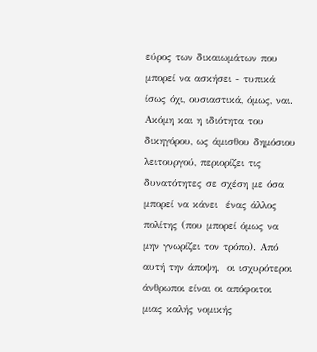εύρος των δικαιωμάτων που μπορεί να ασκήσει - τυπικά ίσως όχι, ουσιαστικά, όμως, ναι. Ακόμη και η ιδιότητα του δικηγόρου, ως άμισθου δημόσιου λειτουργού, περιορίζει τις δυνατότητες σε σχέση με όσα μπορεί να κάνει  ένας άλλος πολίτης (που μπορεί όμως να μην γνωρίζει τον τρόπο). Από αυτή την άποψη,  οι ισχυρότεροι άνθρωποι είναι οι απόφοιτοι μιας καλής νομικής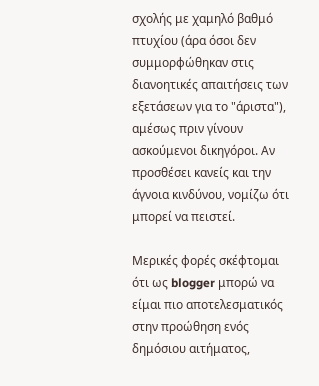σχολής με χαμηλό βαθμό πτυχίου (άρα όσοι δεν συμμορφώθηκαν στις διανοητικές απαιτήσεις των εξετάσεων για το "άριστα"), αμέσως πριν γίνουν ασκούμενοι δικηγόροι. Αν προσθέσει κανείς και την άγνοια κινδύνου, νομίζω ότι μπορεί να πειστεί.

Μερικές φορές σκέφτομαι ότι ως blogger μπορώ να είμαι πιο αποτελεσματικός στην προώθηση ενός δημόσιου αιτήματος,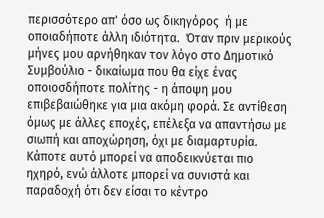περισσότερο απ' όσο ως δικηγόρος  ή με οποιαδήποτε άλλη ιδιότητα.  Όταν πριν μερικούς μήνες μου αρνήθηκαν τον λόγο στο Δημοτικό Συμβούλιο - δικαίωμα που θα είχε ένας οποιοσδήποτε πολίτης - η άποψη μου επιβεβαιώθηκε για μια ακόμη φορά. Σε αντίθεση όμως με άλλες εποχές, επέλεξα να απαντήσω με σιωπή και αποχώρηση, όχι με διαμαρτυρία.  Κάποτε αυτό μπορεί να αποδεικνύεται πιο ηχηρό, ενώ άλλοτε μπορεί να συνιστά και παραδοχή ότι δεν είσαι το κέντρο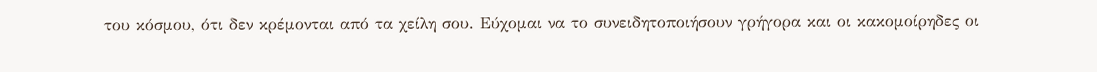του κόσμου, ότι δεν κρέμονται από τα χείλη σου. Εύχομαι να το συνειδητοποιήσουν γρήγορα και οι κακομοίρηδες οι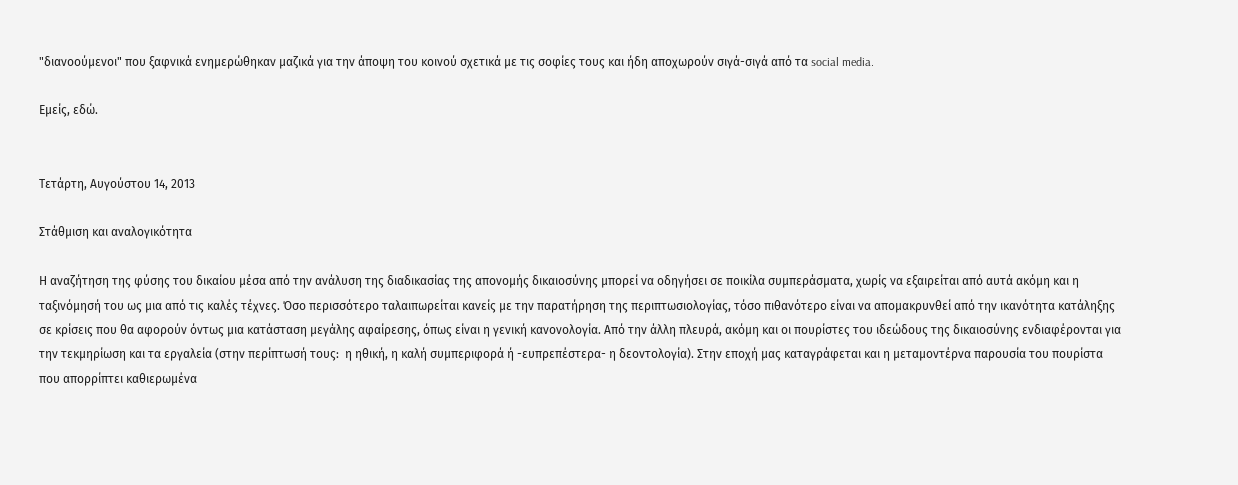"διανοούμενοι" που ξαφνικά ενημερώθηκαν μαζικά για την άποψη του κοινού σχετικά με τις σοφίες τους και ήδη αποχωρούν σιγά-σιγά από τα social media.

Εμείς, εδώ.


Τετάρτη, Αυγούστου 14, 2013

Στάθμιση και αναλογικότητα

Η αναζήτηση της φύσης του δικαίου μέσα από την ανάλυση της διαδικασίας της απονομής δικαιοσύνης μπορεί να οδηγήσει σε ποικίλα συμπεράσματα, χωρίς να εξαιρείται από αυτά ακόμη και η ταξινόμησή του ως μια από τις καλές τέχνες. Όσο περισσότερο ταλαιπωρείται κανείς με την παρατήρηση της περιπτωσιολογίας, τόσο πιθανότερο είναι να απομακρυνθεί από την ικανότητα κατάληξης σε κρίσεις που θα αφορούν όντως μια κατάσταση μεγάλης αφαίρεσης, όπως είναι η γενική κανονολογία. Από την άλλη πλευρά, ακόμη και οι πουρίστες του ιδεώδους της δικαιοσύνης ενδιαφέρονται για την τεκμηρίωση και τα εργαλεία (στην περίπτωσή τους:  η ηθική, η καλή συμπεριφορά ή -ευπρεπέστερα- η δεοντολογία). Στην εποχή μας καταγράφεται και η μεταμοντέρνα παρουσία του πουρίστα που απορρίπτει καθιερωμένα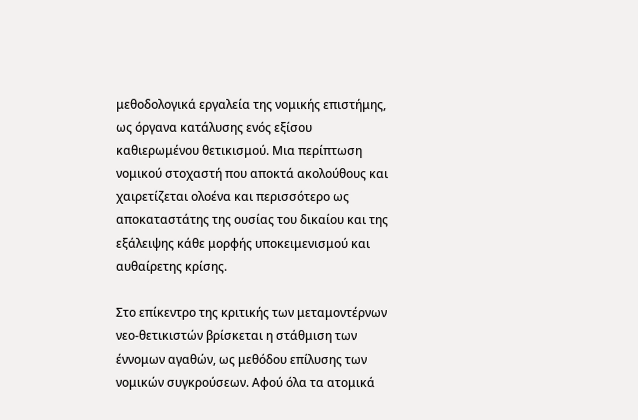μεθοδολογικά εργαλεία της νομικής επιστήμης, ως όργανα κατάλυσης ενός εξίσου καθιερωμένου θετικισμού. Μια περίπτωση νομικού στοχαστή που αποκτά ακολούθους και χαιρετίζεται ολοένα και περισσότερο ως αποκαταστάτης της ουσίας του δικαίου και της εξάλειψης κάθε μορφής υποκειμενισμού και αυθαίρετης κρίσης.

Στο επίκεντρο της κριτικής των μεταμοντέρνων νεο-θετικιστών βρίσκεται η στάθμιση των έννομων αγαθών, ως μεθόδου επίλυσης των νομικών συγκρούσεων. Αφού όλα τα ατομικά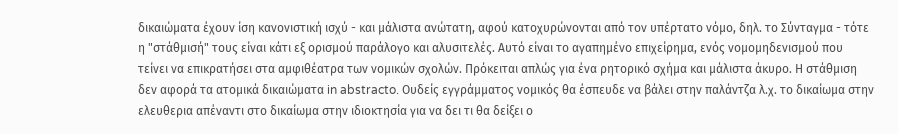δικαιώματα έχουν ίση κανονιστική ισχύ - και μάλιστα ανώτατη, αφού κατοχυρώνονται από τον υπέρτατο νόμο, δηλ. το Σύνταγμα - τότε η "στάθμισή" τους είναι κάτι εξ ορισμού παράλογο και αλυσιτελές. Αυτό είναι το αγαπημένο επιχείρημα, ενός νομομηδενισμού που τείνει να επικρατήσει στα αμφιθέατρα των νομικών σχολών. Πρόκειται απλώς για ένα ρητορικό σχήμα και μάλιστα άκυρο. Η στάθμιση δεν αφορά τα ατομικά δικαιώματα in abstracto. Ουδείς εγγράμματος νομικός θα έσπευδε να βάλει στην παλάντζα λ.χ. το δικαίωμα στην ελευθερια απέναντι στο δικαίωμα στην ιδιοκτησία για να δει τι θα δείξει ο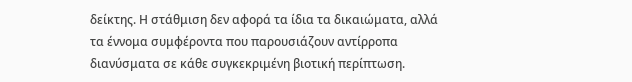δείκτης. Η στάθμιση δεν αφορά τα ίδια τα δικαιώματα, αλλά τα έννομα συμφέροντα που παρουσιάζουν αντίρροπα διανύσματα σε κάθε συγκεκριμένη βιοτική περίπτωση.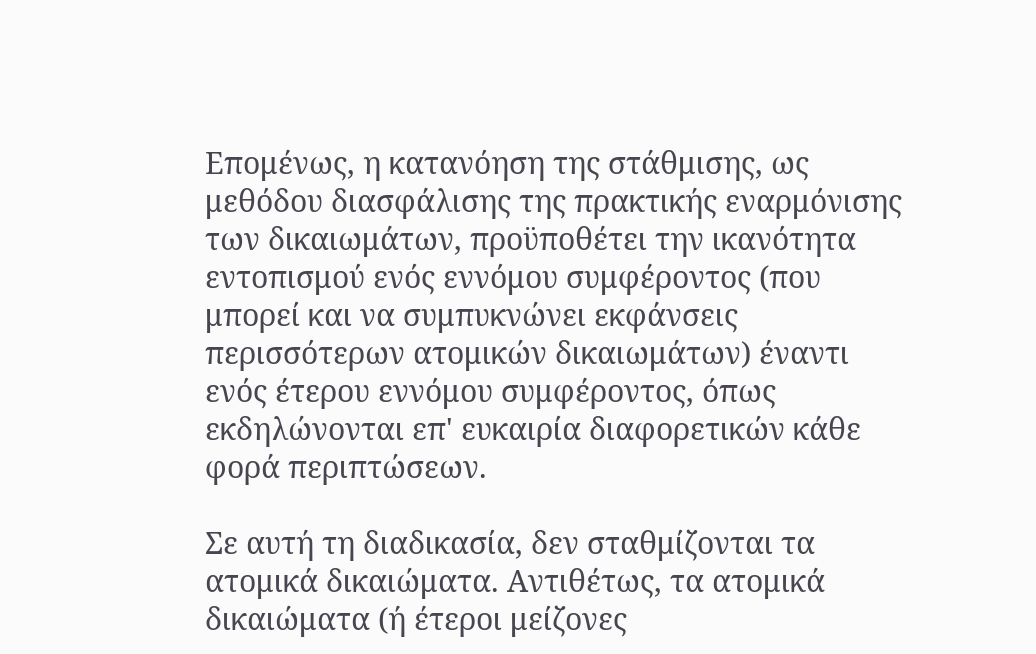Επομένως, η κατανόηση της στάθμισης, ως μεθόδου διασφάλισης της πρακτικής εναρμόνισης των δικαιωμάτων, προϋποθέτει την ικανότητα εντοπισμού ενός εννόμου συμφέροντος (που μπορεί και να συμπυκνώνει εκφάνσεις περισσότερων ατομικών δικαιωμάτων) έναντι ενός έτερου εννόμου συμφέροντος, όπως εκδηλώνονται επ' ευκαιρία διαφορετικών κάθε φορά περιπτώσεων.

Σε αυτή τη διαδικασία, δεν σταθμίζονται τα ατομικά δικαιώματα. Αντιθέτως, τα ατομικά δικαιώματα (ή έτεροι μείζονες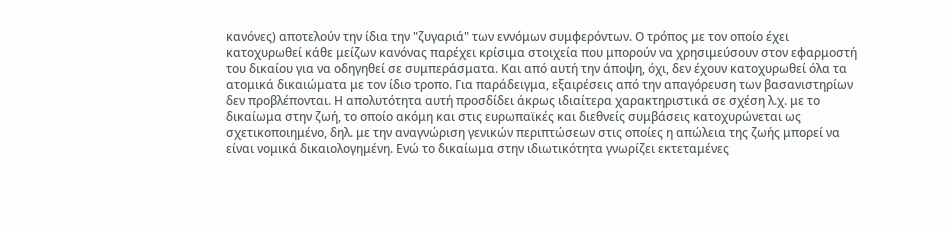κανόνες) αποτελούν την ίδια την "ζυγαριά" των εννόμων συμφερόντων. Ο τρόπος με τον οποίο έχει κατοχυρωθεί κάθε μείζων κανόνας παρέχει κρίσιμα στοιχεία που μπορούν να χρησιμεύσουν στον εφαρμοστή του δικαίου για να οδηγηθεί σε συμπεράσματα. Και από αυτή την άποψη, όχι, δεν έχουν κατοχυρωθεί όλα τα ατομικά δικαιώματα με τον ίδιο τροπο. Για παράδειγμα, εξαιρέσεις από την απαγόρευση των βασανιστηρίων δεν προβλέπονται. Η απολυτότητα αυτή προσδίδει άκρως ιδιαίτερα χαρακτηριστικά σε σχέση λ.χ. με το δικαίωμα στην ζωή, το οποίο ακόμη και στις ευρωπαϊκές και διεθνείς συμβάσεις κατοχυρώνεται ως σχετικοποιημένο, δηλ. με την αναγνώριση γενικών περιπτώσεων στις οποίες η απώλεια της ζωής μπορεί να είναι νομικά δικαιολογημένη. Ενώ το δικαίωμα στην ιδιωτικότητα γνωρίζει εκτεταμένες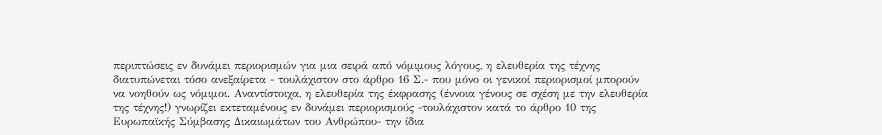περιπτώσεις εν δυνάμει περιορισμών για μια σειρά από νόμιμους λόγους, η ελευθερία της τέχνης διατυπώνεται τόσο ανεξαίρετα - τουλάχιστον στο άρθρο 16 Σ.- που μόνο οι γενικοί περιορισμοί μπορούν να νοηθούν ως νόμιμοι. Αναντίστοιχα, η ελευθερία της έκφρασης (έννοια γένους σε σχέση με την ελευθερία της τέχνης!) γνωρίζει εκτεταμένους εν δυνάμει περιορισμούς -τουλάχιστον κατά το άρθρο 10 της Ευρωπαϊκής Σύμβασης Δικαιωμάτων του Ανθρώπου- την ίδια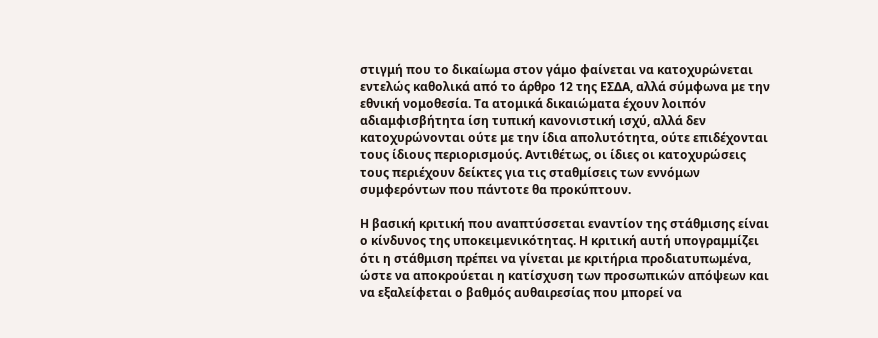στιγμή που το δικαίωμα στον γάμο φαίνεται να κατοχυρώνεται εντελώς καθολικά από το άρθρο 12 της ΕΣΔΑ, αλλά σύμφωνα με την εθνική νομοθεσία. Τα ατομικά δικαιώματα έχουν λοιπόν αδιαμφισβήτητα ίση τυπική κανονιστική ισχύ, αλλά δεν κατοχυρώνονται ούτε με την ίδια απολυτότητα, ούτε επιδέχονται τους ίδιους περιορισμούς. Αντιθέτως, οι ίδιες οι κατοχυρώσεις τους περιέχουν δείκτες για τις σταθμίσεις των εννόμων συμφερόντων που πάντοτε θα προκύπτουν.

Η βασική κριτική που αναπτύσσεται εναντίον της στάθμισης είναι ο κίνδυνος της υποκειμενικότητας. Η κριτική αυτή υπογραμμίζει ότι η στάθμιση πρέπει να γίνεται με κριτήρια προδιατυπωμένα, ώστε να αποκρούεται η κατίσχυση των προσωπικών απόψεων και να εξαλείφεται ο βαθμός αυθαιρεσίας που μπορεί να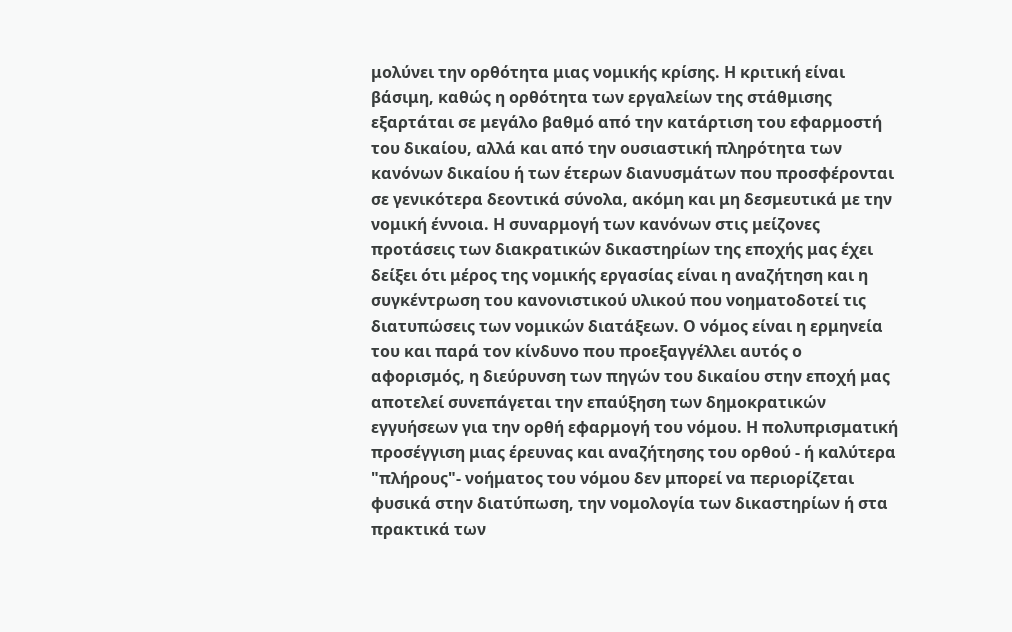μολύνει την ορθότητα μιας νομικής κρίσης. Η κριτική είναι βάσιμη, καθώς η ορθότητα των εργαλείων της στάθμισης εξαρτάται σε μεγάλο βαθμό από την κατάρτιση του εφαρμοστή του δικαίου, αλλά και από την ουσιαστική πληρότητα των κανόνων δικαίου ή των έτερων διανυσμάτων που προσφέρονται σε γενικότερα δεοντικά σύνολα, ακόμη και μη δεσμευτικά με την νομική έννοια. Η συναρμογή των κανόνων στις μείζονες προτάσεις των διακρατικών δικαστηρίων της εποχής μας έχει δείξει ότι μέρος της νομικής εργασίας είναι η αναζήτηση και η  συγκέντρωση του κανονιστικού υλικού που νοηματοδοτεί τις διατυπώσεις των νομικών διατάξεων. Ο νόμος είναι η ερμηνεία του και παρά τον κίνδυνο που προεξαγγέλλει αυτός ο αφορισμός, η διεύρυνση των πηγών του δικαίου στην εποχή μας αποτελεί συνεπάγεται την επαύξηση των δημοκρατικών εγγυήσεων για την ορθή εφαρμογή του νόμου. Η πολυπρισματική προσέγγιση μιας έρευνας και αναζήτησης του ορθού - ή καλύτερα "πλήρους"- νοήματος του νόμου δεν μπορεί να περιορίζεται φυσικά στην διατύπωση, την νομολογία των δικαστηρίων ή στα πρακτικά των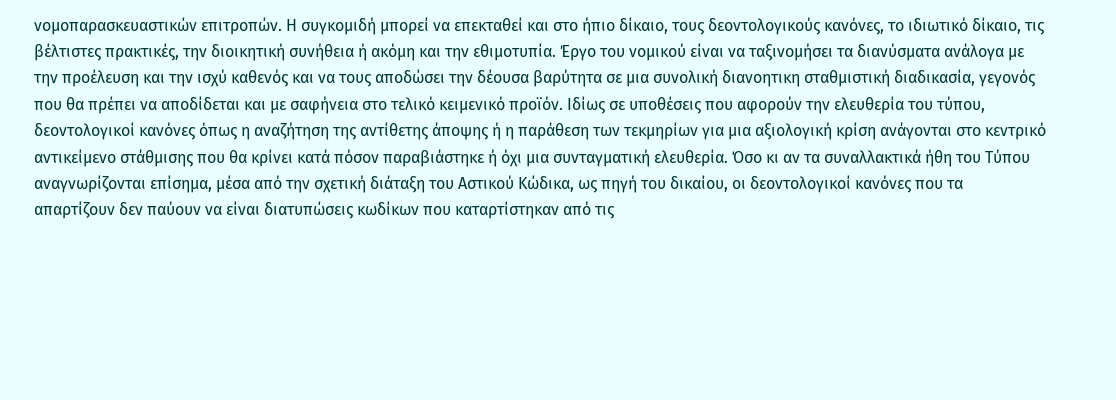νομοπαρασκευαστικών επιτροπών. Η συγκομιδή μπορεί να επεκταθεί και στο ήπιο δίκαιο, τους δεοντολογικούς κανόνες, το ιδιωτικό δίκαιο, τις βέλτιστες πρακτικές, την διοικητική συνήθεια ή ακόμη και την εθιμοτυπία. Έργο του νομικού είναι να ταξινομήσει τα διανύσματα ανάλογα με την προέλευση και την ισχύ καθενός και να τους αποδώσει την δέουσα βαρύτητα σε μια συνολική διανοητικη σταθμιστική διαδικασία, γεγονός που θα πρέπει να αποδίδεται και με σαφήνεια στο τελικό κειμενικό προϊόν. Ιδίως σε υποθέσεις που αφορούν την ελευθερία του τύπου, δεοντολογικοί κανόνες όπως η αναζήτηση της αντίθετης άποψης ή η παράθεση των τεκμηρίων για μια αξιολογική κρίση ανάγονται στο κεντρικό αντικείμενο στάθμισης που θα κρίνει κατά πόσον παραβιάστηκε ή όχι μια συνταγματική ελευθερία. Όσο κι αν τα συναλλακτικά ήθη του Τύπου αναγνωρίζονται επίσημα, μέσα από την σχετική διάταξη του Αστικού Κώδικα, ως πηγή του δικαίου, οι δεοντολογικοί κανόνες που τα απαρτίζουν δεν παύουν να είναι διατυπώσεις κωδίκων που καταρτίστηκαν από τις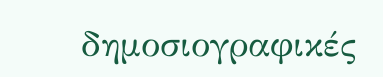δημοσιογραφικές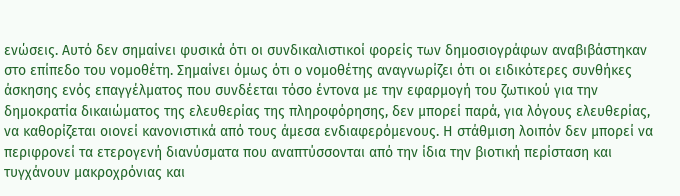ενώσεις. Αυτό δεν σημαίνει φυσικά ότι οι συνδικαλιστικοί φορείς των δημοσιογράφων αναβιβάστηκαν στο επίπεδο του νομοθέτη. Σημαίνει όμως ότι ο νομοθέτης αναγνωρίζει ότι οι ειδικότερες συνθήκες άσκησης ενός επαγγέλματος που συνδέεται τόσο έντονα με την εφαρμογή του ζωτικού για την δημοκρατία δικαιώματος της ελευθερίας της πληροφόρησης, δεν μπορεί παρά, για λόγους ελευθερίας, να καθορίζεται οιονεί κανονιστικά από τους άμεσα ενδιαφερόμενους. Η στάθμιση λοιπόν δεν μπορεί να περιφρονεί τα ετερογενή διανύσματα που αναπτύσσονται από την ίδια την βιοτική περίσταση και τυγχάνουν μακροχρόνιας και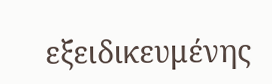εξειδικευμένης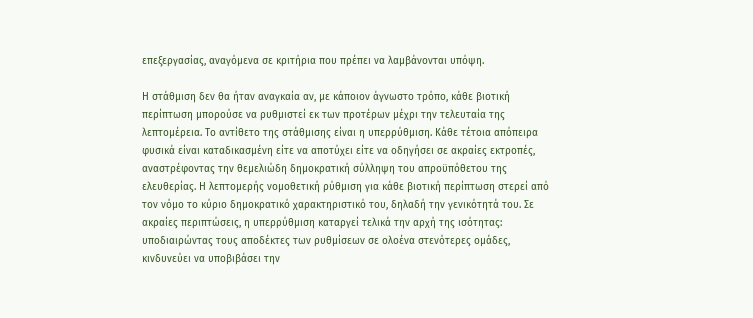επεξεργασίας, αναγόμενα σε κριτήρια που πρέπει να λαμβάνονται υπόψη.

Η στάθμιση δεν θα ήταν αναγκαία αν, με κάποιον άγνωστο τρόπο, κάθε βιοτική περίπτωση μπορούσε να ρυθμιστεί εκ των προτέρων μέχρι την τελευταία της λεπτομέρεια. Το αντίθετο της στάθμισης είναι η υπερρύθμιση. Κάθε τέτοια απόπειρα φυσικά είναι καταδικασμένη είτε να αποτύχει είτε να οδηγήσει σε ακραίες εκτροπές, αναστρέφοντας την θεμελιώδη δημοκρατική σύλληψη του απροϋπόθετου της ελευθερίας. Η λεπτομερής νομοθετική ρύθμιση για κάθε βιοτική περίπτωση στερεί από τον νόμο το κύριο δημοκρατικό χαρακτηριστικό του, δηλαδή την γενικότητά του. Σε ακραίες περιπτώσεις, η υπερρύθμιση καταργεί τελικά την αρχή της ισότητας: υποδιαιρώντας τους αποδέκτες των ρυθμίσεων σε ολοένα στενότερες ομάδες, κινδυνεύει να υποβιβάσει την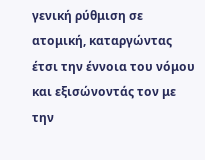γενική ρύθμιση σε ατομική, καταργώντας έτσι την έννοια του νόμου και εξισώνοντάς τον με την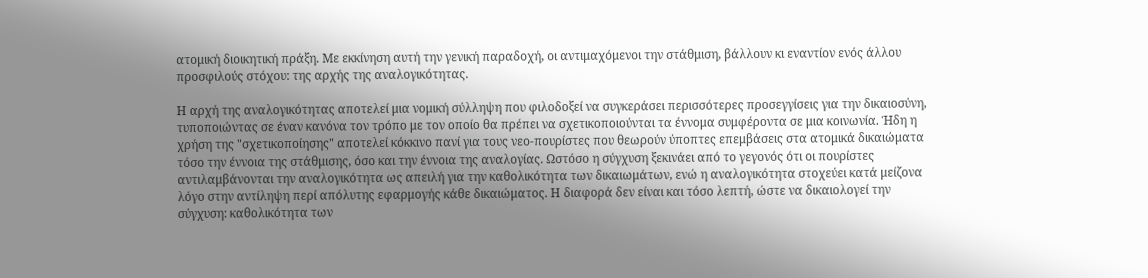ατομική διοικητική πράξη. Με εκκίνηση αυτή την γενική παραδοχή, οι αντιμαχόμενοι την στάθμιση, βάλλουν κι εναντίον ενός άλλου προσφιλούς στόχου: της αρχής της αναλογικότητας.

Η αρχή της αναλογικότητας αποτελεί μια νομική σύλληψη που φιλοδοξεί να συγκεράσει περισσότερες προσεγγίσεις για την δικαιοσύνη, τυποποιώντας σε έναν κανόνα τον τρόπο με τον οποίο θα πρέπει να σχετικοποιούνται τα έννομα συμφέροντα σε μια κοινωνία. Ήδη η χρήση της "σχετικοποίησης" αποτελεί κόκκινο πανί για τους νεο-πουρίστες που θεωρούν ύποπτες επεμβάσεις στα ατομικά δικαιώματα τόσο την έννοια της στάθμισης, όσο και την έννοια της αναλογίας. Ωστόσο η σύγχυση ξεκινάει από το γεγονός ότι οι πουρίστες αντιλαμβάνονται την αναλογικότητα ως απειλή για την καθολικότητα των δικαιωμάτων, ενώ η αναλογικότητα στοχεύει κατά μείζονα λόγο στην αντίληψη περί απόλυτης εφαρμογής κάθε δικαιώματος. Η διαφορά δεν είναι και τόσο λεπτή, ώστε να δικαιολογεί την σύγχυση: καθολικότητα των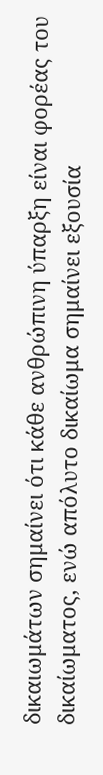δικαιωμάτων σημαίνει ότι κάθε ανθρώπινη ύπαρξη είναι φορέας του δικαίωματος, ενώ απόλυτο δικαίωμα σημαίνει εξουσία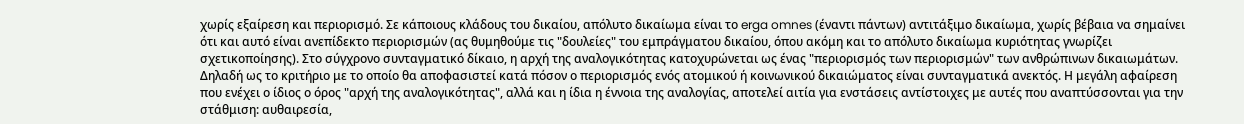χωρίς εξαίρεση και περιορισμό. Σε κάποιους κλάδους του δικαίου, απόλυτο δικαίωμα είναι το erga omnes (έναντι πάντων) αντιτάξιμο δικαίωμα, χωρίς βέβαια να σημαίνει ότι και αυτό είναι ανεπίδεκτο περιορισμών (ας θυμηθούμε τις "δουλείες" του εμπράγματου δικαίου, όπου ακόμη και το απόλυτο δικαίωμα κυριότητας γνωρίζει σχετικοποίησης). Στο σύγχρονο συνταγματικό δίκαιο, η αρχή της αναλογικότητας κατοχυρώνεται ως ένας "περιορισμός των περιορισμών" των ανθρώπινων δικαιωμάτων. Δηλαδή ως το κριτήριο με το οποίο θα αποφασιστεί κατά πόσον ο περιορισμός ενός ατομικού ή κοινωνικού δικαιώματος είναι συνταγματικά ανεκτός. Η μεγάλη αφαίρεση που ενέχει ο ίδιος ο όρος "αρχή της αναλογικότητας", αλλά και η ίδια η έννοια της αναλογίας, αποτελεί αιτία για ενστάσεις αντίστοιχες με αυτές που αναπτύσσονται για την στάθμιση: αυθαιρεσία,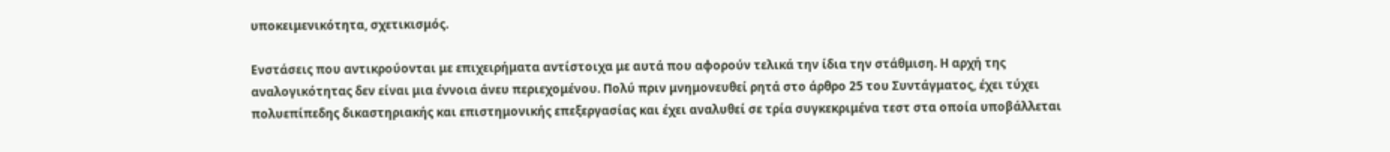υποκειμενικότητα, σχετικισμός.

Ενστάσεις που αντικρούονται με επιχειρήματα αντίστοιχα με αυτά που αφορούν τελικά την ίδια την στάθμιση. Η αρχή της αναλογικότητας δεν είναι μια έννοια άνευ περιεχομένου. Πολύ πριν μνημονευθεί ρητά στο άρθρο 25 του Συντάγματος, έχει τύχει πολυεπίπεδης δικαστηριακής και επιστημονικής επεξεργασίας και έχει αναλυθεί σε τρία συγκεκριμένα τεστ στα οποία υποβάλλεται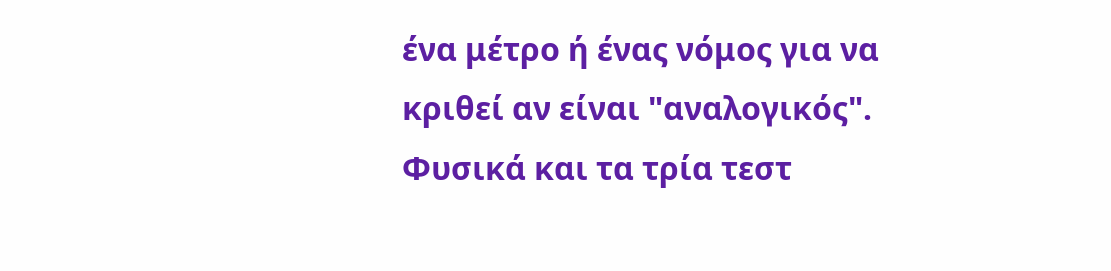ένα μέτρο ή ένας νόμος για να κριθεί αν είναι "αναλογικός". Φυσικά και τα τρία τεστ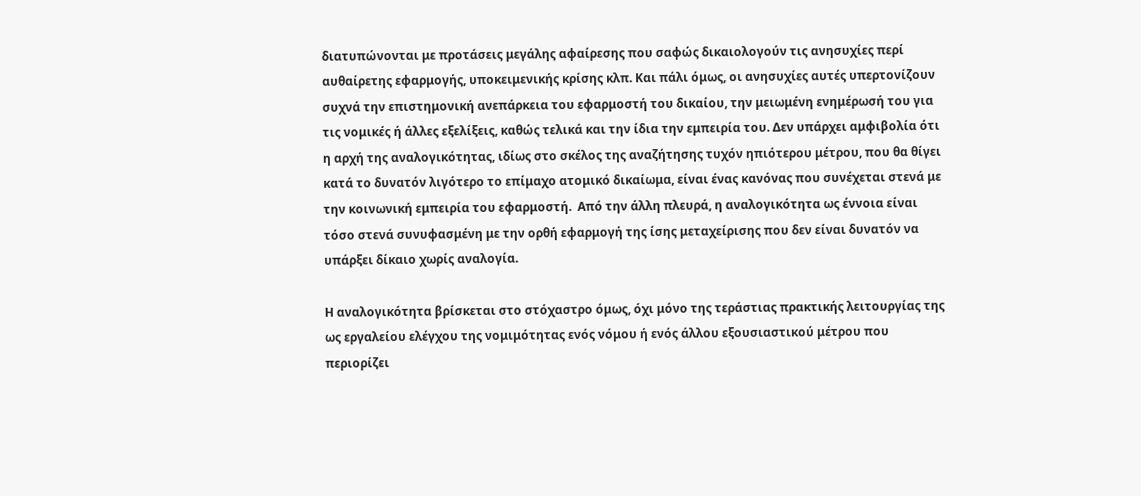διατυπώνονται με προτάσεις μεγάλης αφαίρεσης που σαφώς δικαιολογούν τις ανησυχίες περί αυθαίρετης εφαρμογής, υποκειμενικής κρίσης κλπ. Και πάλι όμως, οι ανησυχίες αυτές υπερτονίζουν συχνά την επιστημονική ανεπάρκεια του εφαρμοστή του δικαίου, την μειωμένη ενημέρωσή του για τις νομικές ή άλλες εξελίξεις, καθώς τελικά και την ίδια την εμπειρία του. Δεν υπάρχει αμφιβολία ότι η αρχή της αναλογικότητας, ιδίως στο σκέλος της αναζήτησης τυχόν ηπιότερου μέτρου, που θα θίγει κατά το δυνατόν λιγότερο το επίμαχο ατομικό δικαίωμα, είναι ένας κανόνας που συνέχεται στενά με την κοινωνική εμπειρία του εφαρμοστή.  Από την άλλη πλευρά, η αναλογικότητα ως έννοια είναι τόσο στενά συνυφασμένη με την ορθή εφαρμογή της ίσης μεταχείρισης που δεν είναι δυνατόν να υπάρξει δίκαιο χωρίς αναλογία.

Η αναλογικότητα βρίσκεται στο στόχαστρο όμως, όχι μόνο της τεράστιας πρακτικής λειτουργίας της ως εργαλείου ελέγχου της νομιμότητας ενός νόμου ή ενός άλλου εξουσιαστικού μέτρου που περιορίζει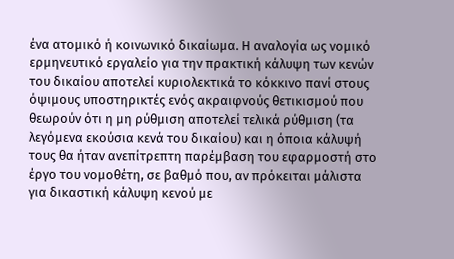ένα ατομικό ή κοινωνικό δικαίωμα. Η αναλογία ως νομικό ερμηνευτικό εργαλείο για την πρακτική κάλυψη των κενών του δικαίου αποτελεί κυριολεκτικά το κόκκινο πανί στους όψιμους υποστηρικτές ενός ακραιφνούς θετικισμού που θεωρούν ότι η μη ρύθμιση αποτελεί τελικά ρύθμιση (τα λεγόμενα εκούσια κενά του δικαίου) και η όποια κάλυψή τους θα ήταν ανεπίτρεπτη παρέμβαση του εφαρμοστή στο έργο του νομοθέτη, σε βαθμό που, αν πρόκειται μάλιστα για δικαστική κάλυψη κενού με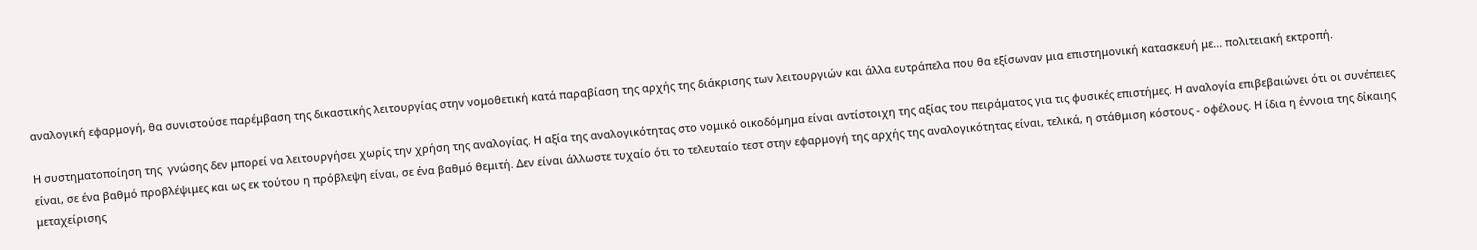αναλογική εφαρμογή, θα συνιστούσε παρέμβαση της δικαστικής λειτουργίας στην νομοθετική κατά παραβίαση της αρχής της διάκρισης των λειτουργιών και άλλα ευτράπελα που θα εξίσωναν μια επιστημονική κατασκευή με... πολιτειακή εκτροπή.

Η συστηματοποίηση της  γνώσης δεν μπορεί να λειτουργήσει χωρίς την χρήση της αναλογίας. Η αξία της αναλογικότητας στο νομικό οικοδόμημα είναι αντίστοιχη της αξίας του πειράματος για τις φυσικές επιστήμες. Η αναλογία επιβεβαιώνει ότι οι συνέπειες είναι, σε ένα βαθμό προβλέψιμες και ως εκ τούτου η πρόβλεψη είναι, σε ένα βαθμό θεμιτή. Δεν είναι άλλωστε τυχαίο ότι το τελευταίο τεστ στην εφαρμογή της αρχής της αναλογικότητας είναι, τελικά, η στάθμιση κόστους - οφέλους. Η ίδια η έννοια της δίκαιης μεταχείρισης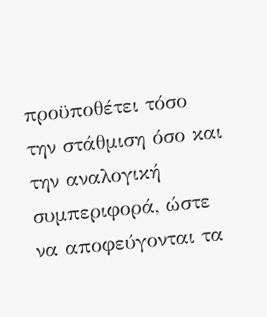προϋποθέτει τόσο την στάθμιση όσο και την αναλογική συμπεριφορά, ώστε να αποφεύγονται τα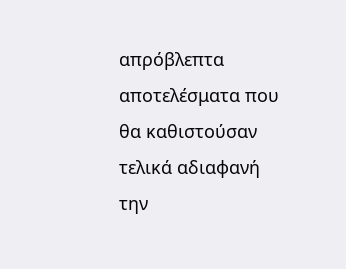απρόβλεπτα αποτελέσματα που θα καθιστούσαν τελικά αδιαφανή την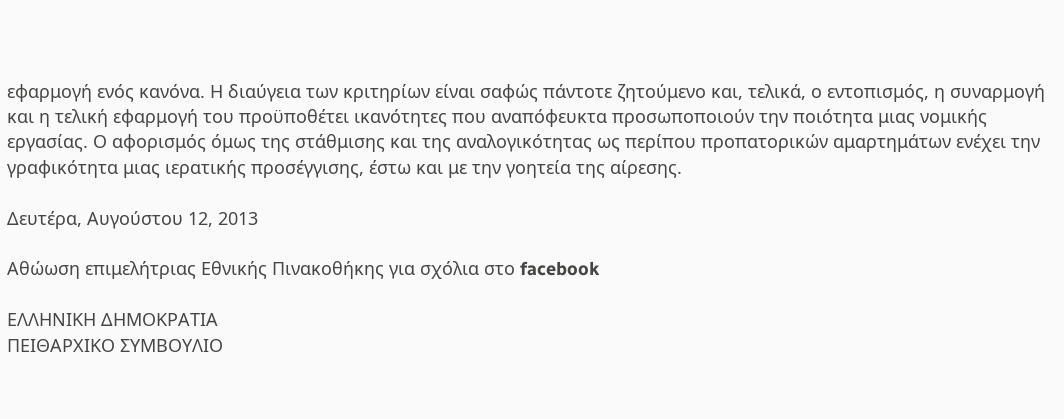εφαρμογή ενός κανόνα. Η διαύγεια των κριτηρίων είναι σαφώς πάντοτε ζητούμενο και, τελικά, ο εντοπισμός, η συναρμογή και η τελική εφαρμογή του προϋποθέτει ικανότητες που αναπόφευκτα προσωποποιούν την ποιότητα μιας νομικής εργασίας. Ο αφορισμός όμως της στάθμισης και της αναλογικότητας ως περίπου προπατορικών αμαρτημάτων ενέχει την γραφικότητα μιας ιερατικής προσέγγισης, έστω και με την γοητεία της αίρεσης.

Δευτέρα, Αυγούστου 12, 2013

Αθώωση επιμελήτριας Εθνικής Πινακοθήκης για σχόλια στο facebook

EΛΛΗΝΙΚΗ ΔΗΜΟΚΡΑΤΙΑ
ΠΕΙΘΑΡΧΙΚΟ ΣΥΜΒΟΥΛΙΟ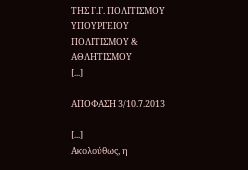ΤΗΣ Γ.Γ. ΠΟΛΙΤΙΣΜΟΥ
ΥΠΟΥΡΓΕΙΟΥ ΠΟΛΙΤΙΣΜΟΥ & ΑΘΛΗΤΙΣΜΟΥ
[...]

ΑΠΟΦΑΣΗ 3/10.7.2013

[...]
Ακολούθως, η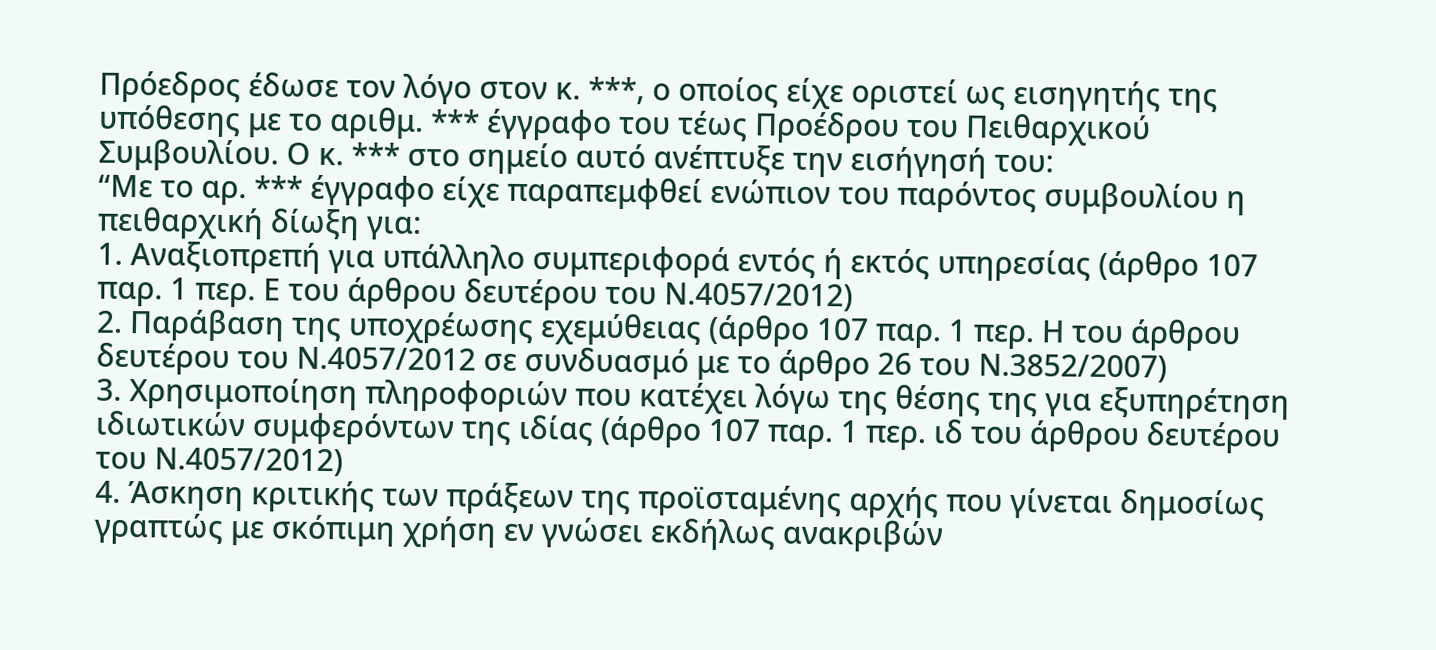Πρόεδρος έδωσε τον λόγο στον κ. ***, ο οποίος είχε οριστεί ως εισηγητής της υπόθεσης με το αριθμ. *** έγγραφο του τέως Προέδρου του Πειθαρχικού Συμβουλίου. Ο κ. *** στο σημείο αυτό ανέπτυξε την εισήγησή του:
“Με το αρ. *** έγγραφο είχε παραπεμφθεί ενώπιον του παρόντος συμβουλίου η πειθαρχική δίωξη για:
1. Αναξιοπρεπή για υπάλληλο συμπεριφορά εντός ή εκτός υπηρεσίας (άρθρο 107 παρ. 1 περ. Ε του άρθρου δευτέρου του Ν.4057/2012)
2. Παράβαση της υποχρέωσης εχεμύθειας (άρθρο 107 παρ. 1 περ. Η του άρθρου δευτέρου του Ν.4057/2012 σε συνδυασμό με το άρθρο 26 του Ν.3852/2007)
3. Χρησιμοποίηση πληροφοριών που κατέχει λόγω της θέσης της για εξυπηρέτηση ιδιωτικών συμφερόντων της ιδίας (άρθρο 107 παρ. 1 περ. ιδ του άρθρου δευτέρου του Ν.4057/2012)
4. Άσκηση κριτικής των πράξεων της προϊσταμένης αρχής που γίνεται δημοσίως γραπτώς με σκόπιμη χρήση εν γνώσει εκδήλως ανακριβών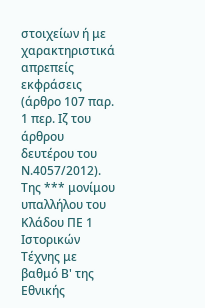στοιχείων ή με χαρακτηριστικά απρεπείς εκφράσεις (άρθρο 107 παρ. 1 περ. Ιζ του άρθρου δευτέρου του Ν.4057/2012).
Της *** μονίμου υπαλλήλου του Κλάδου ΠΕ 1 Ιστορικών Τέχνης με βαθμό Β' της Εθνικής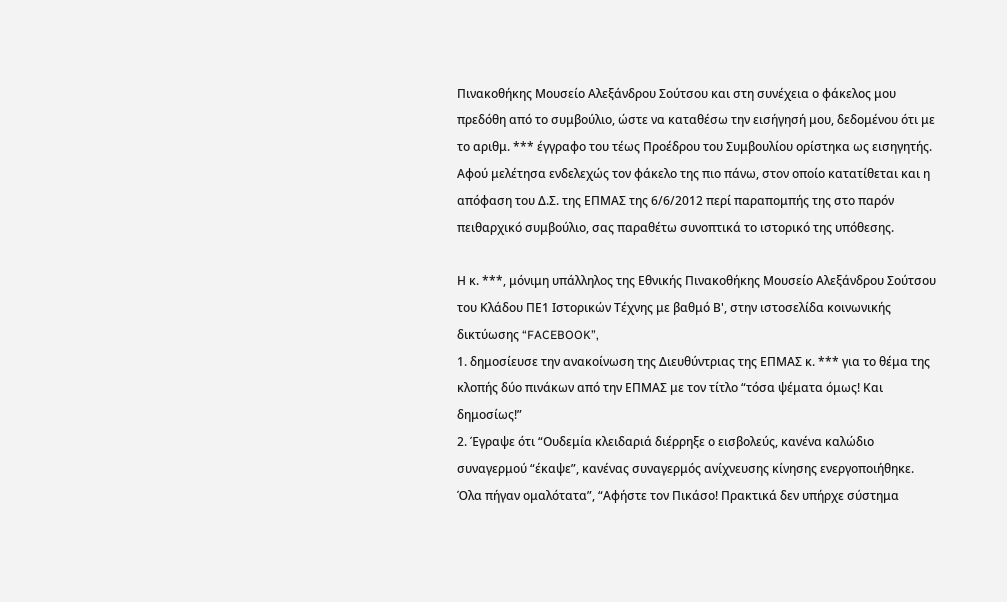Πινακοθήκης Μουσείο Αλεξάνδρου Σούτσου και στη συνέχεια ο φάκελος μου πρεδόθη από το συμβούλιο, ώστε να καταθέσω την εισήγησή μου, δεδομένου ότι με το αριθμ. *** έγγραφο του τέως Προέδρου του Συμβουλίου ορίστηκα ως εισηγητής. Αφού μελέτησα ενδελεχώς τον φάκελο της πιο πάνω, στον οποίο κατατίθεται και η απόφαση του Δ.Σ. της ΕΠΜΑΣ της 6/6/2012 περί παραπομπής της στο παρόν πειθαρχικό συμβούλιο, σας παραθέτω συνοπτικά το ιστορικό της υπόθεσης.

Η κ. ***, μόνιμη υπάλληλος της Εθνικής Πινακοθήκης Μουσείο Αλεξάνδρου Σούτσου του Κλάδου ΠΕ1 Ιστορικών Τέχνης με βαθμό Β', στην ιστοσελίδα κοινωνικής δικτύωσης “FACEBOOK”,
1. δημοσίευσε την ανακοίνωση της Διευθύντριας της ΕΠΜΑΣ κ. *** για το θέμα της κλοπής δύο πινάκων από την ΕΠΜΑΣ με τον τίτλο “τόσα ψέματα όμως! Και δημοσίως!”
2. Έγραψε ότι “Ουδεμία κλειδαριά διέρρηξε ο εισβολεύς, κανένα καλώδιο συναγερμού “έκαψε”, κανένας συναγερμός ανίχνευσης κίνησης ενεργοποιήθηκε. Όλα πήγαν ομαλότατα”, “Αφήστε τον Πικάσο! Πρακτικά δεν υπήρχε σύστημα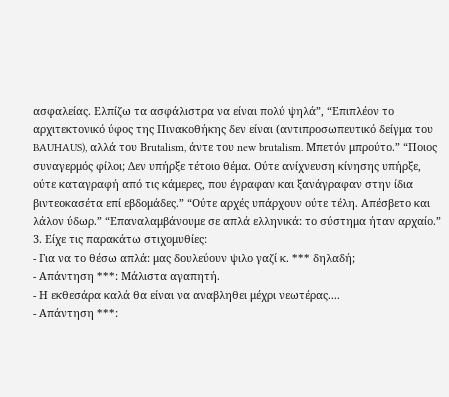ασφαλείας. Ελπίζω τα ασφάλιστρα να είναι πολύ ψηλά”, “Επιπλέον το αρχιτεκτονικό ύφος της Πινακοθήκης δεν είναι (αντιπροσωπευτικό δείγμα του BAUHAUS), αλλά του Βrutalism, άντε του new brutalism. Μπετόν μπρούτο.” “Ποιος συναγερμός φίλοι; Δεν υπήρξε τέτοιο θέμα. Ούτε ανίχνευση κίνησης υπήρξε, ούτε καταγραφή από τις κάμερες, που έγραφαν και ξανάγραφαν στην ίδια βιντεοκασέτα επί εβδομάδες.” “Ούτε αρχές υπάρχουν ούτε τέλη. Απέσβετο και λάλον ύδωρ.” “Επαναλαμβάνουμε σε απλά ελληνικά: το σύστημα ήταν αρχαίο.”
3. Είχε τις παρακάτω στιχομυθίες:
- Για να το θέσω απλά: μας δουλεύουν ψιλο γαζί κ. *** δηλαδή;
- Απάντηση ***: Μάλιστα αγαπητή.
- Η εκθεσάρα καλά θα είναι να αναβληθει μέχρι νεωτέρας....
- Απάντηση ***: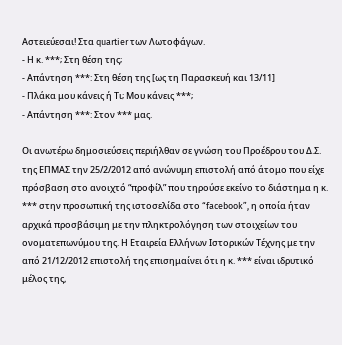Αστειεύεσαι! Στα quartier των Λωτοφάγων.
- Η κ. ***; Στη θέση της;
- Απάντηση ***: Στη θέση της [ως τη Παρασκευή και 13/11]
- Πλάκα μου κάνεις ή Τι; Μου κάνεις ***;
- Απάντηση ***: Στον *** μας.

Οι ανωτέρω δημοσιεύσεις περιήλθαν σε γνώση του Προέδρου του Δ.Σ. της ΕΠΜΑΣ την 25/2/2012 από ανώνυμη επιστολή από άτομο που είχε πρόσβαση στο ανοιχτό “προφίλ” που τηρούσε εκείνο το διάστημα η κ. *** στην προσωπική της ιστοσελίδα στο “facebook”, η οποία ήταν αρχικά προσβάσιμη με την πληκτρολόγηση των στοιχείων του ονοματεπωνύμου της. Η Εταιρεία Ελλήνων Ιστορικών Τέχνης με την από 21/12/2012 επιστολή της επισημαίνει ότι η κ. *** είναι ιδρυτικό μέλος της,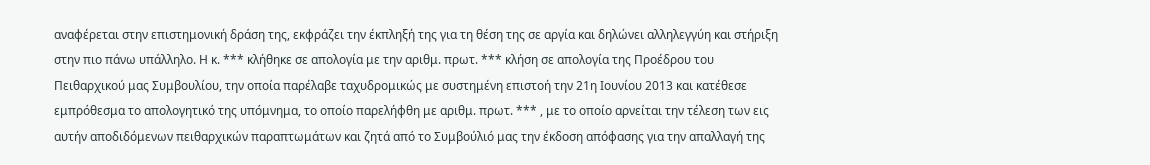αναφέρεται στην επιστημονική δράση της, εκφράζει την έκπληξή της για τη θέση της σε αργία και δηλώνει αλληλεγγύη και στήριξη στην πιο πάνω υπάλληλο. Η κ. *** κλήθηκε σε απολογία με την αριθμ. πρωτ. *** κλήση σε απολογία της Προέδρου του Πειθαρχικού μας Συμβουλίου, την οποία παρέλαβε ταχυδρομικώς με συστημένη επιστοή την 21η Ιουνίου 2013 και κατέθεσε εμπρόθεσμα το απολογητικό της υπόμνημα, το οποίο παρελήφθη με αριθμ. πρωτ. *** , με το οποίο αρνείται την τέλεση των εις αυτήν αποδιδόμενων πειθαρχικών παραπτωμάτων και ζητά από το Συμβούλιό μας την έκδοση απόφασης για την απαλλαγή της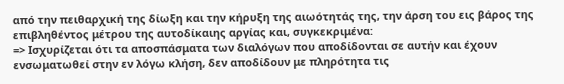από την πειθαρχική της δίωξη και την κήρυξη της αιωότητάς της, την άρση του εις βάρος της επιβληθέντος μέτρου της αυτοδίκαιης αργίας και, συγκεκριμένα:
=> Ισχυρίζεται ότι τα αποσπάσματα των διαλόγων που αποδίδονται σε αυτήν και έχουν ενσωματωθεί στην εν λόγω κλήση, δεν αποδίδουν με πληρότητα τις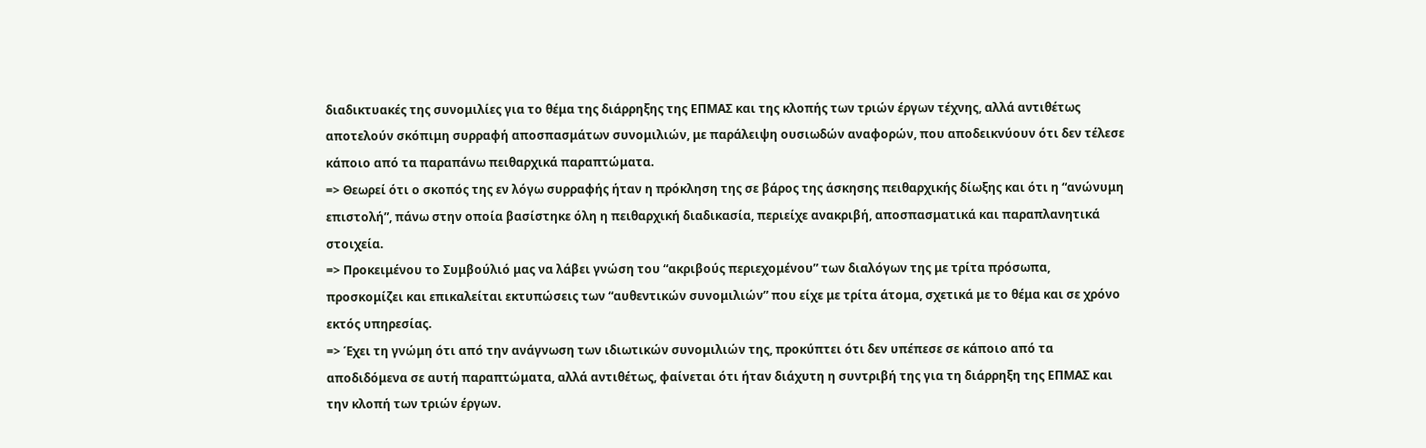διαδικτυακές της συνομιλίες για το θέμα της διάρρηξης της ΕΠΜΑΣ και της κλοπής των τριών έργων τέχνης, αλλά αντιθέτως αποτελούν σκόπιμη συρραφή αποσπασμάτων συνομιλιών, με παράλειψη ουσιωδών αναφορών, που αποδεικνύουν ότι δεν τέλεσε κάποιο από τα παραπάνω πειθαρχικά παραπτώματα.
=> Θεωρεί ότι ο σκοπός της εν λόγω συρραφής ήταν η πρόκληση της σε βάρος της άσκησης πειθαρχικής δίωξης και ότι η “ανώνυμη επιστολή”, πάνω στην οποία βασίστηκε όλη η πειθαρχική διαδικασία, περιείχε ανακριβή, αποσπασματικά και παραπλανητικά στοιχεία.
=> Προκειμένου το Συμβούλιό μας να λάβει γνώση του “ακριβούς περιεχομένου” των διαλόγων της με τρίτα πρόσωπα, προσκομίζει και επικαλείται εκτυπώσεις των “αυθεντικών συνομιλιών” που είχε με τρίτα άτομα, σχετικά με το θέμα και σε χρόνο εκτός υπηρεσίας.
=> Έχει τη γνώμη ότι από την ανάγνωση των ιδιωτικών συνομιλιών της, προκύπτει ότι δεν υπέπεσε σε κάποιο από τα αποδιδόμενα σε αυτή παραπτώματα, αλλά αντιθέτως, φαίνεται ότι ήταν διάχυτη η συντριβή της για τη διάρρηξη της ΕΠΜΑΣ και την κλοπή των τριών έργων.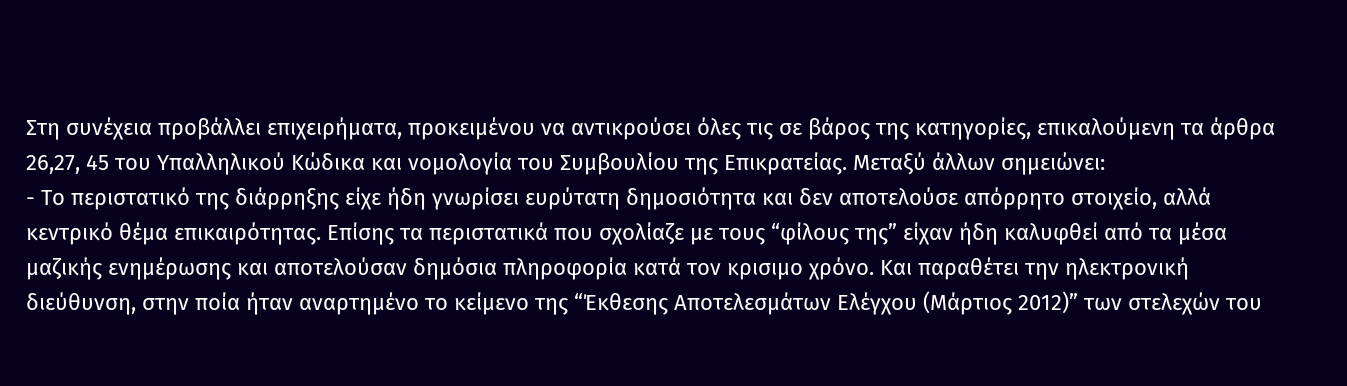Στη συνέχεια προβάλλει επιχειρήματα, προκειμένου να αντικρούσει όλες τις σε βάρος της κατηγορίες, επικαλούμενη τα άρθρα 26,27, 45 του Υπαλληλικού Κώδικα και νομολογία του Συμβουλίου της Επικρατείας. Μεταξύ άλλων σημειώνει:
- Το περιστατικό της διάρρηξης είχε ήδη γνωρίσει ευρύτατη δημοσιότητα και δεν αποτελούσε απόρρητο στοιχείο, αλλά κεντρικό θέμα επικαιρότητας. Επίσης τα περιστατικά που σχολίαζε με τους “φίλους της” είχαν ήδη καλυφθεί από τα μέσα μαζικής ενημέρωσης και αποτελούσαν δημόσια πληροφορία κατά τον κρισιμο χρόνο. Και παραθέτει την ηλεκτρονική διεύθυνση, στην ποία ήταν αναρτημένο το κείμενο της “Έκθεσης Αποτελεσμάτων Ελέγχου (Μάρτιος 2012)” των στελεχών του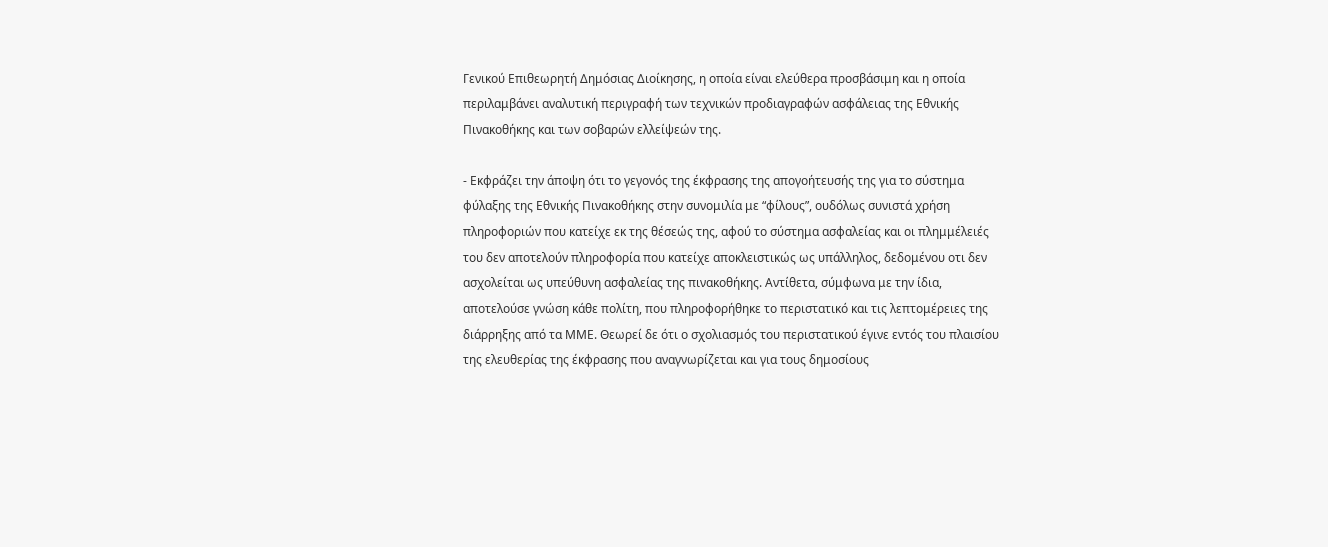Γενικού Επιθεωρητή Δημόσιας Διοίκησης, η οποία είναι ελεύθερα προσβάσιμη και η οποία περιλαμβάνει αναλυτική περιγραφή των τεχνικών προδιαγραφών ασφάλειας της Εθνικής Πινακοθήκης και των σοβαρών ελλείψεών της.

- Εκφράζει την άποψη ότι το γεγονός της έκφρασης της απογοήτευσής της για το σύστημα φύλαξης της Εθνικής Πινακοθήκης στην συνομιλία με “φίλους”, ουδόλως συνιστά χρήση πληροφοριών που κατείχε εκ της θέσεώς της, αφού το σύστημα ασφαλείας και οι πλημμέλειές του δεν αποτελούν πληροφορία που κατείχε αποκλειστικώς ως υπάλληλος, δεδομένου οτι δεν ασχολείται ως υπεύθυνη ασφαλείας της πινακοθήκης. Αντίθετα, σύμφωνα με την ίδια, αποτελούσε γνώση κάθε πολίτη, που πληροφορήθηκε το περιστατικό και τις λεπτομέρειες της διάρρηξης από τα ΜΜΕ. Θεωρεί δε ότι ο σχολιασμός του περιστατικού έγινε εντός του πλαισίου της ελευθερίας της έκφρασης που αναγνωρίζεται και για τους δημοσίους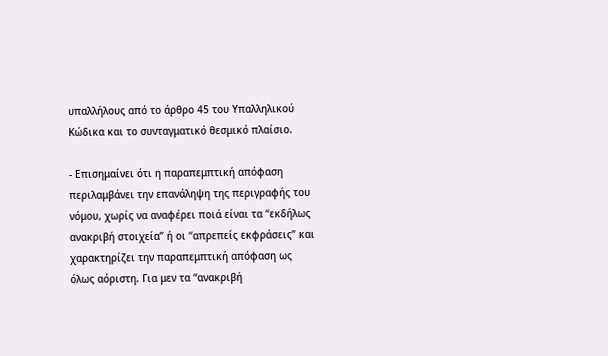υπαλλήλους από το άρθρο 45 του Υπαλληλικού Κώδικα και το συνταγματικό θεσμικό πλαίσιο.

- Επισημαίνει ότι η παραπεμπτική απόφαση περιλαμβάνει την επανάληψη της περιγραφής του νόμου, χωρίς να αναφέρει ποιά είναι τα “εκδήλως ανακριβή στοιχεία” ή οι “απρεπείς εκφράσεις” και χαρακτηρίζει την παραπεμπτική απόφαση ως όλως αόριστη. Για μεν τα “ανακριβή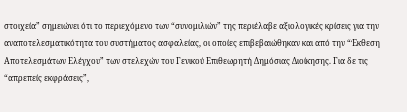στοιχεία” σημειώνει ότι το περιεχόμενο των “συνομιλιών” της περιέλαβε αξιολογικές κρίσεις για την αναποτελεσματικότητα του συστήματος ασφαλείας, οι οποίες επιβεβαιώθηκαν και από την “Έκθεση Αποτελεσμάτων Ελέγχου” των στελεχών του Γενικού Επιθεωρητή Δημόσιας Διοίκησης. Για δε τις “απρεπείς εκφράσεις”,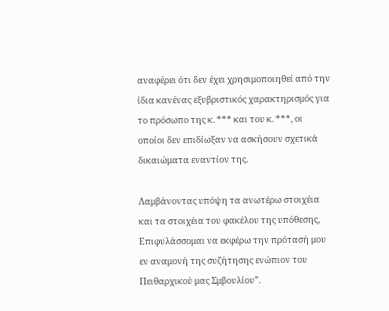αναφέρει ότι δεν έχει χρησιμοποιηθεί από την ίδια κανένας εξυβριστικός χαρακτηρισμός για το πρόσωπο της κ. *** και του κ. ***, οι οποίοι δεν επιδίωξαν να ασκήσουν σχετικά δικαιώματα εναντίον της.

Λαμβάνοντας υπόψη τα ανωτέρω στοιχέια και τα στοιχέια του φακέλου της υπόθεσης, Επιφυλάσσομαι να εκφέρω την πρότασή μου εν αναμονή της συζήτησης ενώπιον του Πειθαρχικού μας Σμβουλίου”.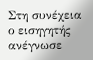Στη συνέχεια ο εισηγητής ανέγνωσε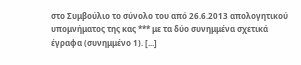στο Συμβούλιο το σύνολο του από 26.6.2013 απολογητικού υπομνήματος της κας *** με τα δύο συνημμένα σχετικά έγραφα (συνημμένο 1). [...]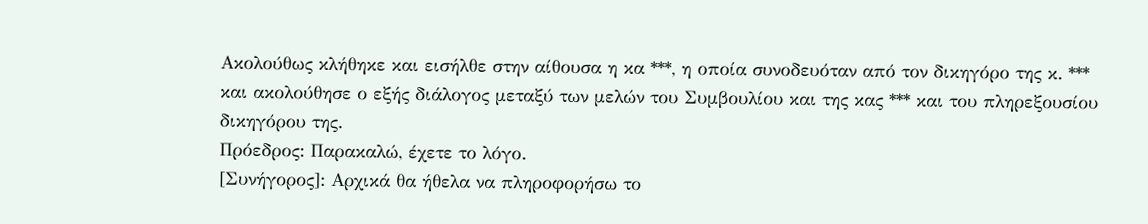Ακολούθως κλήθηκε και εισήλθε στην αίθουσα η κα ***, η οποία συνοδευόταν από τον δικηγόρο της κ. *** και ακολούθησε ο εξής διάλογος μεταξύ των μελών του Συμβουλίου και της κας *** και του πληρεξουσίου δικηγόρου της.
Πρόεδρος: Παρακαλώ, έχετε το λόγο.
[Συνήγορος]: Αρχικά θα ήθελα να πληροφορήσω το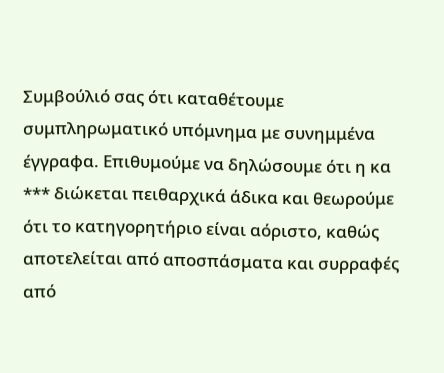Συμβούλιό σας ότι καταθέτουμε συμπληρωματικό υπόμνημα με συνημμένα έγγραφα. Επιθυμούμε να δηλώσουμε ότι η κα *** διώκεται πειθαρχικά άδικα και θεωρούμε ότι το κατηγορητήριο είναι αόριστο, καθώς αποτελείται από αποσπάσματα και συρραφές από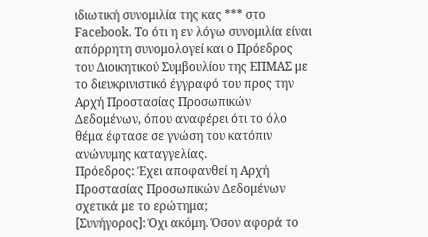ιδιωτική συνομιλία της κας *** στο Facebook. Το ότι η εν λόγω συνομιλία είναι απόρρητη συνομολογεί και ο Πρόεδρος του Διοικητικού Συμβουλίου της ΕΠΜΑΣ με το διευκρινιστικό έγγραφό του προς την Αρχή Προστασίας Προσωπικών Δεδομένων, όπου αναφέρει ότι το όλο θέμα έφτασε σε γνώση του κατόπιν ανώνυμης καταγγελίας.
Πρόεδρος: Έχει αποφανθεί η Αρχή Προστασίας Προσωπικών Δεδομένων σχετικά με το ερώτημα;
[Συνήγορος]: Όχι ακόμη. Όσον αφορά το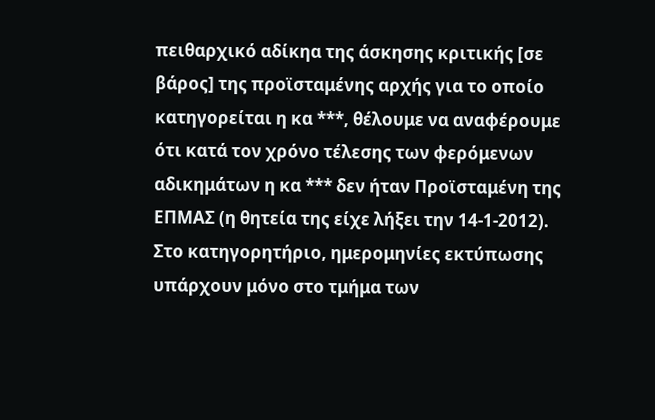πειθαρχικό αδίκηα της άσκησης κριτικής [σε βάρος] της προϊσταμένης αρχής για το οποίο κατηγορείται η κα ***, θέλουμε να αναφέρουμε ότι κατά τον χρόνο τέλεσης των φερόμενων αδικημάτων η κα *** δεν ήταν Προϊσταμένη της ΕΠΜΑΣ (η θητεία της είχε λήξει την 14-1-2012). Στο κατηγορητήριο, ημερομηνίες εκτύπωσης υπάρχουν μόνο στο τμήμα των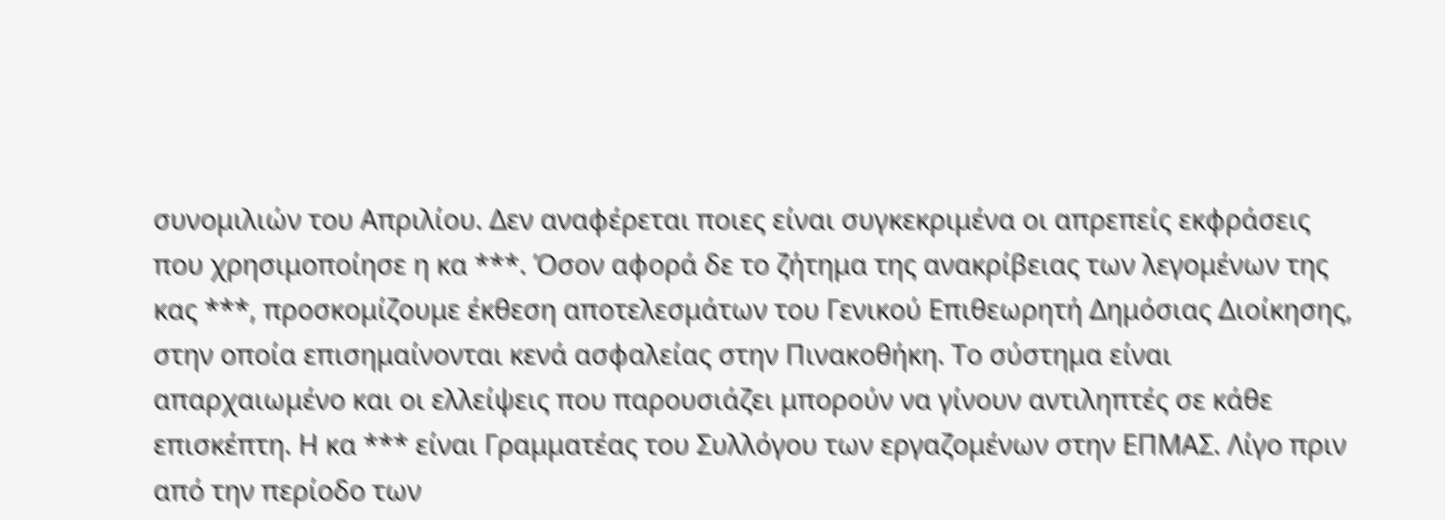συνομιλιών του Απριλίου. Δεν αναφέρεται ποιες είναι συγκεκριμένα οι απρεπείς εκφράσεις που χρησιμοποίησε η κα ***. Όσον αφορά δε το ζήτημα της ανακρίβειας των λεγομένων της κας ***, προσκομίζουμε έκθεση αποτελεσμάτων του Γενικού Επιθεωρητή Δημόσιας Διοίκησης, στην οποία επισημαίνονται κενά ασφαλείας στην Πινακοθήκη. Το σύστημα είναι απαρχαιωμένο και οι ελλείψεις που παρουσιάζει μπορούν να γίνουν αντιληπτές σε κάθε επισκέπτη. Η κα *** είναι Γραμματέας του Συλλόγου των εργαζομένων στην ΕΠΜΑΣ. Λίγο πριν από την περίοδο των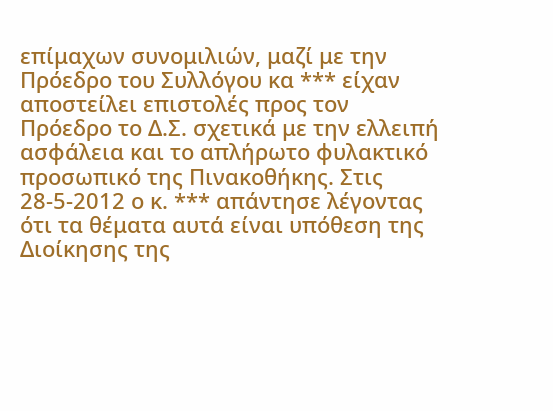επίμαχων συνομιλιών, μαζί με την Πρόεδρο του Συλλόγου κα *** είχαν αποστείλει επιστολές προς τον Πρόεδρο το Δ.Σ. σχετικά με την ελλειπή ασφάλεια και το απλήρωτο φυλακτικό προσωπικό της Πινακοθήκης. Στις 28-5-2012 ο κ. *** απάντησε λέγοντας ότι τα θέματα αυτά είναι υπόθεση της Διοίκησης της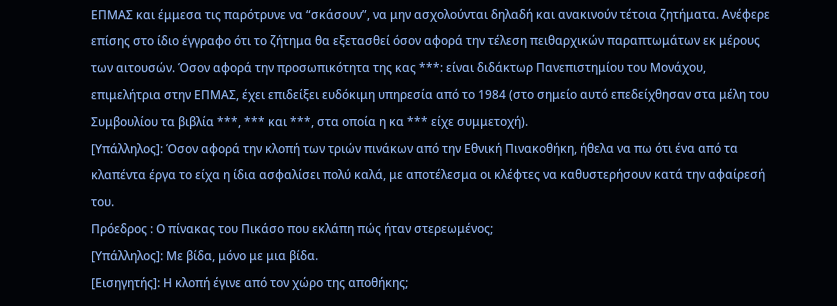ΕΠΜΑΣ και έμμεσα τις παρότρυνε να “σκάσουν”, να μην ασχολούνται δηλαδή και ανακινούν τέτοια ζητήματα. Ανέφερε επίσης στο ίδιο έγγραφο ότι το ζήτημα θα εξετασθεί όσον αφορά την τέλεση πειθαρχικών παραπτωμάτων εκ μέρους των αιτουσών. Όσον αφορά την προσωπικότητα της κας ***: είναι διδάκτωρ Πανεπιστημίου του Μονάχου, επιμελήτρια στην ΕΠΜΑΣ, έχει επιδείξει ευδόκιμη υπηρεσία από το 1984 (στο σημείο αυτό επεδείχθησαν στα μέλη του Συμβουλίου τα βιβλία ***, *** και ***, στα οποία η κα *** είχε συμμετοχή).
[Υπάλληλος]: Όσον αφορά την κλοπή των τριών πινάκων από την Εθνική Πινακοθήκη, ήθελα να πω ότι ένα από τα κλαπέντα έργα το είχα η ίδια ασφαλίσει πολύ καλά, με αποτέλεσμα οι κλέφτες να καθυστερήσουν κατά την αφαίρεσή του.
Πρόεδρος : Ο πίνακας του Πικάσο που εκλάπη πώς ήταν στερεωμένος;
[Υπάλληλος]: Με βίδα, μόνο με μια βίδα.
[Εισηγητής]: Η κλοπή έγινε από τον χώρο της αποθήκης;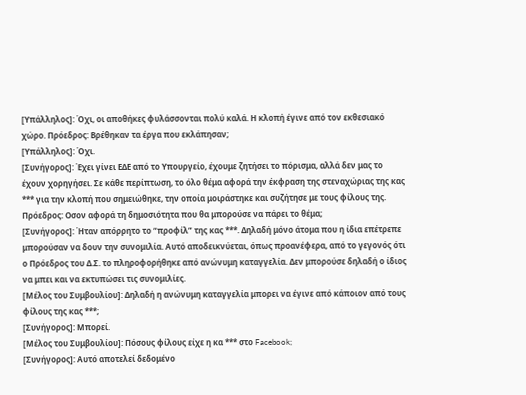[Υπάλληλος]: Όχι, οι αποθήκες φυλάσσονται πολύ καλά. Η κλοπή έγινε από τον εκθεσιακό χώρο. Πρόεδρος: Βρέθηκαν τα έργα που εκλάπησαν;
[Υπάλληλος]: Όχι.
[Συνήγορος]: Έχει γίνει ΕΔΕ από το Υπουργείο, έχουμε ζητήσει το πόρισμα, αλλά δεν μας το έχουν χορηγήσει. Σε κάθε περίπτωση, το όλο θέμα αφορά την έκφραση της στεναχώριας της κας *** για την κλοπή που σημειώθηκε, την οποία μοιράστηκε και συζήτησε με τους φίλους της.
Πρόεδρος: Οσον αφορά τη δημοσιότητα που θα μπορούσε να πάρει το θέμα;
[Συνήγορος]: Ήταν απόρρητο το “προφίλ” της κας ***. Δηλαδή μόνο άτομα που η ίδια επέτρεπε μπορούσαν να δουν την συνομιλία. Αυτό αποδεικνύεται, όπως προανέφερα, από το γεγονός ότι ο Πρόεδρος του Δ.Σ. το πληροφορήθηκε από ανώνυμη καταγγελία. Δεν μπορούσε δηλαδή ο ίδιος να μπει και να εκτυπώσει τις συνομιλίες.
[Μέλος του Συμβουλίου]: Δηλαδή η ανώνυμη καταγγελία μπορει να έγινε από κάποιον από τους φίλους της κας ***;
[Συνήγορος]: Μπορεί.
[Μέλος του Συμβουλίου]: Πόσους φίλους είχε η κα *** στο Facebook;
[Συνήγορος]: Αυτό αποτελεί δεδομένο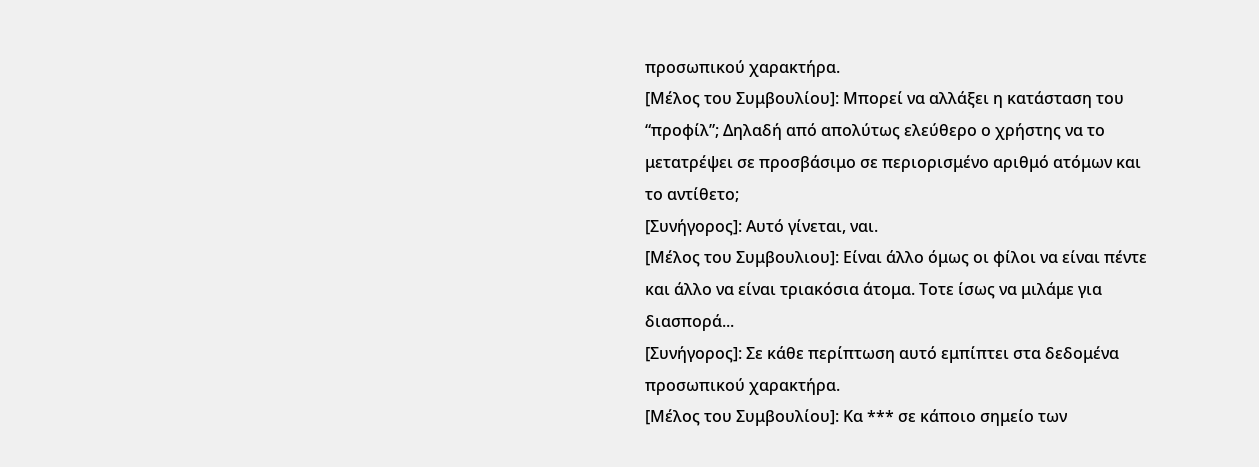προσωπικού χαρακτήρα.
[Μέλος του Συμβουλίου]: Μπορεί να αλλάξει η κατάσταση του “προφίλ”; Δηλαδή από απολύτως ελεύθερο ο χρήστης να το μετατρέψει σε προσβάσιμο σε περιορισμένο αριθμό ατόμων και το αντίθετο;
[Συνήγορος]: Αυτό γίνεται, ναι.
[Μέλος του Συμβουλιου]: Είναι άλλο όμως οι φίλοι να είναι πέντε και άλλο να είναι τριακόσια άτομα. Τοτε ίσως να μιλάμε για διασπορά...
[Συνήγορος]: Σε κάθε περίπτωση αυτό εμπίπτει στα δεδομένα προσωπικού χαρακτήρα.
[Μέλος του Συμβουλίου]: Κα *** σε κάποιο σημείο των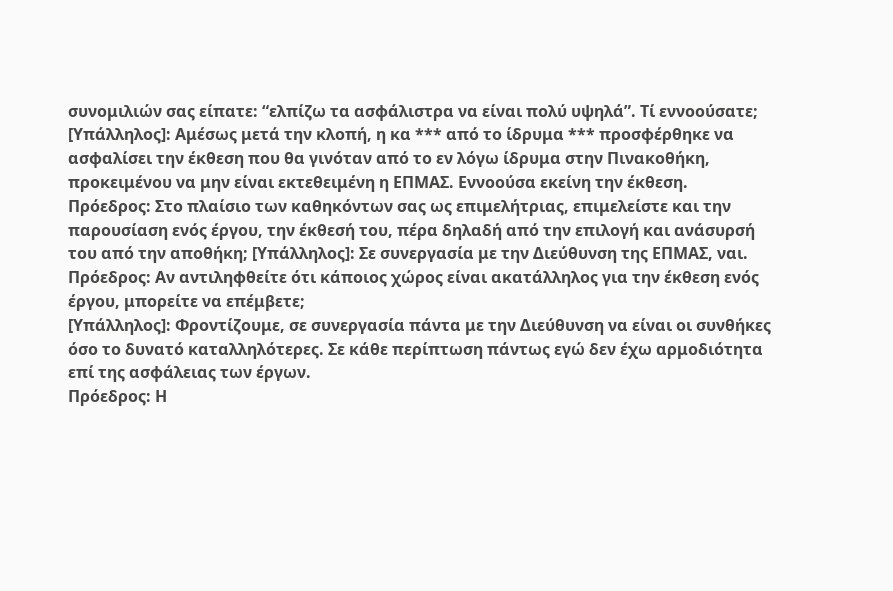συνομιλιών σας είπατε: “ελπίζω τα ασφάλιστρα να είναι πολύ υψηλά”. Τί εννοούσατε;
[Υπάλληλος]: Αμέσως μετά την κλοπή, η κα *** από το ίδρυμα *** προσφέρθηκε να ασφαλίσει την έκθεση που θα γινόταν από το εν λόγω ίδρυμα στην Πινακοθήκη, προκειμένου να μην είναι εκτεθειμένη η ΕΠΜΑΣ. Εννοούσα εκείνη την έκθεση.
Πρόεδρος: Στο πλαίσιο των καθηκόντων σας ως επιμελήτριας, επιμελείστε και την παρουσίαση ενός έργου, την έκθεσή του, πέρα δηλαδή από την επιλογή και ανάσυρσή του από την αποθήκη; [Υπάλληλος]: Σε συνεργασία με την Διεύθυνση της ΕΠΜΑΣ, ναι. Πρόεδρος: Αν αντιληφθείτε ότι κάποιος χώρος είναι ακατάλληλος για την έκθεση ενός έργου, μπορείτε να επέμβετε;
[Υπάλληλος]: Φροντίζουμε, σε συνεργασία πάντα με την Διεύθυνση να είναι οι συνθήκες όσο το δυνατό καταλληλότερες. Σε κάθε περίπτωση πάντως εγώ δεν έχω αρμοδιότητα επί της ασφάλειας των έργων.
Πρόεδρος: Η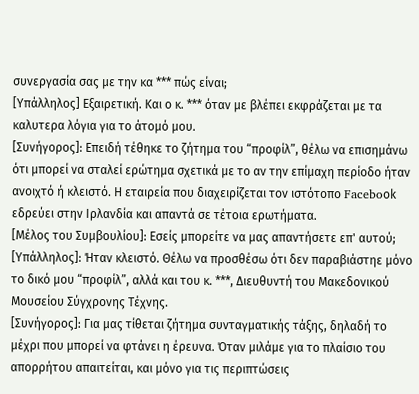συνεργασία σας με την κα *** πώς είναι;
[Υπάλληλος] Εξαιρετική. Και ο κ. *** όταν με βλέπει εκφράζεται με τα καλυτερα λόγια για το άτομό μου.
[Συνήγορος]: Επειδή τέθηκε το ζήτημα του “προφίλ”, θέλω να επισημάνω ότι μπορεί να σταλεί ερώτημα σχετικά με το αν την επίμαχη περίοδο ήταν ανοιχτό ή κλειστό. Η εταιρεία που διαχειρίζεται τον ιστότοπο Faceboοk εδρεύει στην Ιρλανδία και απαντά σε τέτοια ερωτήματα.
[Μέλος του Συμβουλίου]: Εσείς μπορείτε να μας απαντήσετε επ' αυτού;
[Υπάλληλος]: Ήταν κλειστό. Θέλω να προσθέσω ότι δεν παραβιάστηε μόνο το δικό μου “προφίλ”, αλλά και του κ. ***, Διευθυντή του Μακεδονικού Μουσείου Σύγχρονης Τέχνης.
[Συνήγορος]: Για μας τίθεται ζήτημα συνταγματικής τάξης, δηλαδή το μέχρι που μπορεί να φτάνει η έρευνα. Όταν μιλάμε για το πλαίσιο του απορρήτου απαιτείται, και μόνο για τις περιπτώσεις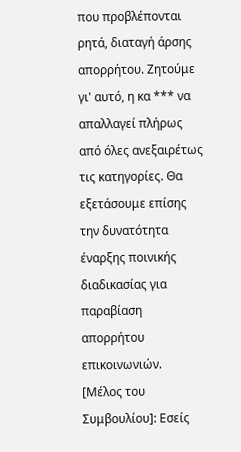που προβλέπονται ρητά, διαταγή άρσης απορρήτου. Ζητούμε γι' αυτό, η κα *** να απαλλαγεί πλήρως από όλες ανεξαιρέτως τις κατηγορίες. Θα εξετάσουμε επίσης την δυνατότητα έναρξης ποινικής διαδικασίας για παραβίαση απορρήτου επικοινωνιών.
[Μέλος του Συμβουλίου]: Εσείς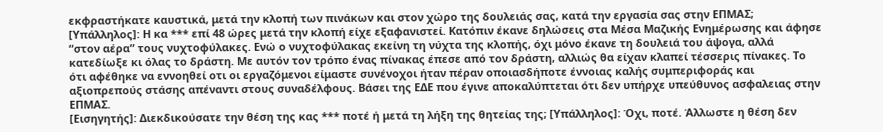εκφραστήκατε καυστικά, μετά την κλοπή των πινάκων και στον χώρο της δουλειάς σας, κατά την εργασία σας στην ΕΠΜΑΣ;
[Υπάλληλος]: Η κα *** επί 48 ώρες μετά την κλοπή είχε εξαφανιστεί. Κατόπιν έκανε δηλώσεις στα Μέσα Μαζικής Ενημέρωσης και άφησε “στον αέρα” τους νυχτοφύλακες. Ενώ ο νυχτοφύλακας εκείνη τη νύχτα της κλοπής, όχι μόνο έκανε τη δουλειά του άψογα, αλλά κατεδίωξε κι όλας το δράστη. Με αυτόν τον τρόπο ένας πίνακας έπεσε από τον δράστη, αλλιώς θα είχαν κλαπεί τέσσερις πίνακες. Το ότι αφέθηκε να εννοηθεί οτι οι εργαζόμενοι είμαστε συνένοχοι ήταν πέραν οποιασδήποτε έννοιας καλής συμπεριφοράς και αξιοπρεπούς στάσης απέναντι στους συναδέλφους. Βάσει της ΕΔΕ που έγινε αποκαλύπτεται ότι δεν υπήρχε υπεύθυνος ασφαλειας στην ΕΠΜΑΣ.
[Εισηγητής]: Διεκδικούσατε την θέση της κας *** ποτέ ή μετά τη λήξη της θητείας της; [Υπάλληλος]: Όχι, ποτέ. Άλλωστε η θέση δεν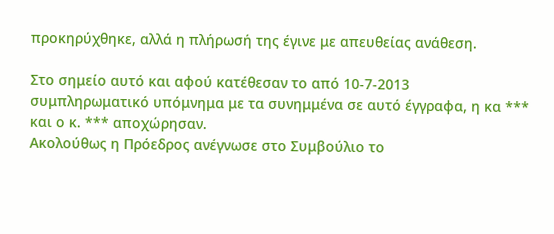προκηρύχθηκε, αλλά η πλήρωσή της έγινε με απευθείας ανάθεση.

Στο σημείο αυτό και αφού κατέθεσαν το από 10-7-2013 συμπληρωματικό υπόμνημα με τα συνημμένα σε αυτό έγγραφα, η κα *** και ο κ. *** αποχώρησαν.
Ακολούθως η Πρόεδρος ανέγνωσε στο Συμβούλιο το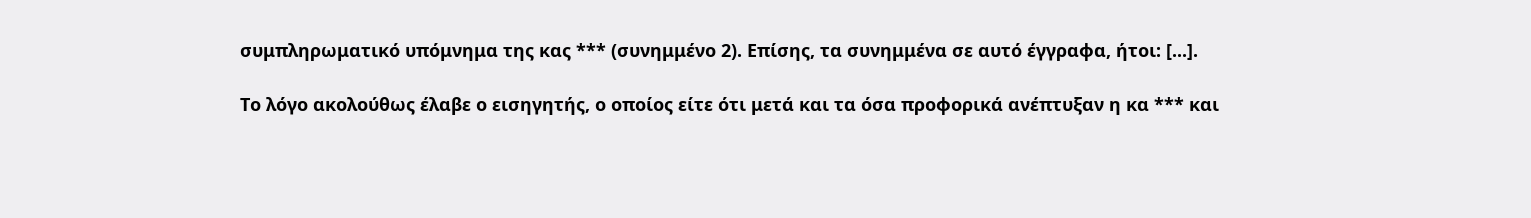συμπληρωματικό υπόμνημα της κας *** (συνημμένο 2). Επίσης, τα συνημμένα σε αυτό έγγραφα, ήτοι: [...].

Το λόγο ακολούθως έλαβε ο εισηγητής, ο οποίος είτε ότι μετά και τα όσα προφορικά ανέπτυξαν η κα *** και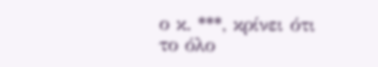ο κ. ***, κρίνει ότι το όλο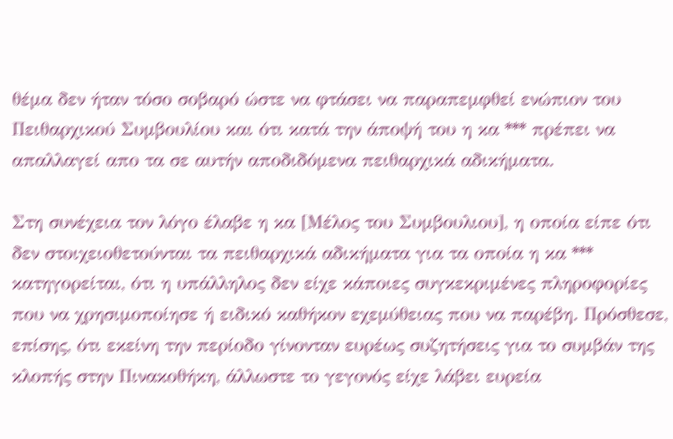θέμα δεν ήταν τόσο σοβαρό ώστε να φτάσει να παραπεμφθεί ενώπιον του Πειθαρχικού Συμβουλίου και ότι κατά την άποψή του η κα *** πρέπει να απαλλαγεί απο τα σε αυτήν αποδιδόμενα πειθαρχικά αδικήματα.

Στη συνέχεια τον λόγο έλαβε η κα [Μέλος του Συμβουλιου], η οποία είπε ότι δεν στοιχειοθετούνται τα πειθαρχικά αδικήματα για τα οποία η κα *** κατηγορείται, ότι η υπάλληλος δεν είχε κάποιες συγκεκριμένες πληροφορίες που να χρησιμοποίησε ή ειδικό καθήκον εχεμύθειας που να παρέβη. Πρόσθεσε, επίσης, ότι εκείνη την περίοδο γίνονταν ευρέως συζητήσεις για το συμβάν της κλοπής στην Πινακοθήκη, άλλωστε το γεγονός είχε λάβει ευρεία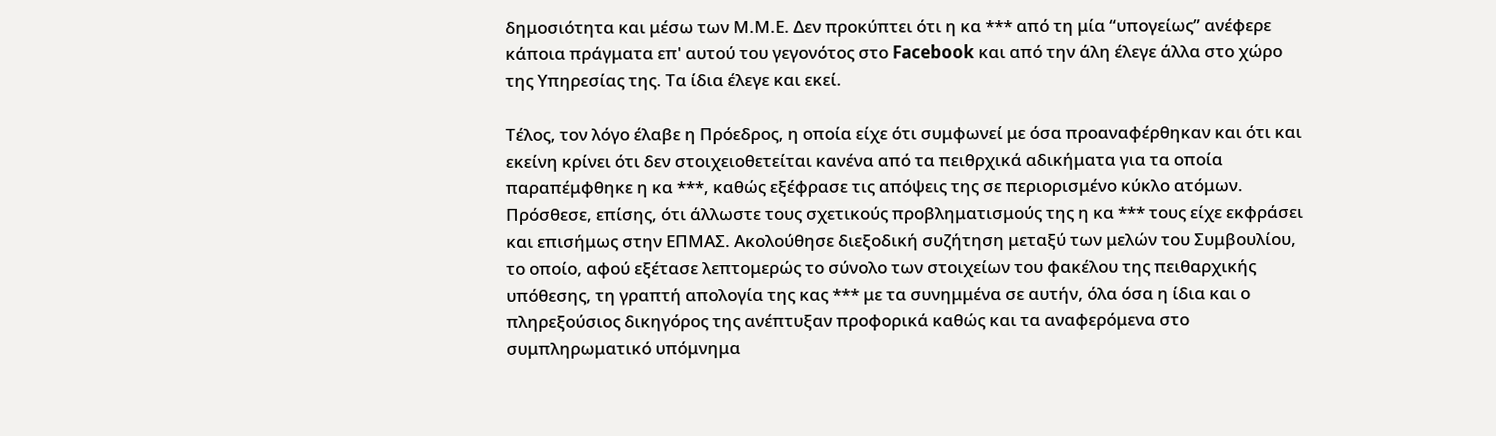δημοσιότητα και μέσω των Μ.Μ.Ε. Δεν προκύπτει ότι η κα *** από τη μία “υπογείως” ανέφερε κάποια πράγματα επ' αυτού του γεγονότος στο Facebook και από την άλη έλεγε άλλα στο χώρο της Υπηρεσίας της. Τα ίδια έλεγε και εκεί.

Τέλος, τον λόγο έλαβε η Πρόεδρος, η οποία είχε ότι συμφωνεί με όσα προαναφέρθηκαν και ότι και εκείνη κρίνει ότι δεν στοιχειοθετείται κανένα από τα πειθρχικά αδικήματα για τα οποία παραπέμφθηκε η κα ***, καθώς εξέφρασε τις απόψεις της σε περιορισμένο κύκλο ατόμων. Πρόσθεσε, επίσης, ότι άλλωστε τους σχετικούς προβληματισμούς της η κα *** τους είχε εκφράσει και επισήμως στην ΕΠΜΑΣ. Ακολούθησε διεξοδική συζήτηση μεταξύ των μελών του Συμβουλίου, το οποίο, αφού εξέτασε λεπτομερώς το σύνολο των στοιχείων του φακέλου της πειθαρχικής υπόθεσης, τη γραπτή απολογία της κας *** με τα συνημμένα σε αυτήν, όλα όσα η ίδια και ο πληρεξούσιος δικηγόρος της ανέπτυξαν προφορικά καθώς και τα αναφερόμενα στο συμπληρωματικό υπόμνημα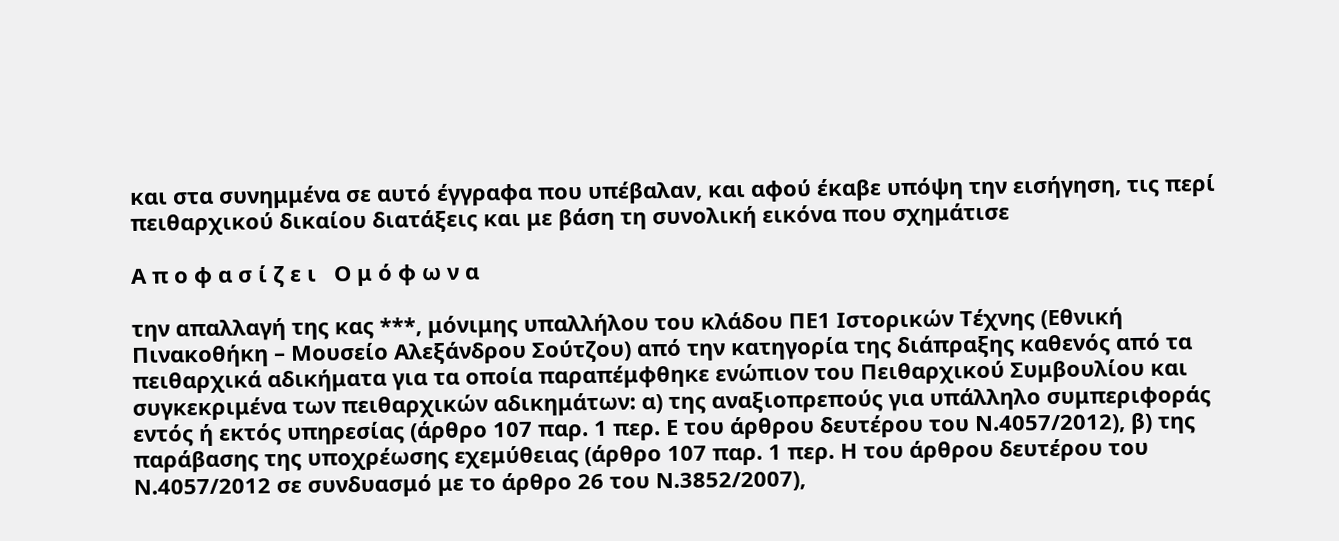και στα συνημμένα σε αυτό έγγραφα που υπέβαλαν, και αφού έκαβε υπόψη την εισήγηση, τις περί πειθαρχικού δικαίου διατάξεις και με βάση τη συνολική εικόνα που σχημάτισε

Α π ο φ α σ ί ζ ε ι   Ο μ ό φ ω ν α

την απαλλαγή της κας ***, μόνιμης υπαλλήλου του κλάδου ΠΕ1 Ιστορικών Τέχνης (Εθνική Πινακοθήκη – Μουσείο Αλεξάνδρου Σούτζου) από την κατηγορία της διάπραξης καθενός από τα πειθαρχικά αδικήματα για τα οποία παραπέμφθηκε ενώπιον του Πειθαρχικού Συμβουλίου και συγκεκριμένα των πειθαρχικών αδικημάτων: α) της αναξιοπρεπούς για υπάλληλο συμπεριφοράς εντός ή εκτός υπηρεσίας (άρθρο 107 παρ. 1 περ. Ε του άρθρου δευτέρου του Ν.4057/2012), β) της παράβασης της υποχρέωσης εχεμύθειας (άρθρο 107 παρ. 1 περ. Η του άρθρου δευτέρου του Ν.4057/2012 σε συνδυασμό με το άρθρο 26 του Ν.3852/2007),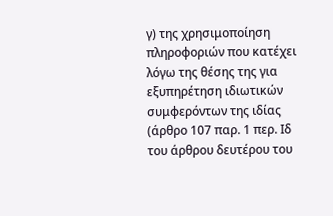γ) της χρησιμοποίηση πληροφοριών που κατέχει λόγω της θέσης της για εξυπηρέτηση ιδιωτικών συμφερόντων της ιδίας (άρθρο 107 παρ. 1 περ. Ιδ του άρθρου δευτέρου του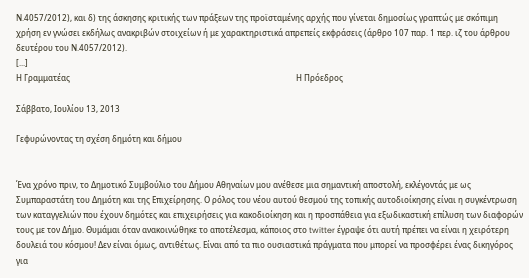Ν.4057/2012), και δ) της άσκησης κριτικής των πράξεων της προϊσταμένης αρχής που γίνεται δημοσίως γραπτώς με σκόπιμη χρήση εν γνώσει εκδήλως ανακριβών στοιχείων ή με χαρακτηριστικά απρεπείς εκφράσεις (άρθρο 107 παρ. 1 περ. ιζ του άρθρου δευτέρου του Ν.4057/2012).
[...]
Η Γραμματέας                                                                                                                 Η Πρόεδρος

Σάββατο, Ιουλίου 13, 2013

Γεφυρώνοντας τη σχέση δημότη και δήμου


Ένα χρόνο πριν, το Δημοτικό Συμβούλιο του Δήμου Αθηναίων μου ανέθεσε μια σημαντική αποστολή, εκλέγοντάς με ως Συμπαραστάτη του Δημότη και της Επιχείρησης. Ο ρόλος του νέου αυτού θεσμού της τοπικής αυτοδιοίκησης είναι η συγκέντρωση των καταγγελιών που έχουν δημότες και επιχειρήσεις για κακοδιοίκηση και η προσπάθεια για εξωδικαστική επίλυση των διαφορών τους με τον Δήμο. Θυμάμαι όταν ανακοινώθηκε το αποτέλεσμα, κάποιος στο twitter έγραψε ότι αυτή πρέπει να είναι η χειρότερη δουλειά του κόσμου! Δεν είναι όμως, αντιθέτως. Είναι από τα πιο ουσιαστικά πράγματα που μπορεί να προσφέρει ένας δικηγόρος για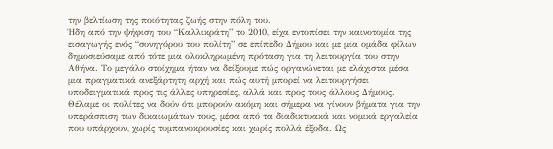την βελτίωση της ποιότητας ζωής στην πόλη του.
Ήδη από την ψήφιση του “Καλλικράτη” το 2010, είχα εντοπίσει την καινοτομία της εισαγωγής ενός “συνηγόρου του πολίτη” σε επίπεδο Δήμου και με μια ομάδα φίλων δημοσιεύσαμε από τότε μια ολοκληρωμένη πρόταση για τη λειτουργία του στην Αθήνα. Το μεγάλο στοίχημα ήταν να δείξουμε πώς οργανώνεται με ελάχιστα μέσα μια πραγματικά ανεξάρτητη αρχή και πώς αυτή μπορεί να λειτουργήσει υποδειγματικά προς τις άλλες υπηρεσίες, αλλά και προς τους άλλους Δήμους. Θέλαμε οι πολίτες να δούν ότι μπορούν ακόμη και σήμερα να γίνουν βήματα για την υπεράσπιση των δικαιωμάτων τους, μέσα από τα διαδικτυακά και νομικά εργαλεία που υπάρχουν, χωρίς τυμπανοκρουσίες και χωρίς πολλά έξοδα. Ως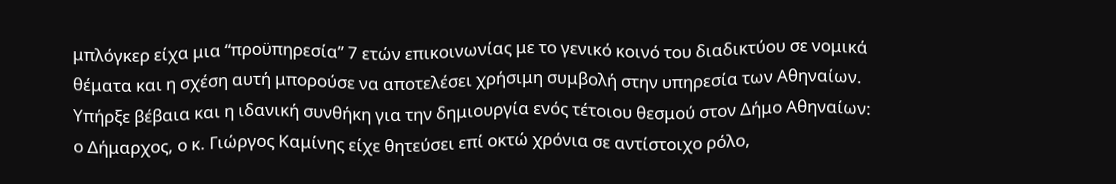μπλόγκερ είχα μια “προϋπηρεσία” 7 ετών επικοινωνίας με το γενικό κοινό του διαδικτύου σε νομικά θέματα και η σχέση αυτή μπορούσε να αποτελέσει χρήσιμη συμβολή στην υπηρεσία των Αθηναίων.
Υπήρξε βέβαια και η ιδανική συνθήκη για την δημιουργία ενός τέτοιου θεσμού στον Δήμο Αθηναίων: ο Δήμαρχος, ο κ. Γιώργος Καμίνης είχε θητεύσει επί οκτώ χρόνια σε αντίστοιχο ρόλο,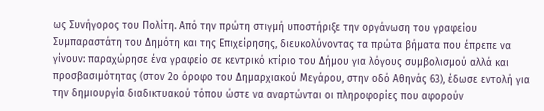ως Συνήγορος του Πολίτη. Από την πρώτη στιγμή υποστήριξε την οργάνωση του γραφείου Συμπαραστάτη του Δημότη και της Επιχείρησης, διευκολύνοντας τα πρώτα βήματα που έπρεπε να γίνουν: παραχώρησε ένα γραφείο σε κεντρικό κτίριο του Δήμου για λόγους συμβολισμού αλλά και προσβασιμότητας (στον 2ο όροφο του Δημαρχιακού Μεγάρου, στην οδό Αθηνάς 63), έδωσε εντολή για την δημιουργία διαδικτυακού τόπου ώστε να αναρτώνται οι πληροφορίες που αφορούν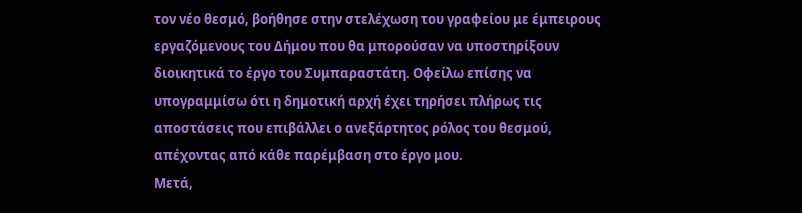τον νέο θεσμό, βοήθησε στην στελέχωση του γραφείου με έμπειρους εργαζόμενους του Δήμου που θα μπορούσαν να υποστηρίξουν διοικητικά το έργο του Συμπαραστάτη. Οφείλω επίσης να υπογραμμίσω ότι η δημοτική αρχή έχει τηρήσει πλήρως τις αποστάσεις που επιβάλλει ο ανεξάρτητος ρόλος του θεσμού, απέχοντας από κάθε παρέμβαση στο έργο μου.
Μετά,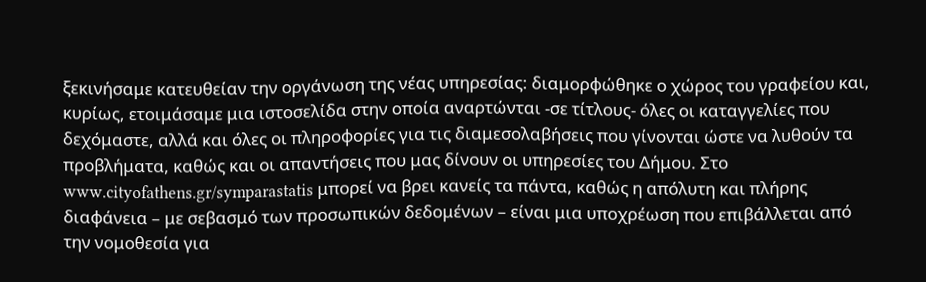ξεκινήσαμε κατευθείαν την οργάνωση της νέας υπηρεσίας: διαμορφώθηκε ο χώρος του γραφείου και, κυρίως, ετοιμάσαμε μια ιστοσελίδα στην οποία αναρτώνται -σε τίτλους- όλες οι καταγγελίες που δεχόμαστε, αλλά και όλες οι πληροφορίες για τις διαμεσολαβήσεις που γίνονται ώστε να λυθούν τα προβλήματα, καθώς και οι απαντήσεις που μας δίνουν οι υπηρεσίες του Δήμου. Στο www.cityofathens.gr/symparastatis μπορεί να βρει κανείς τα πάντα, καθώς η απόλυτη και πλήρης διαφάνεια – με σεβασμό των προσωπικών δεδομένων – είναι μια υποχρέωση που επιβάλλεται από την νομοθεσία για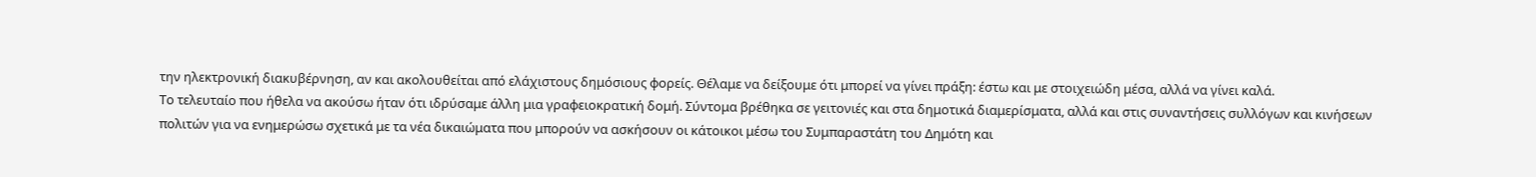την ηλεκτρονική διακυβέρνηση, αν και ακολουθείται από ελάχιστους δημόσιους φορείς. Θέλαμε να δείξουμε ότι μπορεί να γίνει πράξη: έστω και με στοιχειώδη μέσα, αλλά να γίνει καλά.
Το τελευταίο που ήθελα να ακούσω ήταν ότι ιδρύσαμε άλλη μια γραφειοκρατική δομή. Σύντομα βρέθηκα σε γειτονιές και στα δημοτικά διαμερίσματα, αλλά και στις συναντήσεις συλλόγων και κινήσεων πολιτών για να ενημερώσω σχετικά με τα νέα δικαιώματα που μπορούν να ασκήσουν οι κάτοικοι μέσω του Συμπαραστάτη του Δημότη και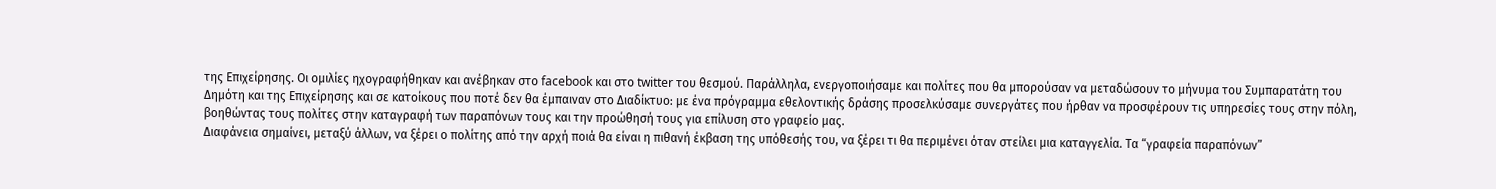της Επιχείρησης. Οι ομιλίες ηχογραφήθηκαν και ανέβηκαν στο facebook και στο twitter του θεσμού. Παράλληλα, ενεργοποιήσαμε και πολίτες που θα μπορούσαν να μεταδώσουν το μήνυμα του Συμπαρατάτη του Δημότη και της Επιχείρησης και σε κατοίκους που ποτέ δεν θα έμπαιναν στο Διαδίκτυο: με ένα πρόγραμμα εθελοντικής δράσης προσελκύσαμε συνεργάτες που ήρθαν να προσφέρουν τις υπηρεσίες τους στην πόλη, βοηθώντας τους πολίτες στην καταγραφή των παραπόνων τους και την προώθησή τους για επίλυση στο γραφείο μας.
Διαφάνεια σημαίνει, μεταξύ άλλων, να ξέρει ο πολίτης από την αρχή ποιά θα είναι η πιθανή έκβαση της υπόθεσής του, να ξέρει τι θα περιμένει όταν στείλει μια καταγγελία. Τα “γραφεία παραπόνων”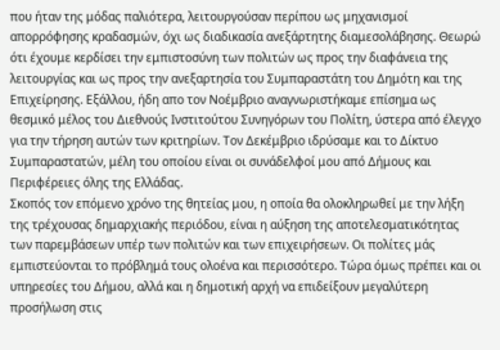που ήταν της μόδας παλιότερα, λειτουργούσαν περίπου ως μηχανισμοί απορρόφησης κραδασμών, όχι ως διαδικασία ανεξάρτητης διαμεσολάβησης. Θεωρώ ότι έχουμε κερδίσει την εμπιστοσύνη των πολιτών ως προς την διαφάνεια της λειτουργίας και ως προς την ανεξαρτησία του Συμπαραστάτη του Δημότη και της Επιχείρησης. Εξάλλου, ήδη απο τον Νοέμβριο αναγνωριστήκαμε επίσημα ως θεσμικό μέλος του Διεθνούς Ινστιτούτου Συνηγόρων του Πολίτη, ύστερα από έλεγχο για την τήρηση αυτών των κριτηρίων. Τον Δεκέμβριο ιδρύσαμε και το Δίκτυο Συμπαραστατών, μέλη του οποίου είναι οι συνάδελφοί μου από Δήμους και Περιφέρειες όλης της Ελλάδας.
Σκοπός τον επόμενο χρόνο της θητείας μου, η οποία θα ολοκληρωθεί με την λήξη της τρέχουσας δημαρχιακής περιόδου, είναι η αύξηση της αποτελεσματικότητας των παρεμβάσεων υπέρ των πολιτών και των επιχειρήσεων. Οι πολίτες μάς εμπιστεύονται το πρόβλημά τους ολοένα και περισσότερο. Τώρα όμως πρέπει και οι υπηρεσίες του Δήμου, αλλά και η δημοτική αρχή να επιδείξουν μεγαλύτερη προσήλωση στις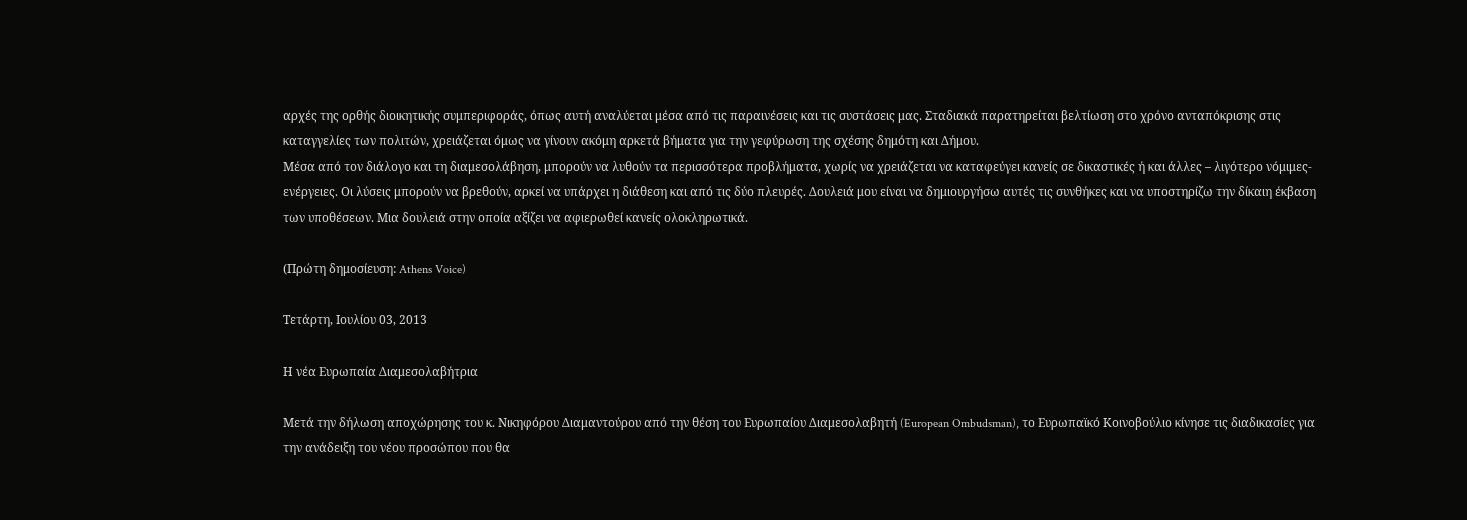αρχές της ορθής διοικητικής συμπεριφοράς, όπως αυτή αναλύεται μέσα από τις παραινέσεις και τις συστάσεις μας. Σταδιακά παρατηρείται βελτίωση στο χρόνο ανταπόκρισης στις καταγγελίες των πολιτών, χρειάζεται όμως να γίνουν ακόμη αρκετά βήματα για την γεφύρωση της σχέσης δημότη και Δήμου.
Μέσα από τον διάλογο και τη διαμεσολάβηση, μπορούν να λυθούν τα περισσότερα προβλήματα, χωρίς να χρειάζεται να καταφεύγει κανείς σε δικαστικές ή και άλλες – λιγότερο νόμιμες- ενέργειες. Οι λύσεις μπορούν να βρεθούν, αρκεί να υπάρχει η διάθεση και από τις δύο πλευρές. Δουλειά μου είναι να δημιουργήσω αυτές τις συνθήκες και να υποστηρίζω την δίκαιη έκβαση των υποθέσεων. Μια δουλειά στην οποία αξίζει να αφιερωθεί κανείς ολοκληρωτικά.

(Πρώτη δημοσίευση: Athens Voice)

Τετάρτη, Ιουλίου 03, 2013

Η νέα Ευρωπαία Διαμεσολαβήτρια

Μετά την δήλωση αποχώρησης του κ. Νικηφόρου Διαμαντούρου από την θέση του Ευρωπαίου Διαμεσολαβητή (European Ombudsman), το Ευρωπαϊκό Κοινοβούλιο κίνησε τις διαδικασίες για την ανάδειξη του νέου προσώπου που θα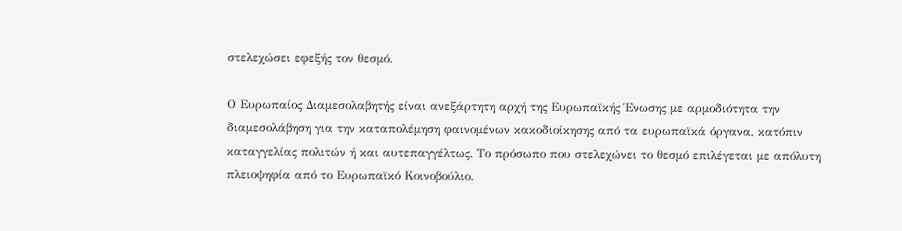στελεχώσει εφεξής τον θεσμό.

Ο Ευρωπαίος Διαμεσολαβητής είναι ανεξάρτητη αρχή της Ευρωπαϊκής Ένωσης με αρμοδιότητα την διαμεσολάβηση για την καταπολέμηση φαινομένων κακοδιοίκησης από τα ευρωπαϊκά όργανα, κατόπιν καταγγελίας πολιτών ή και αυτεπαγγέλτως. Το πρόσωπο που στελεχώνει το θεσμό επιλέγεται με απόλυτη πλειοψηφία από το Ευρωπαϊκό Κοινοβούλιο.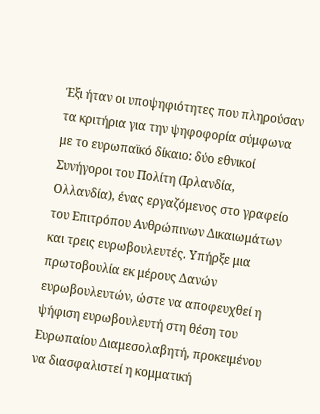Έξι ήταν οι υποψηφιότητες που πληρούσαν τα κριτήρια για την ψηφοφορία σύμφωνα με το ευρωπαϊκό δίκαιο: δύο εθνικοί Συνήγοροι του Πολίτη (Ιρλανδία, Ολλανδία), ένας εργαζόμενος στο γραφείο του Επιτρόπου Ανθρώπινων Δικαιωμάτων και τρεις ευρωβουλευτές. Υπήρξε μια πρωτοβουλία εκ μέρους Δανών ευρωβουλευτών, ώστε να αποφευχθεί η ψήφιση ευρωβουλευτή στη θέση του Ευρωπαίου Διαμεσολαβητή, προκειμένου να διασφαλιστεί η κομματική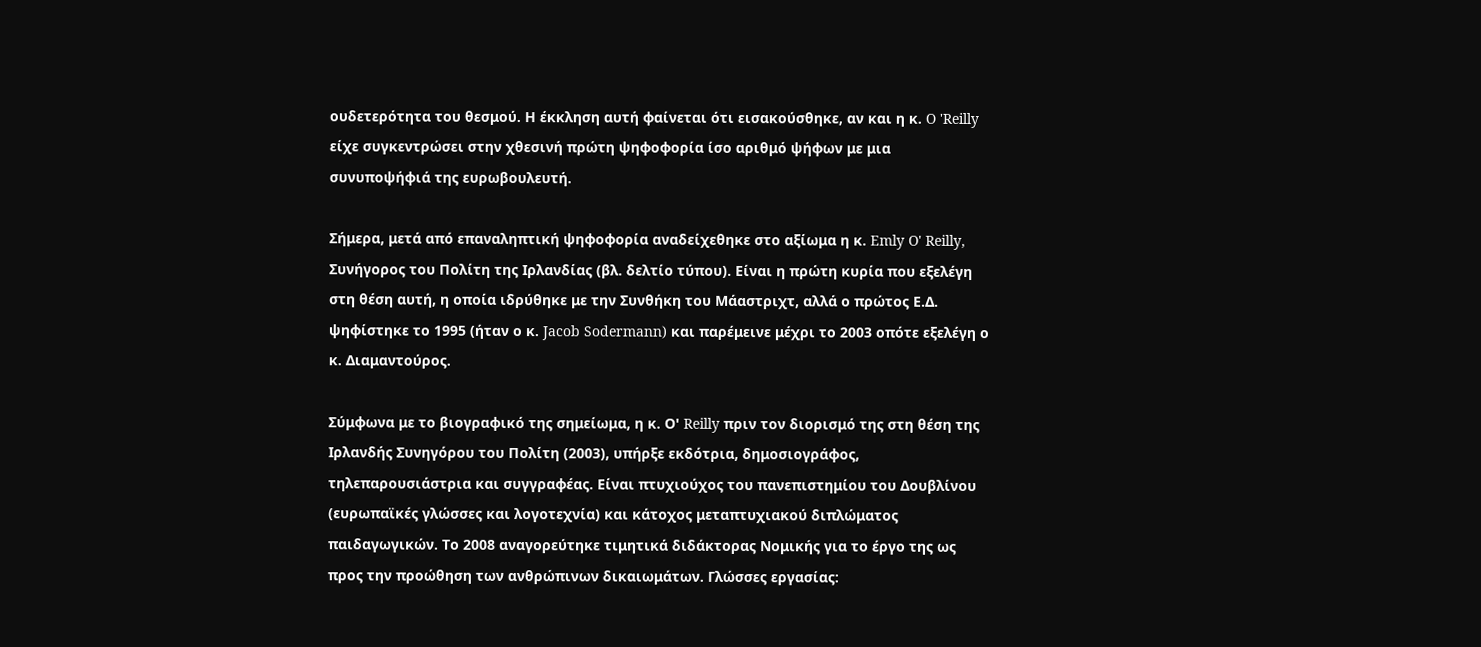ουδετερότητα του θεσμού. Η έκκληση αυτή φαίνεται ότι εισακούσθηκε, αν και η κ. O 'Reilly είχε συγκεντρώσει στην χθεσινή πρώτη ψηφοφορία ίσο αριθμό ψήφων με μια συνυποψήφιά της ευρωβουλευτή.

Σήμερα, μετά από επαναληπτική ψηφοφορία αναδείχεθηκε στο αξίωμα η κ. Emly O' Reilly, Συνήγορος του Πολίτη της Ιρλανδίας (βλ. δελτίο τύπου). Είναι η πρώτη κυρία που εξελέγη στη θέση αυτή, η οποία ιδρύθηκε με την Συνθήκη του Μάαστριχτ, αλλά ο πρώτος Ε.Δ. ψηφίστηκε το 1995 (ήταν ο κ. Jacob Sodermann) και παρέμεινε μέχρι το 2003 οπότε εξελέγη ο κ. Διαμαντούρος.

Σύμφωνα με το βιογραφικό της σημείωμα, η κ. Ο' Reilly πριν τον διορισμό της στη θέση της Ιρλανδής Συνηγόρου του Πολίτη (2003), υπήρξε εκδότρια, δημοσιογράφος, τηλεπαρουσιάστρια και συγγραφέας. Είναι πτυχιούχος του πανεπιστημίου του Δουβλίνου (ευρωπαϊκές γλώσσες και λογοτεχνία) και κάτοχος μεταπτυχιακού διπλώματος παιδαγωγικών. Το 2008 αναγορεύτηκε τιμητικά διδάκτορας Νομικής για το έργο της ως προς την προώθηση των ανθρώπινων δικαιωμάτων. Γλώσσες εργασίας: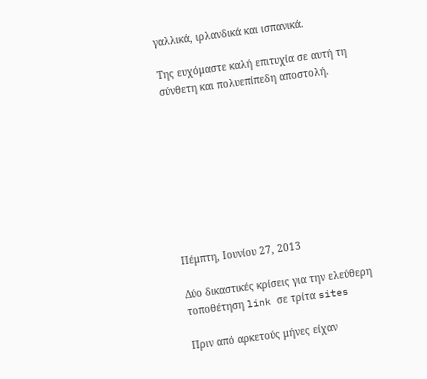γαλλικά, ιρλανδικά και ισπανικά.

Της ευχόμαστε καλή επιτυχία σε αυτή τη σύνθετη και πολυεπίπεδη αποστολή.









Πέμπτη, Ιουνίου 27, 2013

Δύο δικαστικές κρίσεις για την ελεύθερη τοποθέτηση link σε τρίτα sites

Πριν από αρκετούς μήνες είχαν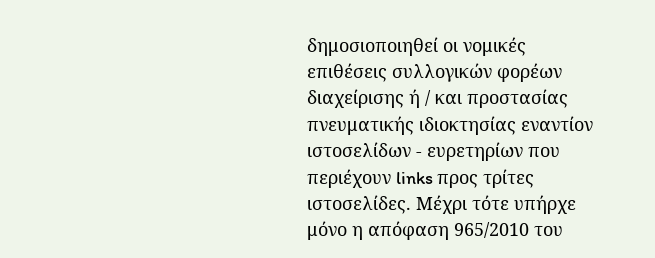δημοσιοποιηθεί οι νομικές επιθέσεις συλλογικών φορέων διαχείρισης ή / και προστασίας πνευματικής ιδιοκτησίας εναντίον ιστοσελίδων - ευρετηρίων που περιέχουν links προς τρίτες ιστοσελίδες. Μέχρι τότε υπήρχε μόνο η απόφαση 965/2010 του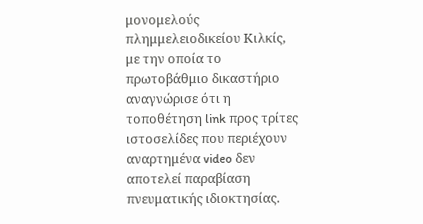μονομελούς πλημμελειοδικείου Κιλκίς, με την οποία το πρωτοβάθμιο δικαστήριο αναγνώρισε ότι η τοποθέτηση link προς τρίτες ιστοσελίδες που περιέχουν αναρτημένα video δεν αποτελεί παραβίαση πνευματικής ιδιοκτησίας.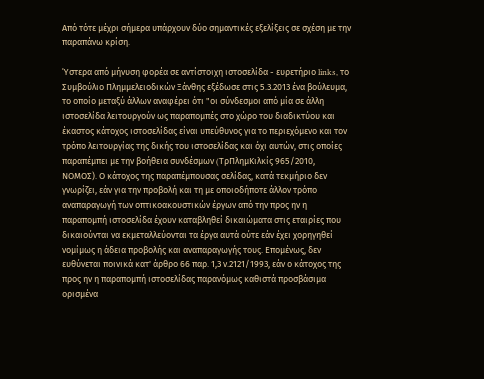Aπό τότε μέχρι σήμερα υπάρχουν δύο σημαντικές εξελίξεις σε σχέση με την παραπάνω κρίση.

Ύστερα από μήνυση φορέα σε αντίστοιχη ιστοσελίδα - ευρετήριο links, το Συμβούλιο Πλημμελειοδικών Ξάνθης εξέδωσε στις 5.3.2013 ένα βούλευμα, το οποίο μεταξύ άλλων αναφέρει ότι "οι σύνδεσμοι από μία σε άλλη ιστοσελίδα λειτουργούν ως παραπομπές στο χώρο του διαδικτύου και έκαστος κάτοχος ιστοσελίδας είναι υπεύθυνος για το περιεχόμενο και τον τρόπο λειτουργίας της δικής του ιστοσελίδας και όχι αυτών, στις οποίες παραπέμπει με την βοήθεια συνδέσμων (TρΠλημΚιλκίς 965/2010, ΝΟΜΟΣ). Ο κάτοχος της παραπέμπουσας σελίδας, κατά τεκμήριο δεν γνωρίζει, εάν για την προβολή και τη με οποιοδήποτε άλλον τρόπο αναπαραγωγή των οπτικοακουστικών έργων από την προς ην η παραπομπή ιστοσελίδα έχουν καταβληθεί δικαιώματα στις εταιρίες που δικαιούνται να εκμεταλλεύονται τα έργα αυτά ούτε εάν έχει χορηγηθεί νομίμως η άδεια προβολής και αναπαραγωγής τους. Επομένως, δεν ευθύνεται ποινικά κατ' άρθρο 66 παρ. 1,3 ν.2121/1993, εάν ο κάτοχος της προς ην η παραπομπή ιστοσελίδας παρανόμως καθιστά προσβάσιμα ορισμένα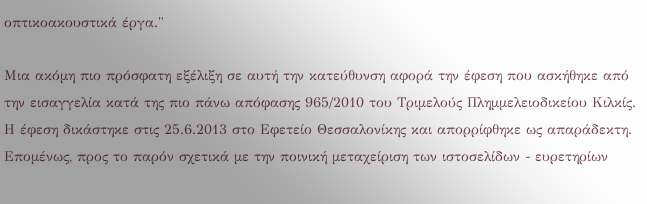οπτικοακουστικά έργα."

Μια ακόμη πιο πρόσφατη εξέλιξη σε αυτή την κατεύθυνση αφορά την έφεση που ασκήθηκε από την εισαγγελία κατά της πιο πάνω απόφασης 965/2010 του Τριμελούς Πλημμελειοδικείου Κιλκίς. Η έφεση δικάστηκε στις 25.6.2013 στο Εφετείο Θεσσαλονίκης και απορρίφθηκε ως απαράδεκτη. Επομένως, προς το παρόν σχετικά με την ποινική μεταχείριση των ιστοσελίδων - ευρετηρίων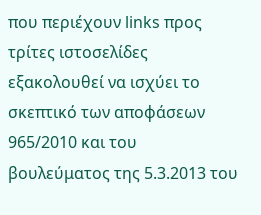που περιέχουν links προς τρίτες ιστοσελίδες εξακολουθεί να ισχύει το σκεπτικό των αποφάσεων 965/2010 και του βουλεύματος της 5.3.2013 του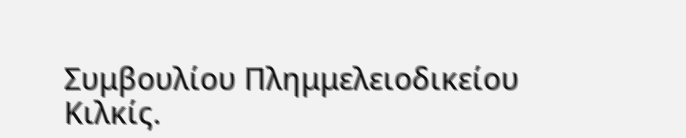Συμβουλίου Πλημμελειοδικείου Κιλκίς.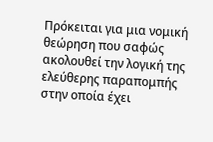Πρόκειται για μια νομική θεώρηση που σαφώς ακολουθεί την λογική της ελεύθερης παραπομπής στην οποία έχει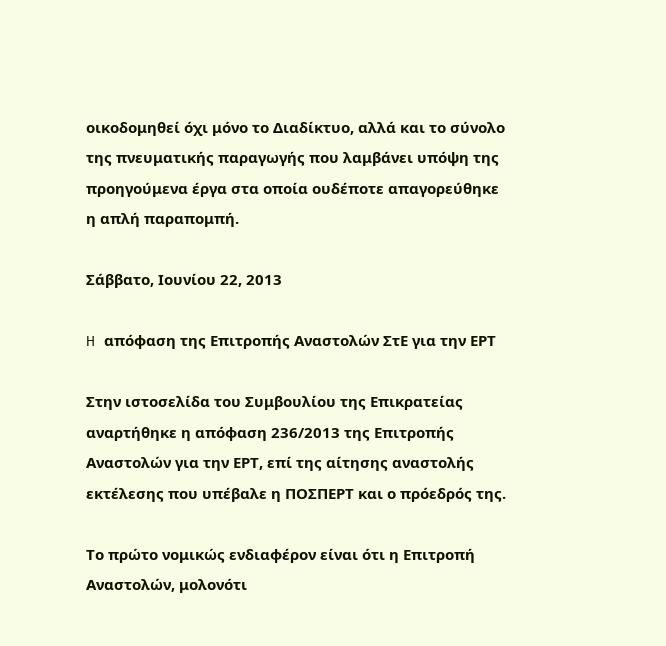οικοδομηθεί όχι μόνο το Διαδίκτυο, αλλά και το σύνολο της πνευματικής παραγωγής που λαμβάνει υπόψη της προηγούμενα έργα στα οποία ουδέποτε απαγορεύθηκε η απλή παραπομπή.

Σάββατο, Ιουνίου 22, 2013

H απόφαση της Επιτροπής Αναστολών ΣτΕ για την ΕΡΤ

Στην ιστοσελίδα του Συμβουλίου της Επικρατείας αναρτήθηκε η απόφαση 236/2013 της Επιτροπής Αναστολών για την ΕΡΤ, επί της αίτησης αναστολής εκτέλεσης που υπέβαλε η ΠΟΣΠΕΡΤ και ο πρόεδρός της.

Το πρώτο νομικώς ενδιαφέρον είναι ότι η Επιτροπή Αναστολών, μολονότι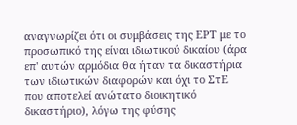αναγνωρίζει ότι οι συμβάσεις της ΕΡΤ με το προσωπικό της είναι ιδιωτικού δικαίου (άρα επ' αυτών αρμόδια θα ήταν τα δικαστήρια των ιδιωτικών διαφορών και όχι το ΣτΕ που αποτελεί ανώτατο διοικητικό δικαστήριο), λόγω της φύσης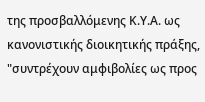της προσβαλλόμενης Κ.Υ.Α. ως κανονιστικής διοικητικής πράξης, "συντρέχουν αμφιβολίες ως προς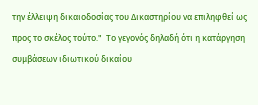την έλλειψη δικαιοδοσίας του Δικαστηρίου να επιληφθεί ως προς το σκέλος τούτο."  Το γεγονός δηλαδή ότι η κατάργηση συμβάσεων ιδιωτικού δικαίου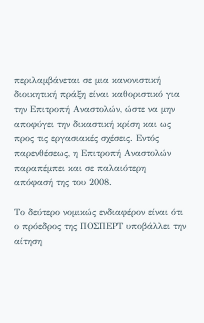περιλαμβάνεται σε μια κανονιστική διοικητική πράξη είναι καθοριστικό για την Επιτροπή Αναστολών, ώστε να μην αποφύγει την δικαστική κρίση και ως προς τις εργασιακές σχέσεις. Εντός παρενθέσεως, η Επιτροπή Αναστολών παραπέμπει και σε παλαιότερη απόφασή της του 2008.

Το δεύτερο νομικώς ενδιαφέρον είναι ότι ο πρόεδρος της ΠΟΣΠΕΡΤ υποβάλλει την αίτηση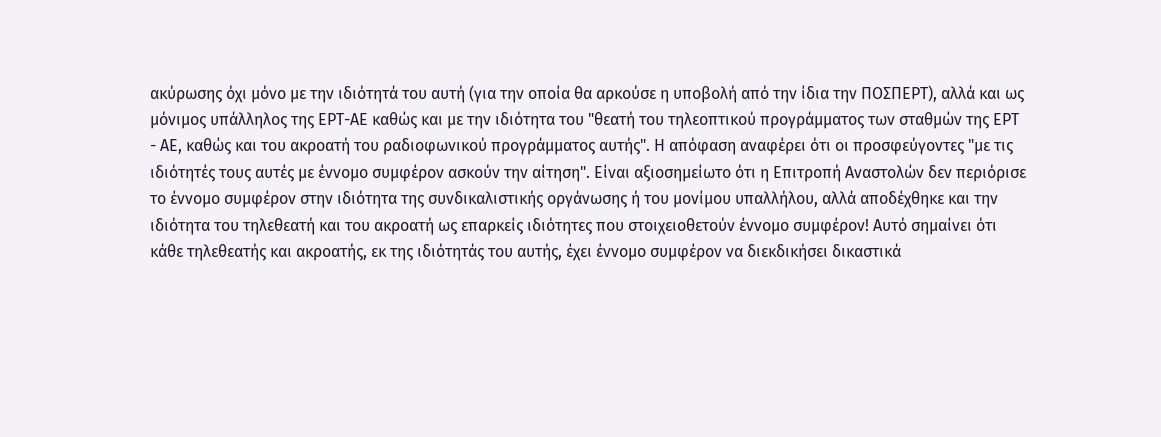ακύρωσης όχι μόνο με την ιδιότητά του αυτή (για την οποία θα αρκούσε η υποβολή από την ίδια την ΠΟΣΠΕΡΤ), αλλά και ως μόνιμος υπάλληλος της ΕΡΤ-ΑΕ καθώς και με την ιδιότητα του "θεατή του τηλεοπτικού προγράμματος των σταθμών της ΕΡΤ - ΑΕ, καθώς και του ακροατή του ραδιοφωνικού προγράμματος αυτής". Η απόφαση αναφέρει ότι οι προσφεύγοντες "με τις ιδιότητές τους αυτές με έννομο συμφέρον ασκούν την αίτηση". Είναι αξιοσημείωτο ότι η Επιτροπή Αναστολών δεν περιόρισε το έννομο συμφέρον στην ιδιότητα της συνδικαλιστικής οργάνωσης ή του μονίμου υπαλλήλου, αλλά αποδέχθηκε και την ιδιότητα του τηλεθεατή και του ακροατή ως επαρκείς ιδιότητες που στοιχειοθετούν έννομο συμφέρον! Αυτό σημαίνει ότι κάθε τηλεθεατής και ακροατής, εκ της ιδιότητάς του αυτής, έχει έννομο συμφέρον να διεκδικήσει δικαστικά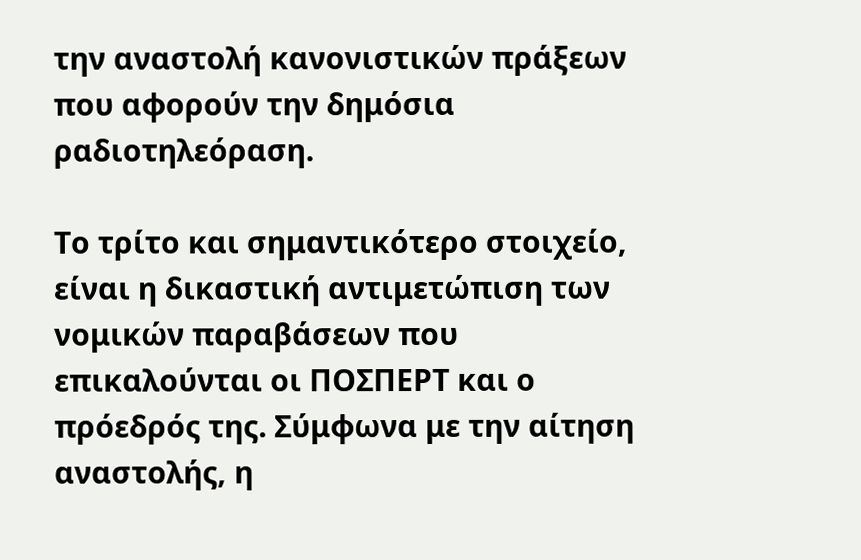την αναστολή κανονιστικών πράξεων που αφορούν την δημόσια ραδιοτηλεόραση.

Το τρίτο και σημαντικότερο στοιχείο, είναι η δικαστική αντιμετώπιση των νομικών παραβάσεων που επικαλούνται οι ΠΟΣΠΕΡΤ και ο πρόεδρός της. Σύμφωνα με την αίτηση αναστολής, η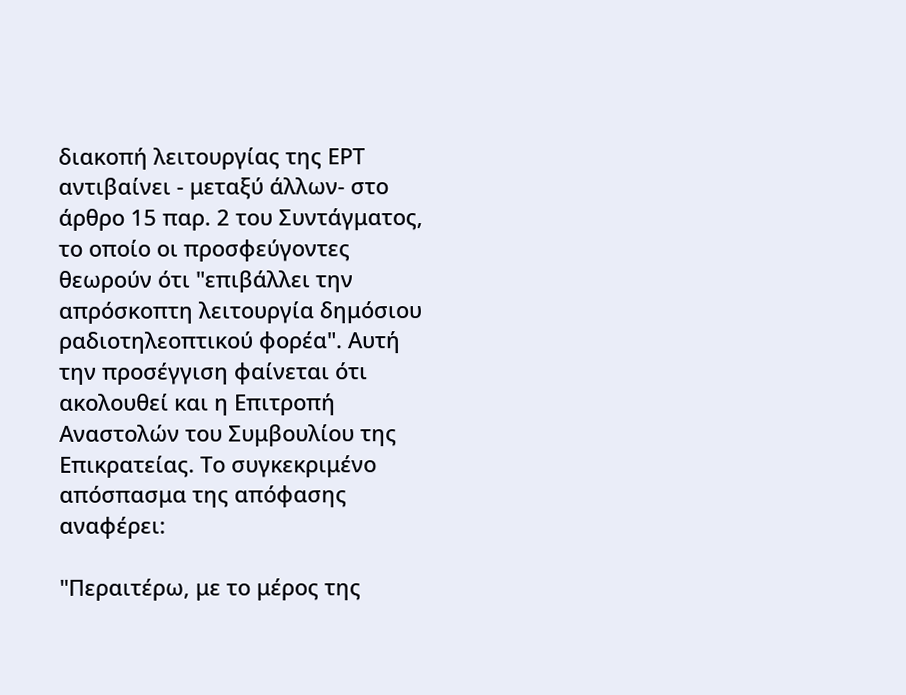διακοπή λειτουργίας της ΕΡΤ αντιβαίνει - μεταξύ άλλων- στο άρθρο 15 παρ. 2 του Συντάγματος, το οποίο οι προσφεύγοντες θεωρούν ότι "επιβάλλει την απρόσκοπτη λειτουργία δημόσιου ραδιοτηλεοπτικού φορέα". Αυτή την προσέγγιση φαίνεται ότι ακολουθεί και η Επιτροπή Αναστολών του Συμβουλίου της Επικρατείας. Το συγκεκριμένο απόσπασμα της απόφασης αναφέρει:

"Περαιτέρω, με το μέρος της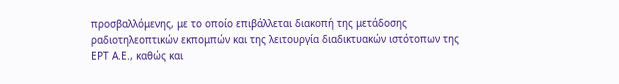προσβαλλόμενης, με το οποίο επιβάλλεται διακοπή της μετάδοσης ραδιοτηλεοπτικών εκπομπών και της λειτουργία διαδικτυακών ιστότοπων της ΕΡΤ Α.Ε., καθώς και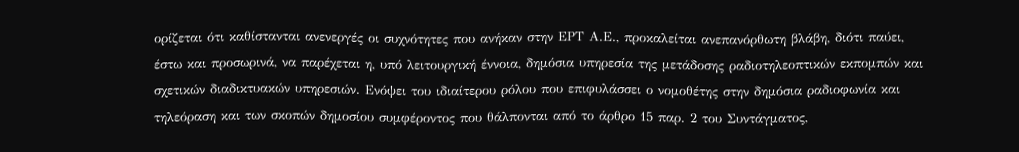ορίζεται ότι καθίστανται ανενεργές οι συχνότητες που ανήκαν στην ΕΡΤ Α.Ε., προκαλείται ανεπανόρθωτη βλάβη, διότι παύει, έστω και προσωρινά, να παρέχεται η, υπό λειτουργική έννοια, δημόσια υπηρεσία της μετάδοσης ραδιοτηλεοπτικών εκπομπών και σχετικών διαδικτυακών υπηρεσιών. Ενόψει του ιδιαίτερου ρόλου που επιφυλάσσει ο νομοθέτης στην δημόσια ραδιοφωνία και τηλεόραση και των σκοπών δημοσίου συμφέροντος που θάλπονται από το άρθρο 15 παρ. 2 του Συντάγματος,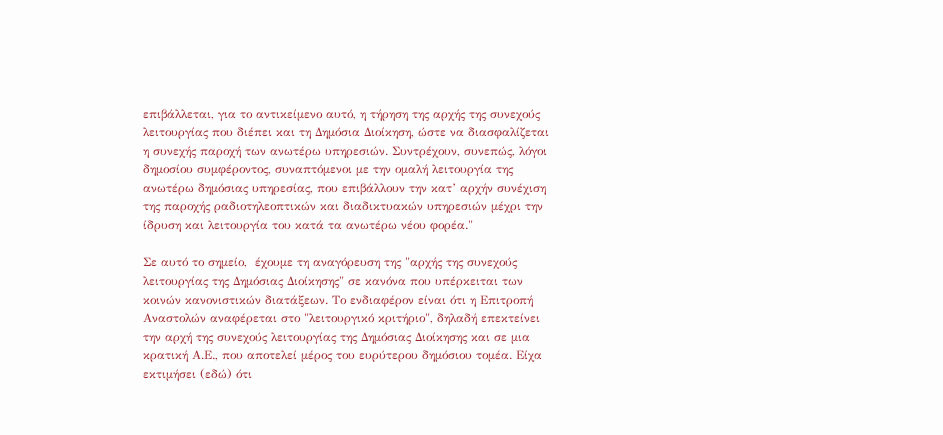επιβάλλεται, για το αντικείμενο αυτό, η τήρηση της αρχής της συνεχούς λειτουργίας που διέπει και τη Δημόσια Διοίκηση, ώστε να διασφαλίζεται η συνεχής παροχή των ανωτέρω υπηρεσιών. Συντρέχουν, συνεπώς, λόγοι δημοσίου συμφέροντος, συναπτόμενοι με την ομαλή λειτουργία της ανωτέρω δημόσιας υπηρεσίας, που επιβάλλουν την κατ’ αρχήν συνέχιση της παροχής ραδιοτηλεοπτικών και διαδικτυακών υπηρεσιών μέχρι την ίδρυση και λειτουργία του κατά τα ανωτέρω νέου φορέα."

Σε αυτό το σημείο,  έχουμε τη αναγόρευση της "αρχής της συνεχούς λειτουργίας της Δημόσιας Διοίκησης" σε κανόνα που υπέρκειται των κοινών κανονιστικών διατάξεων. Το ενδιαφέρον είναι ότι η Επιτροπή Αναστολών αναφέρεται στο "λειτουργικό κριτήριο", δηλαδή επεκτείνει την αρχή της συνεχούς λειτουργίας της Δημόσιας Διοίκησης και σε μια κρατική Α.Ε., που αποτελεί μέρος του ευρύτερου δημόσιου τομέα. Είχα εκτιμήσει (εδώ) ότι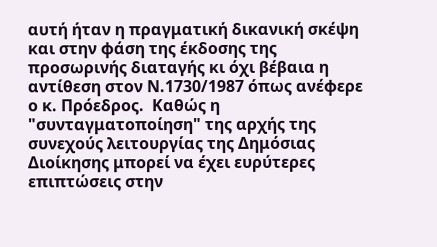αυτή ήταν η πραγματική δικανική σκέψη και στην φάση της έκδοσης της προσωρινής διαταγής κι όχι βέβαια η αντίθεση στον Ν.1730/1987 όπως ανέφερε ο κ. Πρόεδρος.  Καθώς η "συνταγματοποίηση" της αρχής της συνεχούς λειτουργίας της Δημόσιας Διοίκησης μπορεί να έχει ευρύτερες επιπτώσεις στην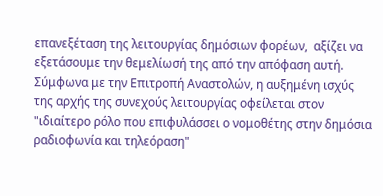επανεξέταση της λειτουργίας δημόσιων φορέων,  αξίζει να εξετάσουμε την θεμελίωσή της από την απόφαση αυτή. Σύμφωνα με την Επιτροπή Αναστολών, η αυξημένη ισχύς της αρχής της συνεχούς λειτουργίας οφείλεται στον "ιδιαίτερο ρόλο που επιφυλάσσει ο νομοθέτης στην δημόσια ραδιοφωνία και τηλεόραση"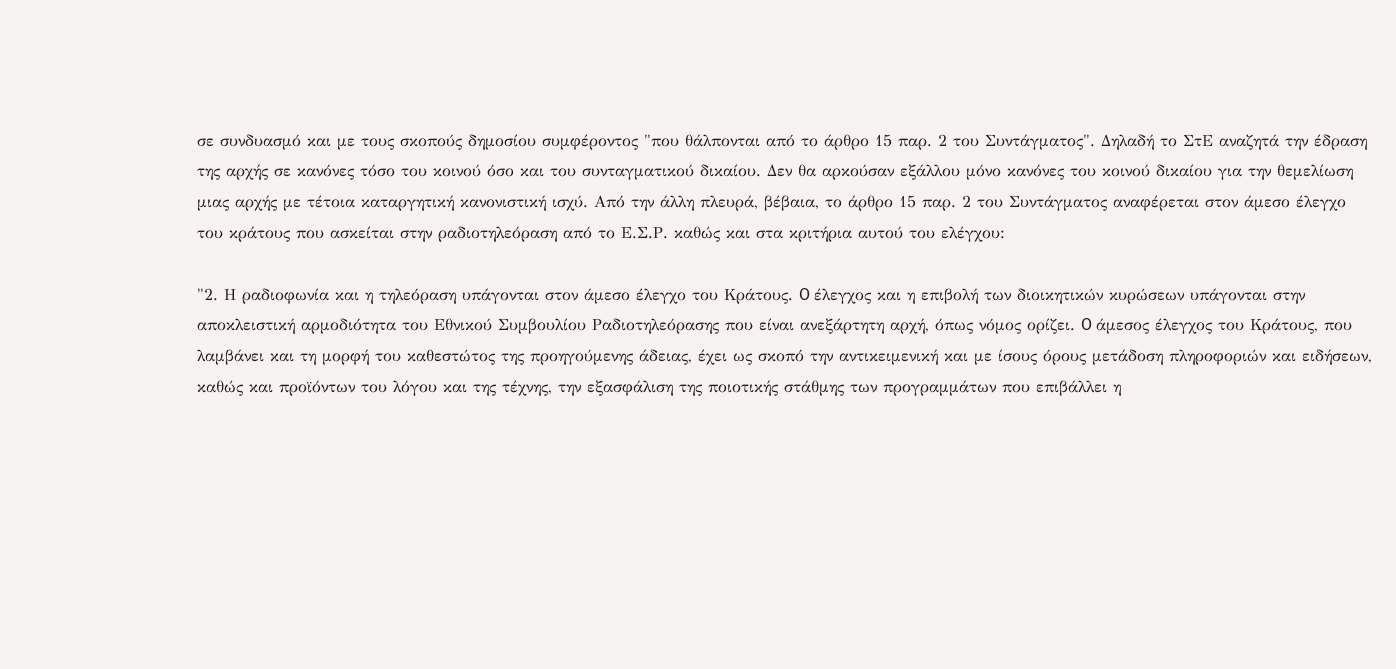σε συνδυασμό και με τους σκοπούς δημοσίου συμφέροντος "που θάλπονται από το άρθρο 15 παρ. 2 του Συντάγματος". Δηλαδή το ΣτΕ αναζητά την έδραση της αρχής σε κανόνες τόσο του κοινού όσο και του συνταγματικού δικαίου. Δεν θα αρκούσαν εξάλλου μόνο κανόνες του κοινού δικαίου για την θεμελίωση μιας αρχής με τέτοια καταργητική κανονιστική ισχύ. Από την άλλη πλευρά, βέβαια, το άρθρο 15 παρ. 2 του Συντάγματος αναφέρεται στον άμεσο έλεγχο του κράτους που ασκείται στην ραδιοτηλεόραση από το Ε.Σ.Ρ. καθώς και στα κριτήρια αυτού του ελέγχου:

"2. Η ραδιοφωνία και η τηλεόραση υπάγονται στον άμεσο έλεγχο του Κράτους. O έλεγχος και η επιβολή των διοικητικών κυρώσεων υπάγονται στην αποκλειστική αρμοδιότητα του Εθνικού Συμβουλίου Ραδιοτηλεόρασης που είναι ανεξάρτητη αρχή, όπως νόμος ορίζει. O άμεσος έλεγχος του Κράτους, που λαμβάνει και τη μορφή του καθεστώτος της προηγούμενης άδειας, έχει ως σκοπό την αντικειμενική και με ίσους όρους μετάδοση πληροφοριών και ειδήσεων, καθώς και προϊόντων του λόγου και της τέχνης, την εξασφάλιση της ποιοτικής στάθμης των προγραμμάτων που επιβάλλει η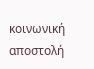κοινωνική αποστολή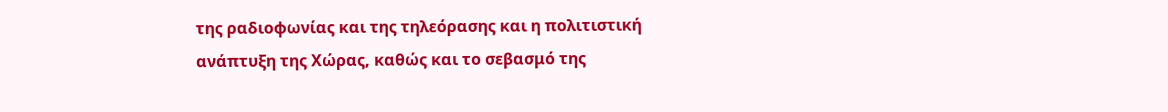της ραδιοφωνίας και της τηλεόρασης και η πολιτιστική ανάπτυξη της Χώρας, καθώς και το σεβασμό της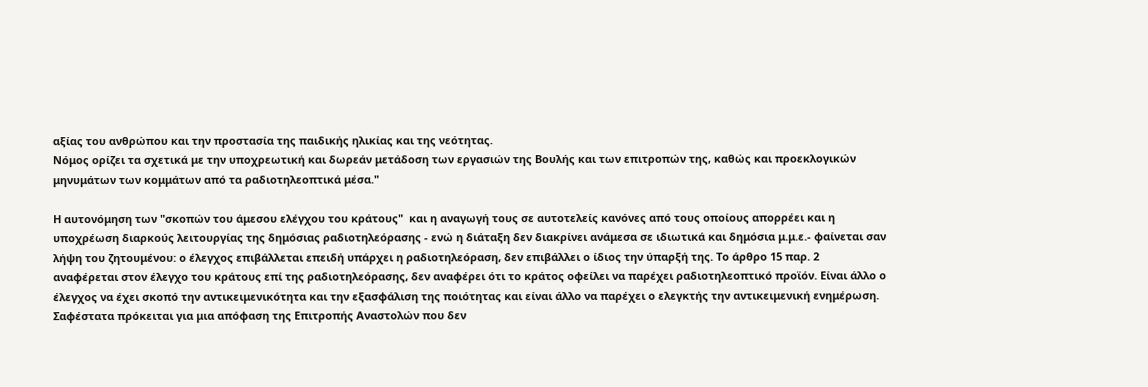αξίας του ανθρώπου και την προστασία της παιδικής ηλικίας και της νεότητας.
Νόμος ορίζει τα σχετικά με την υποχρεωτική και δωρεάν μετάδοση των εργασιών της Βουλής και των επιτροπών της, καθώς και προεκλογικών μηνυμάτων των κομμάτων από τα ραδιοτηλεοπτικά μέσα."

Η αυτονόμηση των "σκοπών του άμεσου ελέγχου του κράτους"  και η αναγωγή τους σε αυτοτελείς κανόνες από τους οποίους απορρέει και η υποχρέωση διαρκούς λειτουργίας της δημόσιας ραδιοτηλεόρασης - ενώ η διάταξη δεν διακρίνει ανάμεσα σε ιδιωτικά και δημόσια μ.μ.ε.- φαίνεται σαν λήψη του ζητουμένου: ο έλεγχος επιβάλλεται επειδή υπάρχει η ραδιοτηλεόραση, δεν επιβάλλει ο ίδιος την ύπαρξή της. Το άρθρο 15 παρ. 2 αναφέρεται στον έλεγχο του κράτους επί της ραδιοτηλεόρασης, δεν αναφέρει ότι το κράτος οφείλει να παρέχει ραδιοτηλεοπτικό προϊόν. Είναι άλλο ο έλεγχος να έχει σκοπό την αντικειμενικότητα και την εξασφάλιση της ποιότητας και είναι άλλο να παρέχει ο ελεγκτής την αντικειμενική ενημέρωση. Σαφέστατα πρόκειται για μια απόφαση της Επιτροπής Αναστολών που δεν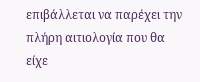επιβάλλεται να παρέχει την πλήρη αιτιολογία που θα είχε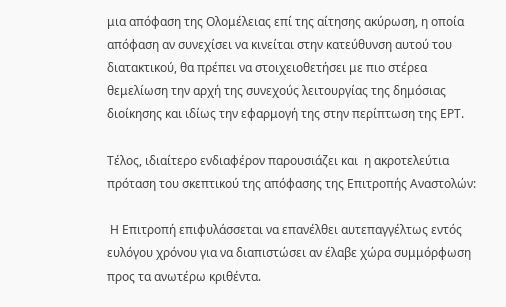μια απόφαση της Ολομέλειας επί της αίτησης ακύρωση, η οποία απόφαση αν συνεχίσει να κινείται στην κατεύθυνση αυτού του διατακτικού, θα πρέπει να στοιχειοθετήσει με πιο στέρεα θεμελίωση την αρχή της συνεχούς λειτουργίας της δημόσιας διοίκησης και ιδίως την εφαρμογή της στην περίπτωση της ΕΡΤ.

Τέλος, ιδιαίτερο ενδιαφέρον παρουσιάζει και  η ακροτελεύτια πρόταση του σκεπτικού της απόφασης της Επιτροπής Αναστολών:

 Η Επιτροπή επιφυλάσσεται να επανέλθει αυτεπαγγέλτως εντός ευλόγου χρόνου για να διαπιστώσει αν έλαβε χώρα συμμόρφωση προς τα ανωτέρω κριθέντα.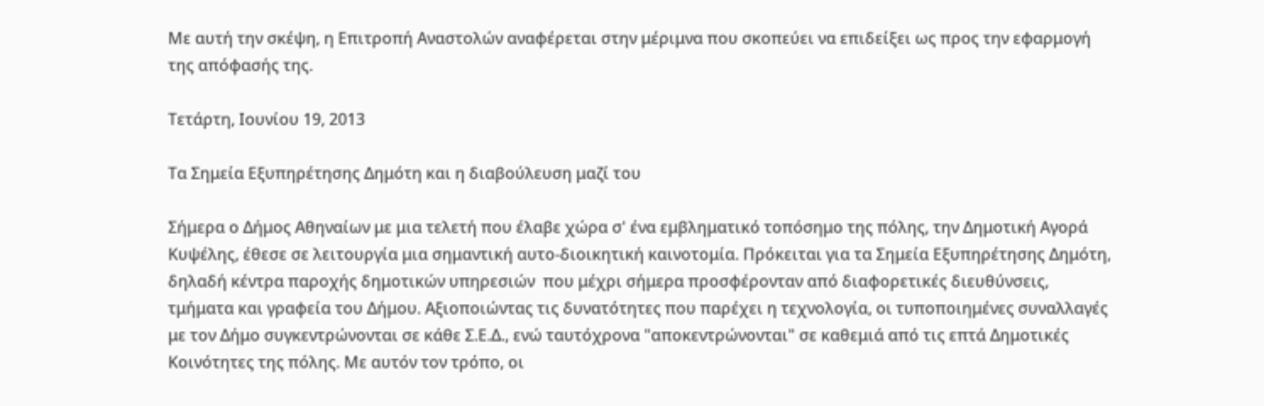Με αυτή την σκέψη, η Επιτροπή Αναστολών αναφέρεται στην μέριμνα που σκοπεύει να επιδείξει ως προς την εφαρμογή της απόφασής της.

Τετάρτη, Ιουνίου 19, 2013

Tα Σημεία Εξυπηρέτησης Δημότη και η διαβούλευση μαζί του

Σήμερα ο Δήμος Αθηναίων με μια τελετή που έλαβε χώρα σ' ένα εμβληματικό τοπόσημο της πόλης, την Δημοτική Αγορά Κυψέλης, έθεσε σε λειτουργία μια σημαντική αυτο-διοικητική καινοτομία. Πρόκειται για τα Σημεία Εξυπηρέτησης Δημότη, δηλαδή κέντρα παροχής δημοτικών υπηρεσιών  που μέχρι σήμερα προσφέρονταν από διαφορετικές διευθύνσεις, τμήματα και γραφεία του Δήμου. Αξιοποιώντας τις δυνατότητες που παρέχει η τεχνολογία, οι τυποποιημένες συναλλαγές με τον Δήμο συγκεντρώνονται σε κάθε Σ.Ε.Δ., ενώ ταυτόχρονα "αποκεντρώνονται" σε καθεμιά από τις επτά Δημοτικές Κοινότητες της πόλης. Με αυτόν τον τρόπο, οι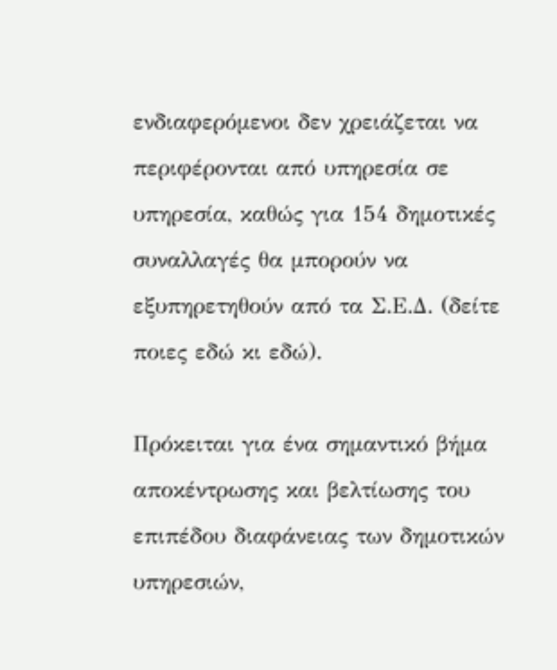ενδιαφερόμενοι δεν χρειάζεται να περιφέρονται από υπηρεσία σε υπηρεσία, καθώς για 154 δημοτικές συναλλαγές θα μπορούν να εξυπηρετηθούν από τα Σ.Ε.Δ. (δείτε ποιες εδώ κι εδώ).

Πρόκειται για ένα σημαντικό βήμα αποκέντρωσης και βελτίωσης του επιπέδου διαφάνειας των δημοτικών υπηρεσιών,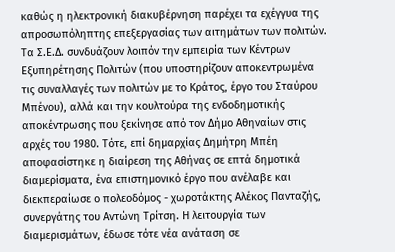καθώς η ηλεκτρονική διακυβέρνηση παρέχει τα εχέγγυα της απροσωπόληπτης επεξεργασίας των αιτημάτων των πολιτών. Τα Σ.Ε.Δ. συνδυάζουν λοιπόν την εμπειρία των Κέντρων Εξυπηρέτησης Πολιτών (που υποστηρίζουν αποκεντρωμένα τις συναλλαγές των πολιτών με το Κράτος, έργο του Σταύρου Μπένου), αλλά και την κουλτούρα της ενδοδημοτικής αποκέντρωσης που ξεκίνησε από τον Δήμο Αθηναίων στις αρχές του 1980. Τότε, επί δημαρχίας Δημήτρη Μπέη αποφασίστηκε η διαίρεση της Αθήνας σε επτά δημοτικά διαμερίσματα, ένα επιστημονικό έργο που ανέλαβε και διεκπεραίωσε ο πολεοδόμος - χωροτάκτης Αλέκος Πανταζής, συνεργάτης του Αντώνη Τρίτση. Η λειτουργία των διαμερισμάτων, έδωσε τότε νέα ανάταση σε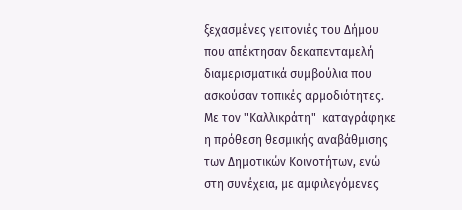ξεχασμένες γειτονιές του Δήμου που απέκτησαν δεκαπενταμελή διαμερισματικά συμβούλια που ασκούσαν τοπικές αρμοδιότητες. Με τον "Καλλικράτη"  καταγράφηκε η πρόθεση θεσμικής αναβάθμισης των Δημοτικών Κοινοτήτων, ενώ στη συνέχεια, με αμφιλεγόμενες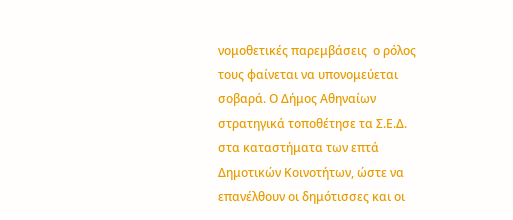νομοθετικές παρεμβάσεις  ο ρόλος τους φαίνεται να υπονομεύεται σοβαρά. Ο Δήμος Αθηναίων στρατηγικά τοποθέτησε τα Σ.Ε.Δ. στα καταστήματα των επτά Δημοτικών Κοινοτήτων, ώστε να επανέλθουν οι δημότισσες και οι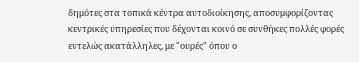δημότες στα τοπικά κέντρα αυτοδιοίκησης, αποσυμφορίζοντας κεντρικές υπηρεσίες που δέχονται κοινό σε συνθήκες πολλές φορές εντελώς ακατάλληλες, με "ουρές" όπου ο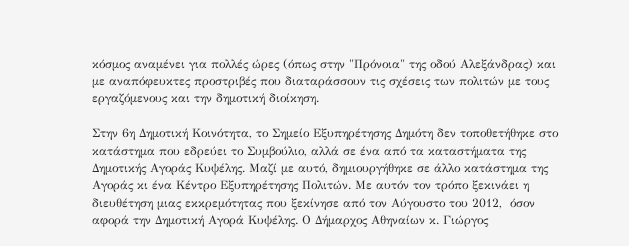κόσμος αναμένει για πολλές ώρες (όπως στην "Πρόνοια" της οδού Αλεξάνδρας) και με αναπόφευκτες προστριβές που διαταράσσουν τις σχέσεις των πολιτών με τους εργαζόμενους και την δημοτική διοίκηση.

Στην 6η Δημοτική Κοινότητα, το Σημείο Εξυπηρέτησης Δημότη δεν τοποθετήθηκε στο κατάστημα που εδρεύει το Συμβούλιο, αλλά σε ένα από τα καταστήματα της Δημοτικής Αγοράς Κυψέλης. Μαζί με αυτό, δημιουργήθηκε σε άλλο κατάστημα της Αγοράς κι ένα Κέντρο Εξυπηρέτησης Πολιτών. Με αυτόν τον τρόπο ξεκινάει η διευθέτηση μιας εκκρεμότητας που ξεκίνησε από τον Αύγουστο του 2012,  όσον αφορά την Δημοτική Αγορά Κυψέλης. Ο Δήμαρχος Αθηναίων κ. Γιώργος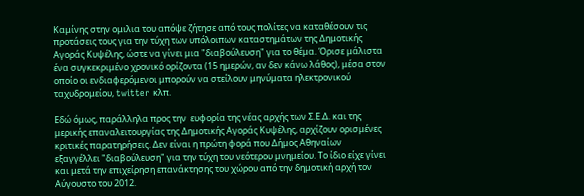Καμίνης στην ομιλια του απόψε ζήτησε από τους πολίτες να καταθέσουν τις προτάσεις τους για την τύχη των υπόλοιπων καταστημάτων της Δημοτικής Αγοράς Κυψέλης, ώστε να γίνει μια "διαβούλευση" για το θέμα. Όρισε μάλιστα ένα συγκεκριμένο χρονικό ορίζοντα (15 ημερών, αν δεν κάνω λάθος), μέσα στον οποίο οι ενδιαφερόμενοι μπορούν να στείλουν μηνύματα ηλεκτρονικού ταχυδρομείου, twitter κλπ.

Εδώ όμως, παράλληλα προς την  ευφορία της νέας αρχής των Σ.Ε.Δ. και της μερικής επαναλειτουργίας της Δημοτικής Αγοράς Κυψέλης, αρχίζουν ορισμένες κριτικές παρατηρήσεις. Δεν είναι η πρώτη φορά που Δήμος Αθηναίων εξαγγέλλει "διαβούλευση" για την τύχη του νεότερου μνημείου. Το ίδιο είχε γίνει και μετά την επιχείρηση επανάκτησης του χώρου από την δημοτική αρχή τον Αύγουστο του 2012.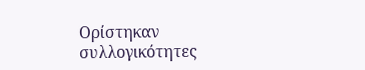Ορίστηκαν συλλογικότητες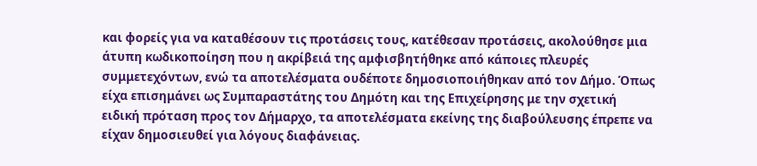και φορείς για να καταθέσουν τις προτάσεις τους, κατέθεσαν προτάσεις, ακολούθησε μια άτυπη κωδικοποίηση που η ακρίβειά της αμφισβητήθηκε από κάποιες πλευρές συμμετεχόντων, ενώ τα αποτελέσματα ουδέποτε δημοσιοποιήθηκαν από τον Δήμο. Όπως είχα επισημάνει ως Συμπαραστάτης του Δημότη και της Επιχείρησης με την σχετική ειδική πρόταση προς τον Δήμαρχο, τα αποτελέσματα εκείνης της διαβούλευσης έπρεπε να είχαν δημοσιευθεί για λόγους διαφάνειας.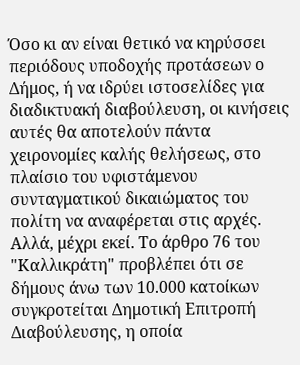Όσο κι αν είναι θετικό να κηρύσσει περιόδους υποδοχής προτάσεων ο Δήμος, ή να ιδρύει ιστοσελίδες για διαδικτυακή διαβούλευση, οι κινήσεις αυτές θα αποτελούν πάντα χειρονομίες καλής θελήσεως, στο πλαίσιο του υφιστάμενου συνταγματικού δικαιώματος του πολίτη να αναφέρεται στις αρχές. Αλλά, μέχρι εκεί. Το άρθρο 76 του "Καλλικράτη" προβλέπει ότι σε δήμους άνω των 10.000 κατοίκων συγκροτείται Δημοτική Επιτροπή Διαβούλευσης, η οποία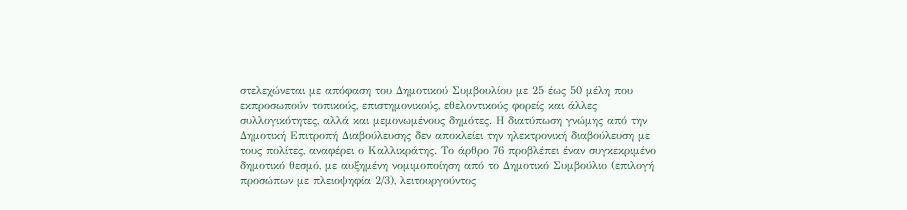στελεχώνεται με απόφαση του Δημοτικού Συμβουλίου με 25 έως 50 μέλη που εκπροσωπούν τοπικούς, επιστημονικούς, εθελοντικούς φορείς και άλλες συλλογικότητες, αλλά και μεμονωμένους δημότες. Η διατύπωση γνώμης από την Δημοτική Επιτροπή Διαβούλευσης δεν αποκλείει την ηλεκτρονική διαβούλευση με τους πολίτες, αναφέρει ο Καλλικράτης. Το άρθρο 76 προβλέπει έναν συγκεκριμένο δημοτικό θεσμό, με αυξημένη νομιμοποίηση από το Δημοτικό Συμβούλιο (επιλογή προσώπων με πλειοψηφία 2/3), λειτουργούντος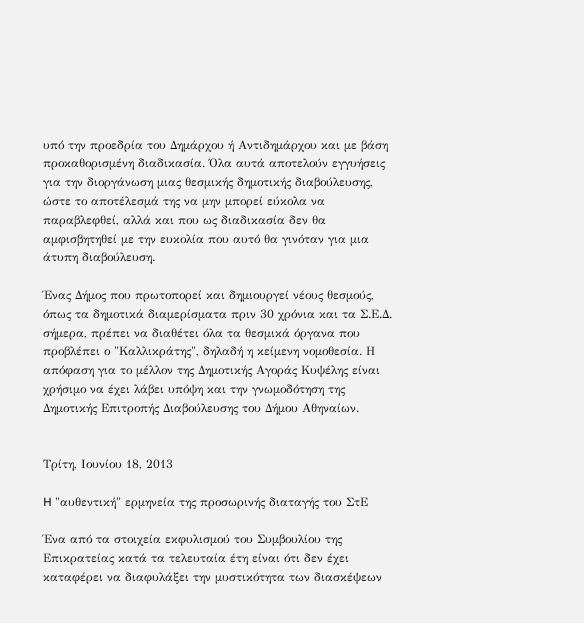υπό την προεδρία του Δημάρχου ή Αντιδημάρχου και με βάση προκαθορισμένη διαδικασία. Όλα αυτά αποτελούν εγγυήσεις για την διοργάνωση μιας θεσμικής δημοτικής διαβούλευσης, ώστε το αποτέλεσμά της να μην μπορεί εύκολα να παραβλεφθεί, αλλά και που ως διαδικασία δεν θα αμφισβητηθεί με την ευκολία που αυτό θα γινόταν για μια άτυπη διαβούλευση.

Ένας Δήμος που πρωτοπορεί και δημιουργεί νέους θεσμούς, όπως τα δημοτικά διαμερίσματα πριν 30 χρόνια και τα Σ.Ε.Δ. σήμερα, πρέπει να διαθέτει όλα τα θεσμικά όργανα που προβλέπει ο "Καλλικράτης", δηλαδή η κείμενη νομοθεσία. Η απόφαση για το μέλλον της Δημοτικής Αγοράς Κυψέλης είναι χρήσιμο να έχει λάβει υπόψη και την γνωμοδότηση της Δημοτικής Επιτροπής Διαβούλευσης του Δήμου Αθηναίων.


Τρίτη, Ιουνίου 18, 2013

H "αυθεντική" ερμηνεία της προσωρινής διαταγής του ΣτΕ

Ένα από τα στοιχεία εκφυλισμού του Συμβουλίου της Επικρατείας κατά τα τελευταία έτη είναι ότι δεν έχει καταφέρει να διαφυλάξει την μυστικότητα των διασκέψεων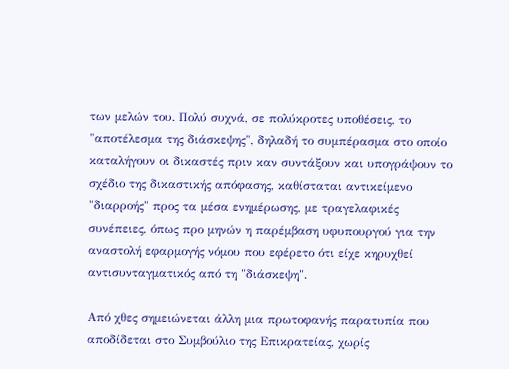των μελών του. Πολύ συχνά, σε πολύκροτες υποθέσεις, το "αποτέλεσμα της διάσκεψης", δηλαδή το συμπέρασμα στο οποίο καταλήγουν οι δικαστές πριν καν συντάξουν και υπογράψουν το σχέδιο της δικαστικής απόφασης, καθίσταται αντικείμενο "διαρροής" προς τα μέσα ενημέρωσης, με τραγελαφικές συνέπειες, όπως προ μηνών η παρέμβαση υφυπουργού για την αναστολή εφαρμογής νόμου που εφέρετο ότι είχε κηρυχθεί αντισυνταγματικός από τη "διάσκεψη".

Από χθες σημειώνεται άλλη μια πρωτοφανής παρατυπία που αποδίδεται στο Συμβούλιο της Επικρατείας, χωρίς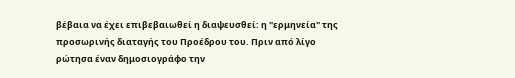βέβαια να έχει επιβεβαιωθεί η διαψευσθεί: η "ερμηνεία" της προσωρινής διαταγής του Προέδρου του. Πριν από λίγο ρώτησα έναν δημοσιογράφο την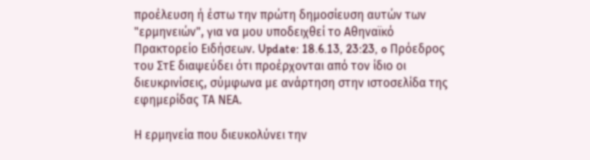προέλευση ή έστω την πρώτη δημοσίευση αυτών των "ερμηνειών", για να μου υποδειχθεί το Αθηναϊκό Πρακτορείο Ειδήσεων. Update: 18.6.13, 23:23, o Πρόεδρος του ΣτΕ διαψεύδει ότι προέρχονται από τον ίδιο οι διευκρινίσεις, σύμφωνα με ανάρτηση στην ιστοσελίδα της εφημερίδας ΤΑ ΝΕΑ.

Η ερμηνεία που διευκολύνει την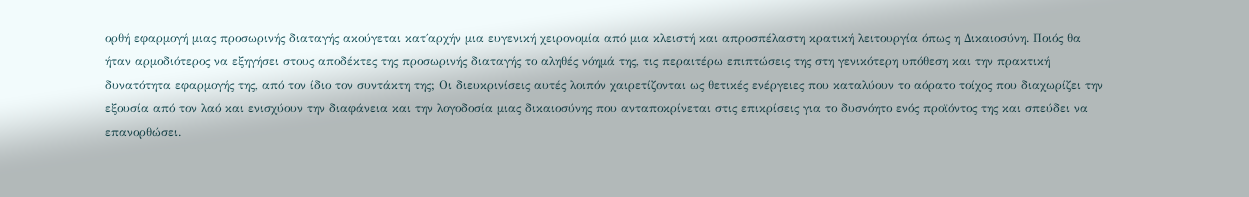ορθή εφαρμογή μιας προσωρινής διαταγής ακούγεται κατ΄αρχήν μια ευγενική χειρονομία από μια κλειστή και απροσπέλαστη κρατική λειτουργία όπως η Δικαιοσύνη. Ποιός θα ήταν αρμοδιότερος να εξηγήσει στους αποδέκτες της προσωρινής διαταγής το αληθές νόημά της, τις περαιτέρω επιπτώσεις της στη γενικότερη υπόθεση και την πρακτική δυνατότητα εφαρμογής της, από τον ίδιο τον συντάκτη της; Οι διευκρινίσεις αυτές λοιπόν χαιρετίζονται ως θετικές ενέργειες που καταλύουν το αόρατο τοίχος που διαχωρίζει την εξουσία από τον λαό και ενισχύουν την διαφάνεια και την λογοδοσία μιας δικαιοσύνης που ανταποκρίνεται στις επικρίσεις για το δυσνόητο ενός προϊόντος της και σπεύδει να επανορθώσει.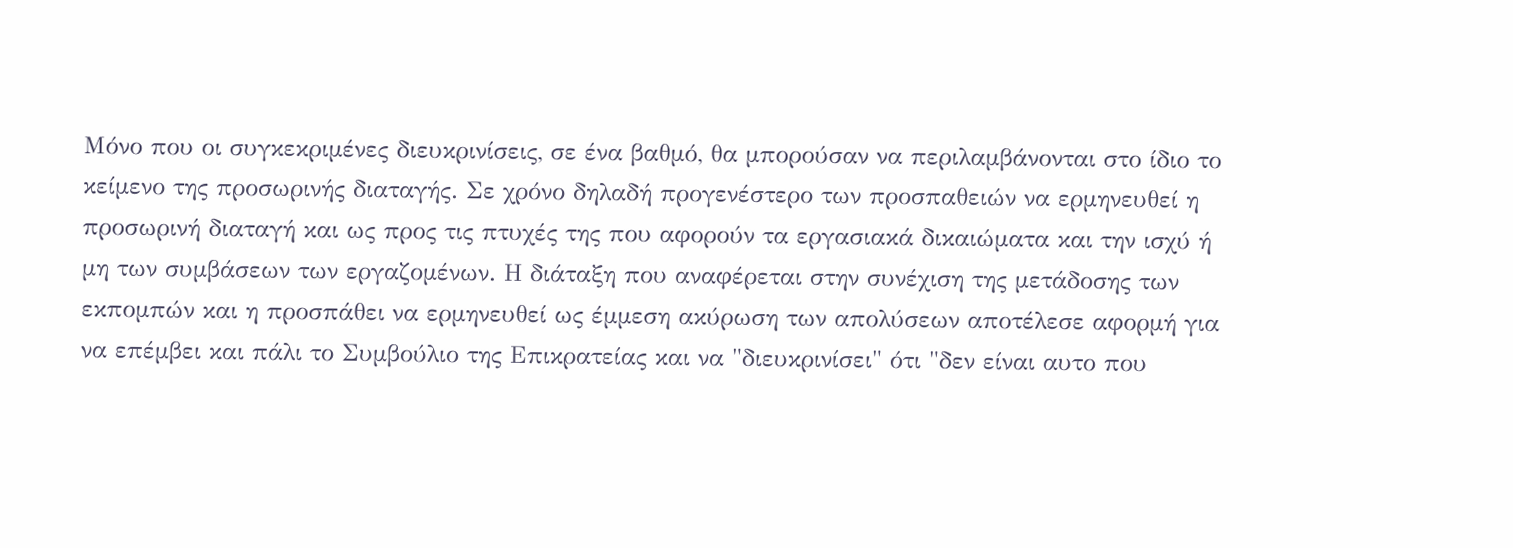Μόνο που οι συγκεκριμένες διευκρινίσεις, σε ένα βαθμό, θα μπορούσαν να περιλαμβάνονται στο ίδιο το κείμενο της προσωρινής διαταγής. Σε χρόνο δηλαδή προγενέστερο των προσπαθειών να ερμηνευθεί η προσωρινή διαταγή και ως προς τις πτυχές της που αφορούν τα εργασιακά δικαιώματα και την ισχύ ή μη των συμβάσεων των εργαζομένων. Η διάταξη που αναφέρεται στην συνέχιση της μετάδοσης των εκπομπών και η προσπάθει να ερμηνευθεί ως έμμεση ακύρωση των απολύσεων αποτέλεσε αφορμή για να επέμβει και πάλι το Συμβούλιο της Επικρατείας και να "διευκρινίσει" ότι "δεν είναι αυτο που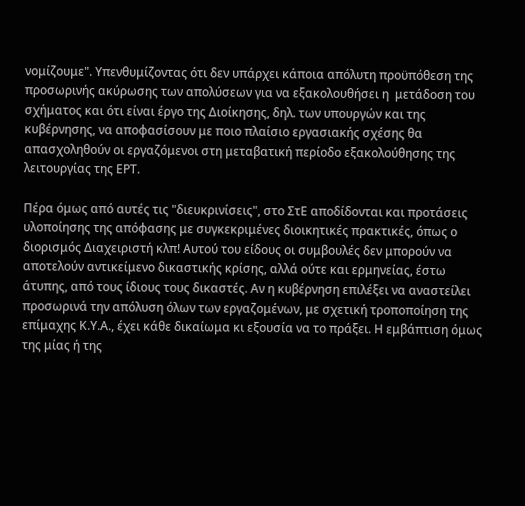νομίζουμε". Υπενθυμίζοντας ότι δεν υπάρχει κάποια απόλυτη προϋπόθεση της προσωρινής ακύρωσης των απολύσεων για να εξακολουθήσει η  μετάδοση του σχήματος και ότι είναι έργο της Διοίκησης, δηλ. των υπουργών και της κυβέρνησης, να αποφασίσουν με ποιο πλαίσιο εργασιακής σχέσης θα απασχοληθούν οι εργαζόμενοι στη μεταβατική περίοδο εξακολούθησης της λειτουργίας της ΕΡΤ.

Πέρα όμως από αυτές τις "διευκρινίσεις", στο ΣτΕ αποδίδονται και προτάσεις υλοποίησης της απόφασης με συγκεκριμένες διοικητικές πρακτικές, όπως ο διορισμός Διαχειριστή κλπ! Αυτού του είδους οι συμβουλές δεν μπορούν να αποτελούν αντικείμενο δικαστικής κρίσης, αλλά ούτε και ερμηνείας, έστω άτυπης, από τους ίδιους τους δικαστές. Αν η κυβέρνηση επιλέξει να αναστείλει προσωρινά την απόλυση όλων των εργαζομένων, με σχετική τροποποίηση της επίμαχης Κ.Υ.Α., έχει κάθε δικαίωμα κι εξουσία να το πράξει. Η εμβάπτιση όμως της μίας ή της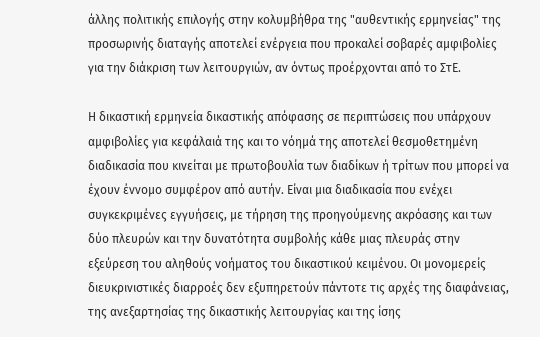άλλης πολιτικής επιλογής στην κολυμβήθρα της "αυθεντικής ερμηνείας" της προσωρινής διαταγής αποτελεί ενέργεια που προκαλεί σοβαρές αμφιβολίες για την διάκριση των λειτουργιών, αν όντως προέρχονται από το ΣτΕ.

Η δικαστική ερμηνεία δικαστικής απόφασης σε περιπτώσεις που υπάρχουν αμφιβολίες για κεφάλαιά της και το νόημά της αποτελεί θεσμοθετημένη διαδικασία που κινείται με πρωτοβουλία των διαδίκων ή τρίτων που μπορεί να έχουν έννομο συμφέρον από αυτήν. Είναι μια διαδικασία που ενέχει συγκεκριμένες εγγυήσεις, με τήρηση της προηγούμενης ακρόασης και των δύο πλευρών και την δυνατότητα συμβολής κάθε μιας πλευράς στην εξεύρεση του αληθούς νοήματος του δικαστικού κειμένου. Οι μονομερείς διευκρινιστικές διαρροές δεν εξυπηρετούν πάντοτε τις αρχές της διαφάνειας, της ανεξαρτησίας της δικαστικής λειτουργίας και της ίσης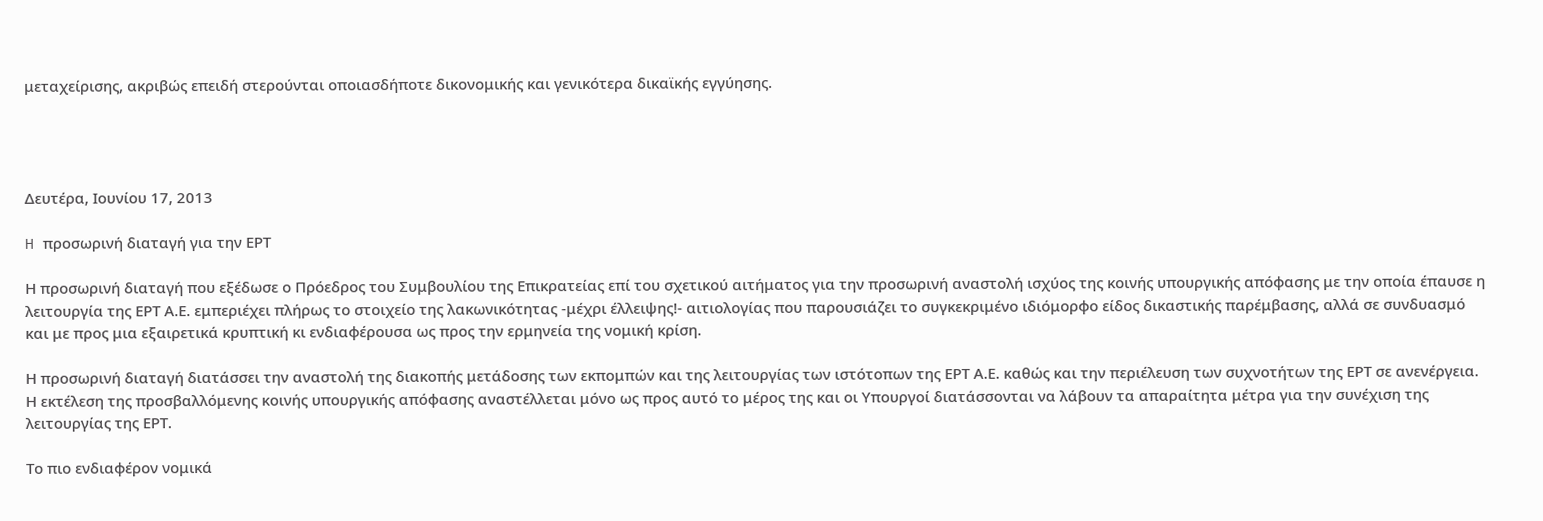μεταχείρισης, ακριβώς επειδή στερούνται οποιασδήποτε δικονομικής και γενικότερα δικαϊκής εγγύησης.




Δευτέρα, Ιουνίου 17, 2013

H προσωρινή διαταγή για την ΕΡΤ

Η προσωρινή διαταγή που εξέδωσε ο Πρόεδρος του Συμβουλίου της Επικρατείας επί του σχετικού αιτήματος για την προσωρινή αναστολή ισχύος της κοινής υπουργικής απόφασης με την οποία έπαυσε η λειτουργία της ΕΡΤ Α.Ε. εμπεριέχει πλήρως το στοιχείο της λακωνικότητας -μέχρι έλλειψης!- αιτιολογίας που παρουσιάζει το συγκεκριμένο ιδιόμορφο είδος δικαστικής παρέμβασης, αλλά σε συνδυασμό και με προς μια εξαιρετικά κρυπτική κι ενδιαφέρουσα ως προς την ερμηνεία της νομική κρίση.

Η προσωρινή διαταγή διατάσσει την αναστολή της διακοπής μετάδοσης των εκπομπών και της λειτουργίας των ιστότοπων της ΕΡΤ Α.Ε. καθώς και την περιέλευση των συχνοτήτων της ΕΡΤ σε ανενέργεια. Η εκτέλεση της προσβαλλόμενης κοινής υπουργικής απόφασης αναστέλλεται μόνο ως προς αυτό το μέρος της και οι Υπουργοί διατάσσονται να λάβουν τα απαραίτητα μέτρα για την συνέχιση της λειτουργίας της ΕΡΤ.

Το πιο ενδιαφέρον νομικά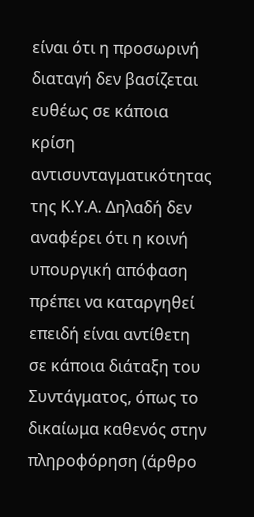είναι ότι η προσωρινή διαταγή δεν βασίζεται ευθέως σε κάποια κρίση αντισυνταγματικότητας της Κ.Υ.Α. Δηλαδή δεν αναφέρει ότι η κοινή υπουργική απόφαση πρέπει να καταργηθεί επειδή είναι αντίθετη σε κάποια διάταξη του Συντάγματος, όπως το δικαίωμα καθενός στην πληροφόρηση (άρθρο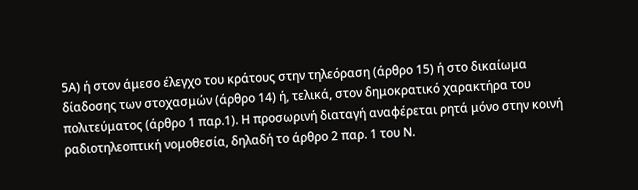5Α) ή στον άμεσο έλεγχο του κράτους στην τηλεόραση (άρθρο 15) ή στο δικαίωμα δίαδοσης των στοχασμών (άρθρο 14) ή, τελικά, στον δημοκρατικό χαρακτήρα του πολιτεύματος (άρθρο 1 παρ.1). Η προσωρινή διαταγή αναφέρεται ρητά μόνο στην κοινή ραδιοτηλεοπτική νομοθεσία, δηλαδή το άρθρο 2 παρ. 1 του Ν.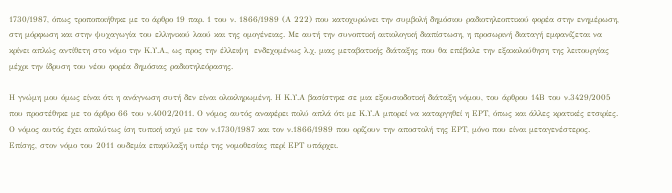1730/1987, όπως τροποποιήθηκε με το άρθρο 19 παρ. 1 του ν. 1866/1989 (Α 222) που κατοχυρώνει την συμβολή δημόσιου ραδιοτηλεοπτικού φορέα στην ενημέρωση, στη μόρφωση και στην ψυχαγωγία του ελληνικού λαού και της ομογένειας. Με αυτή την συνοπτική αιτιολογική διαπίστωση, η προσωρινή διαταγή εμφανίζεται να κρίνει απλώς αντίθετη στο νόμο την Κ.Υ.Α., ως προς την έλλειψη  ενδεχομένως λ.χ. μιας μεταβατικής διάταξης που θα επέβαλε την εξακολούθηση της λειτουργίας μέχρι την ίδρυση του νέου φορέα δημόσιας ραδιοτηλεόρασης.

Η γνώμη μου όμως είναι ότι η ανάγνωση συτή δεν είναι ολοκληρωμένη. Η Κ.Υ.Α βασίστηκε σε μια εξουσιοδοτική διάταξη νόμου, του άρθρου 14Β του ν.3429/2005 που προστέθηκε με το άρθρο 66 του ν.4002/2011. Ο νόμος αυτός αναφέρει πολύ απλά ότι με Κ.Υ.Α μπορεί να καταργηθεί η ΕΡΤ, όπως και άλλες κρατικές ετσιρίες. Ο νόμος αυτός έχει απολύτως ίση τυπική ισχύ με τον ν.1730/1987 και τον ν.1866/1989 που ορίζουν την αποστολή της ΕΡΤ, μόνο που είναι μεταγενέστερος.  Επίσης, στον νόμο του 2011 ουδεμία επιφύλαξη υπέρ της νομοθεσίας περί ΕΡΤ υπάρχει.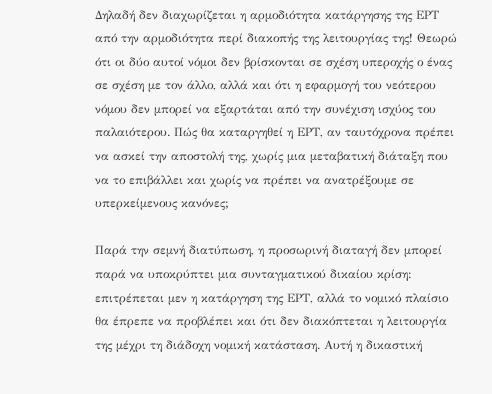Δηλαδή δεν διαχωρίζεται η αρμοδιότητα κατάργησης της ΕΡΤ από την αρμοδιότητα περί διακοπής της λειτουργίας της! Θεωρώ ότι οι δύο αυτοί νόμοι δεν βρίσκονται σε σχέση υπεροχής ο ένας σε σχέση με τον άλλο, αλλά και ότι η εφαρμογή του νεότερου νόμου δεν μπορεί να εξαρτάται από την συνέχιση ισχύος του παλαιότερου. Πώς θα καταργηθεί η ΕΡΤ, αν ταυτόχρονα πρέπει να ασκεί την αποστολή της, χωρίς μια μεταβατική διάταξη που να το επιβάλλει και χωρίς να πρέπει να ανατρέξουμε σε υπερκείμενους κανόνες;

Παρά την σεμνή διατύπωση, η προσωρινή διαταγή δεν μπορεί παρά να υποκρύπτει μια συνταγματικού δικαίου κρίση: επιτρέπεται μεν η κατάργηση της ΕΡΤ, αλλά το νομικό πλαίσιο θα έπρεπε να προβλέπει και ότι δεν διακόπτεται η λειτουργία της μέχρι τη διάδοχη νομική κατάσταση. Αυτή η δικαστική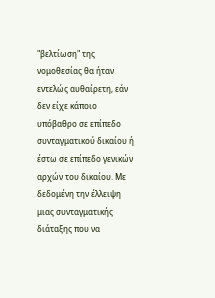"βελτίωση" της νομοθεσίας θα ήταν εντελώς αυθαίρετη, εάν δεν είχε κάποιο υπόβαθρο σε επίπεδο συνταγματικού δικαίου ή έστω σε επίπεδο γενικών αρχών του δικαίου. Με δεδομένη την έλλειψη μιας συνταγματικής διάταξης που να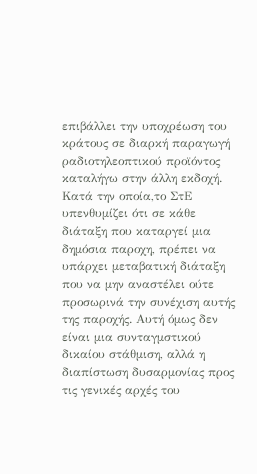επιβάλλει την υποχρέωση του κράτους σε διαρκή παραγωγή ραδιοτηλεοπτικού προϊόντος καταλήγω στην άλλη εκδοχή. Κατά την οποία,το ΣτΕ υπενθυμίζει ότι σε κάθε διάταξη που καταργεί μια δημόσια παροχη, πρέπει να υπάρχει μεταβατική διάταξη που να μην αναστέλει ούτε προσωρινά την συνέχιση αυτής της παροχής. Αυτή όμως δεν είναι μια συνταγμστικού δικαίου στάθμιση, αλλά η διαπίστωση δυσαρμονίας προς τις γενικές αρχές του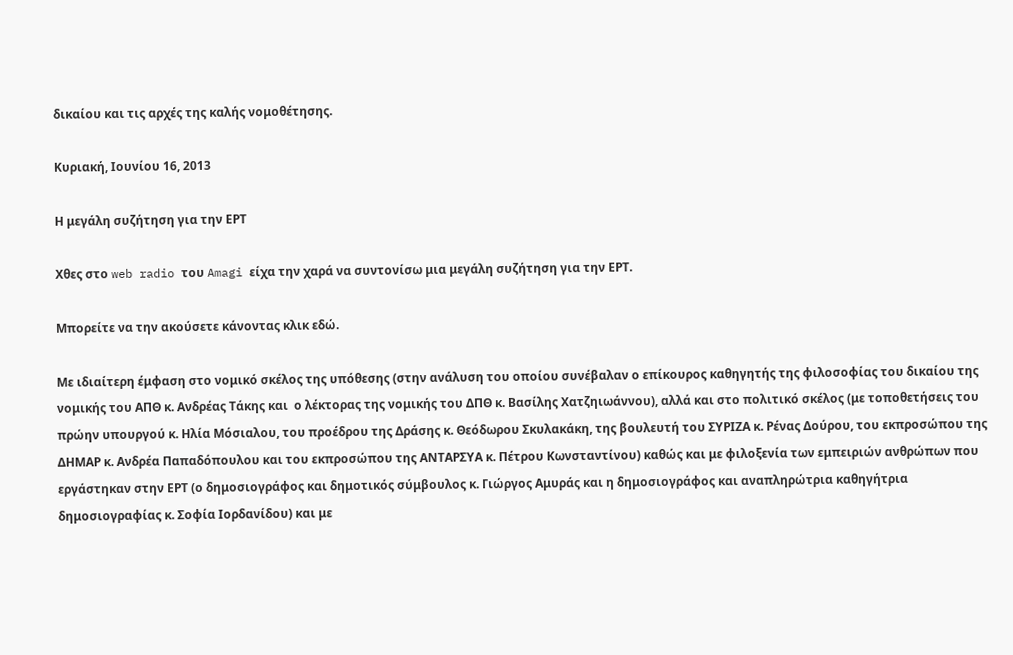δικαίου και τις αρχές της καλής νομοθέτησης.

Κυριακή, Ιουνίου 16, 2013

Η μεγάλη συζήτηση για την ΕΡΤ

Χθες στο web radio του Amagi είχα την χαρά να συντονίσω μια μεγάλη συζήτηση για την ΕΡΤ.

Μπορείτε να την ακούσετε κάνοντας κλικ εδώ.

Με ιδιαίτερη έμφαση στο νομικό σκέλος της υπόθεσης (στην ανάλυση του οποίου συνέβαλαν ο επίκουρος καθηγητής της φιλοσοφίας του δικαίου της νομικής του ΑΠΘ κ. Ανδρέας Τάκης και  ο λέκτορας της νομικής του ΔΠΘ κ. Βασίλης Χατζηιωάννου), αλλά και στο πολιτικό σκέλος (με τοποθετήσεις του πρώην υπουργού κ. Ηλία Μόσιαλου, του προέδρου της Δράσης κ. Θεόδωρου Σκυλακάκη, της βουλευτή του ΣΥΡΙΖΑ κ. Ρένας Δούρου, του εκπροσώπου της ΔΗΜΑΡ κ. Ανδρέα Παπαδόπουλου και του εκπροσώπου της ΑΝΤΑΡΣΥΑ κ. Πέτρου Κωνσταντίνου) καθώς και με φιλοξενία των εμπειριών ανθρώπων που εργάστηκαν στην ΕΡΤ (ο δημοσιογράφος και δημοτικός σύμβουλος κ. Γιώργος Αμυράς και η δημοσιογράφος και αναπληρώτρια καθηγήτρια δημοσιογραφίας κ. Σοφία Ιορδανίδου) και με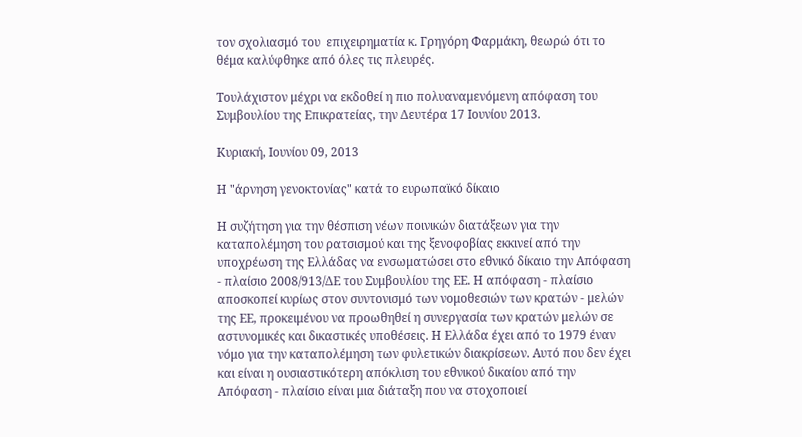τον σχολιασμό του  επιχειρηματία κ. Γρηγόρη Φαρμάκη, θεωρώ ότι το θέμα καλύφθηκε από όλες τις πλευρές.

Τουλάχιστον μέχρι να εκδοθεί η πιο πολυαναμενόμενη απόφαση του Συμβουλίου της Επικρατείας, την Δευτέρα 17 Ιουνίου 2013.

Κυριακή, Ιουνίου 09, 2013

Η "άρνηση γενοκτονίας" κατά το ευρωπαϊκό δίκαιο

Η συζήτηση για την θέσπιση νέων ποινικών διατάξεων για την καταπολέμηση του ρατσισμού και της ξενοφοβίας εκκινεί από την υποχρέωση της Ελλάδας να ενσωματώσει στο εθνικό δίκαιο την Απόφαση - πλαίσιο 2008/913/ΔΕ του Συμβουλίου της ΕΕ. Η απόφαση - πλαίσιο αποσκοπεί κυρίως στον συντονισμό των νομοθεσιών των κρατών - μελών της ΕΕ, προκειμένου να προωθηθεί η συνεργασία των κρατών μελών σε αστυνομικές και δικαστικές υποθέσεις. Η Ελλάδα έχει από το 1979 έναν νόμο για την καταπολέμηση των φυλετικών διακρίσεων. Αυτό που δεν έχει και είναι η ουσιαστικότερη απόκλιση του εθνικού δικαίου από την Απόφαση - πλαίσιο είναι μια διάταξη που να στοχοποιεί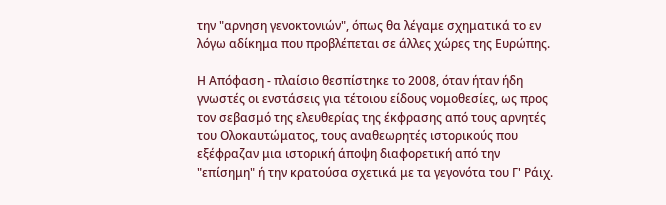την "αρνηση γενοκτονιών", όπως θα λέγαμε σχηματικά το εν λόγω αδίκημα που προβλέπεται σε άλλες χώρες της Ευρώπης.

Η Απόφαση - πλαίσιο θεσπίστηκε το 2008, όταν ήταν ήδη γνωστές οι ενστάσεις για τέτοιου είδους νομοθεσίες, ως προς τον σεβασμό της ελευθερίας της έκφρασης από τους αρνητές του Ολοκαυτώματος, τους αναθεωρητές ιστορικούς που εξέφραζαν μια ιστορική άποψη διαφορετική από την "επίσημη" ή την κρατούσα σχετικά με τα γεγονότα του Γ' Ράιχ.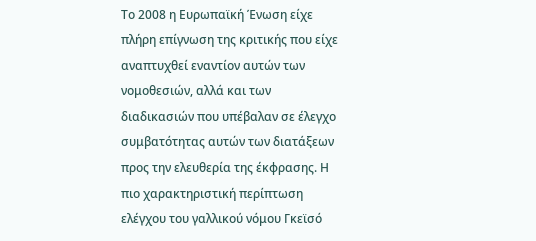Το 2008 η Ευρωπαϊκή Ένωση είχε πλήρη επίγνωση της κριτικής που είχε αναπτυχθεί εναντίον αυτών των νομοθεσιών, αλλά και των διαδικασιών που υπέβαλαν σε έλεγχο συμβατότητας αυτών των διατάξεων προς την ελευθερία της έκφρασης. Η πιο χαρακτηριστική περίπτωση ελέγχου του γαλλικού νόμου Γκεϊσό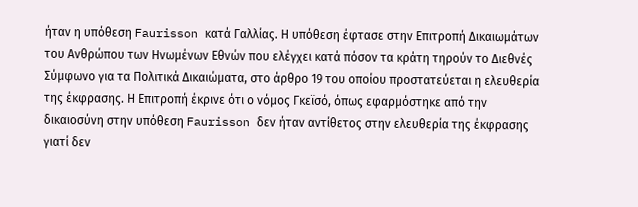ήταν η υπόθεση Faurisson κατά Γαλλίας. Η υπόθεση έφτασε στην Επιτροπή Δικαιωμάτων του Ανθρώπου των Ηνωμένων Εθνών που ελέγχει κατά πόσον τα κράτη τηρούν το Διεθνές Σύμφωνο για τα Πολιτικά Δικαιώματα, στο άρθρο 19 του οποίου προστατεύεται η ελευθερία της έκφρασης. Η Επιτροπή έκρινε ότι ο νόμος Γκεϊσό, όπως εφαρμόστηκε από την δικαιοσύνη στην υπόθεση Faurisson δεν ήταν αντίθετος στην ελευθερία της έκφρασης γιατί δεν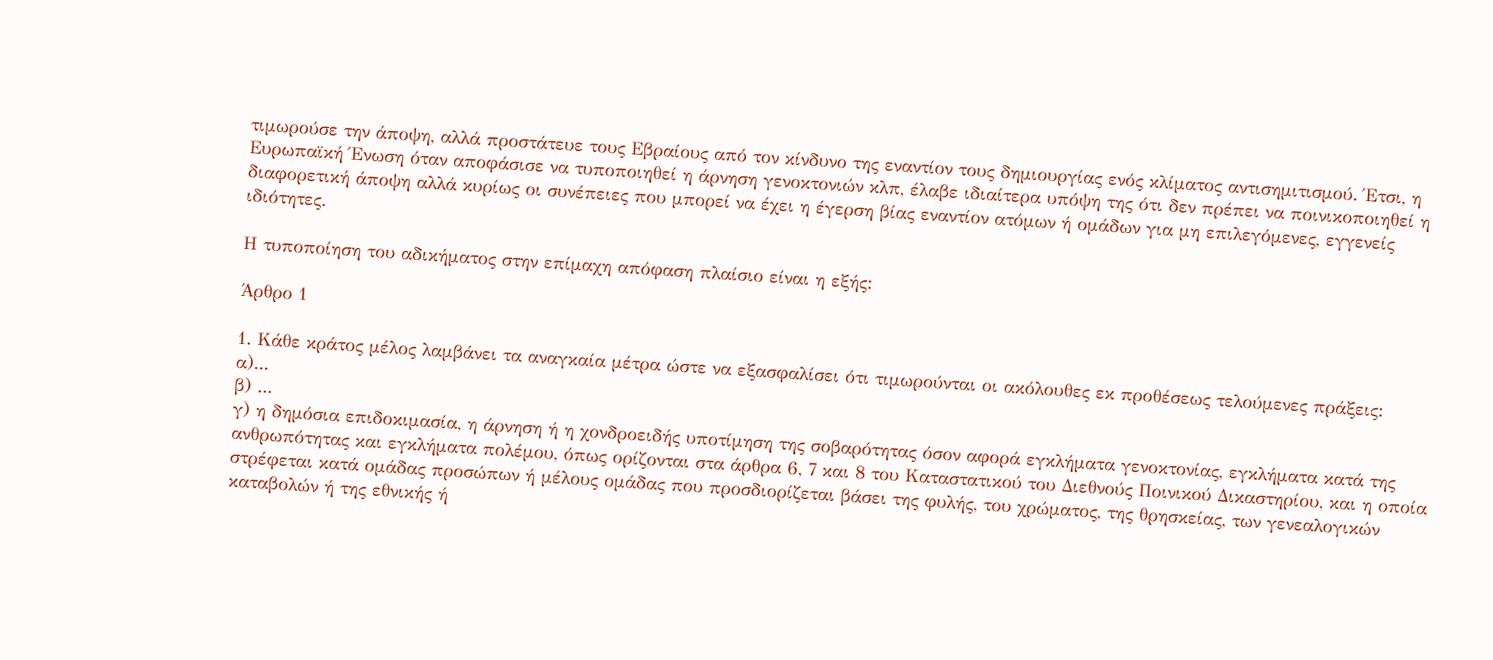τιμωρούσε την άποψη, αλλά προστάτευε τους Εβραίους από τον κίνδυνο της εναντίον τους δημιουργίας ενός κλίματος αντισημιτισμού. Έτσι, η Ευρωπαϊκή Ένωση όταν αποφάσισε να τυποποιηθεί η άρνηση γενοκτονιών κλπ, έλαβε ιδιαίτερα υπόψη της ότι δεν πρέπει να ποινικοποιηθεί η διαφορετική άποψη αλλά κυρίως οι συνέπειες που μπορεί να έχει η έγερση βίας εναντίον ατόμων ή ομάδων για μη επιλεγόμενες, εγγενείς ιδιότητες.

Η τυποποίηση του αδικήματος στην επίμαχη απόφαση πλαίσιο είναι η εξής:

Άρθρο 1

1. Κάθε κράτος μέλος λαμβάνει τα αναγκαία μέτρα ώστε να εξασφαλίσει ότι τιμωρούνται οι ακόλουθες εκ προθέσεως τελούμενες πράξεις:
α)...
β) ...
γ) η δημόσια επιδοκιμασία, η άρνηση ή η χονδροειδής υποτίμηση της σοβαρότητας όσον αφορά εγκλήματα γενοκτονίας, εγκλήματα κατά της ανθρωπότητας και εγκλήματα πολέμου, όπως ορίζονται στα άρθρα 6, 7 και 8 του Καταστατικού του Διεθνούς Ποινικού Δικαστηρίου, και η οποία στρέφεται κατά ομάδας προσώπων ή μέλους ομάδας που προσδιορίζεται βάσει της φυλής, του χρώματος, της θρησκείας, των γενεαλογικών καταβολών ή της εθνικής ή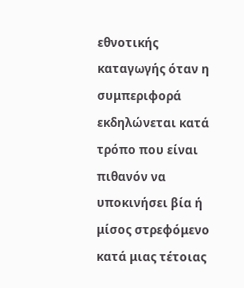εθνοτικής καταγωγής όταν η συμπεριφορά εκδηλώνεται κατά τρόπο που είναι πιθανόν να υποκινήσει βία ή μίσος στρεφόμενο κατά μιας τέτοιας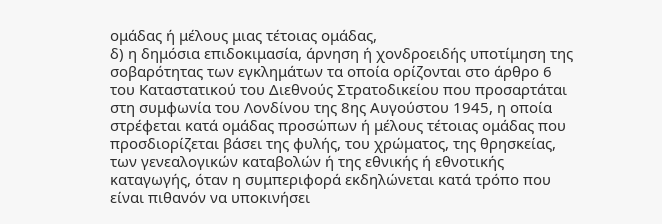ομάδας ή μέλους μιας τέτοιας ομάδας,
δ) η δημόσια επιδοκιμασία, άρνηση ή χονδροειδής υποτίμηση της σοβαρότητας των εγκλημάτων τα οποία ορίζονται στο άρθρο 6 του Καταστατικού του Διεθνούς Στρατοδικείου που προσαρτάται στη συμφωνία του Λονδίνου της 8ης Αυγούστου 1945, η οποία στρέφεται κατά ομάδας προσώπων ή μέλους τέτοιας ομάδας που προσδιορίζεται βάσει της φυλής, του χρώματος, της θρησκείας, των γενεαλογικών καταβολών ή της εθνικής ή εθνοτικής καταγωγής, όταν η συμπεριφορά εκδηλώνεται κατά τρόπο που είναι πιθανόν να υποκινήσει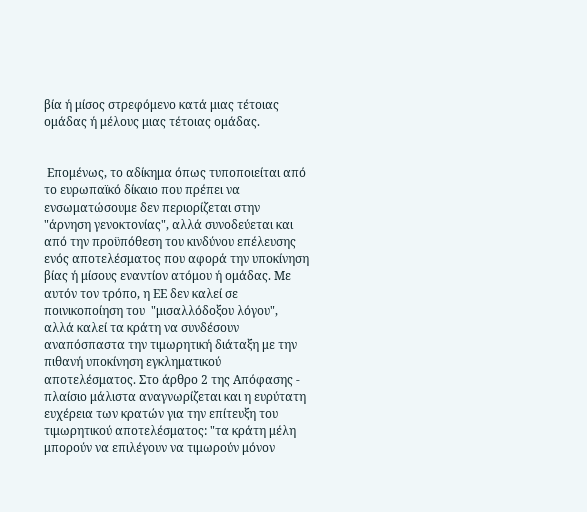βία ή μίσος στρεφόμενο κατά μιας τέτοιας ομάδας ή μέλους μιας τέτοιας ομάδας.


 Επομένως, το αδίκημα όπως τυποποιείται από το ευρωπαϊκό δίκαιο που πρέπει να ενσωματώσουμε δεν περιορίζεται στην "άρνηση γενοκτονίας", αλλά συνοδεύεται και από την προϋπόθεση του κινδύνου επέλευσης ενός αποτελέσματος που αφορά την υποκίνηση βίας ή μίσους εναντίον ατόμου ή ομάδας. Με αυτόν τον τρόπο, η ΕΕ δεν καλεί σε ποινικοποίηση του  "μισαλλόδοξου λόγου", αλλά καλεί τα κράτη να συνδέσουν αναπόσπαστα την τιμωρητική διάταξη με την πιθανή υποκίνηση εγκληματικού αποτελέσματος. Στο άρθρο 2 της Απόφασης - πλαίσιο μάλιστα αναγνωρίζεται και η ευρύτατη ευχέρεια των κρατών για την επίτευξη του τιμωρητικού αποτελέσματος: "τα κράτη μέλη μπορούν να επιλέγουν να τιμωρούν μόνον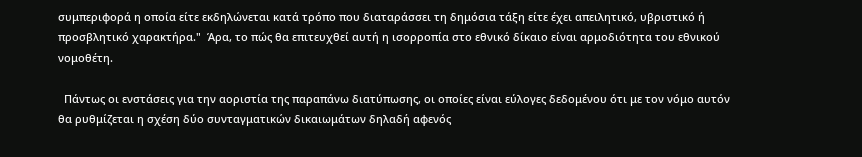συμπεριφορά η οποία είτε εκδηλώνεται κατά τρόπο που διαταράσσει τη δημόσια τάξη είτε έχει απειλητικό, υβριστικό ή προσβλητικό χαρακτήρα."  Άρα, το πώς θα επιτευχθεί αυτή η ισορροπία στο εθνικό δίκαιο είναι αρμοδιότητα του εθνικού νομοθέτη.

  Πάντως οι ενστάσεις για την αοριστία της παραπάνω διατύπωσης, οι οποίες είναι εύλογες δεδομένου ότι με τον νόμο αυτόν θα ρυθμίζεται η σχέση δύο συνταγματικών δικαιωμάτων δηλαδή αφενός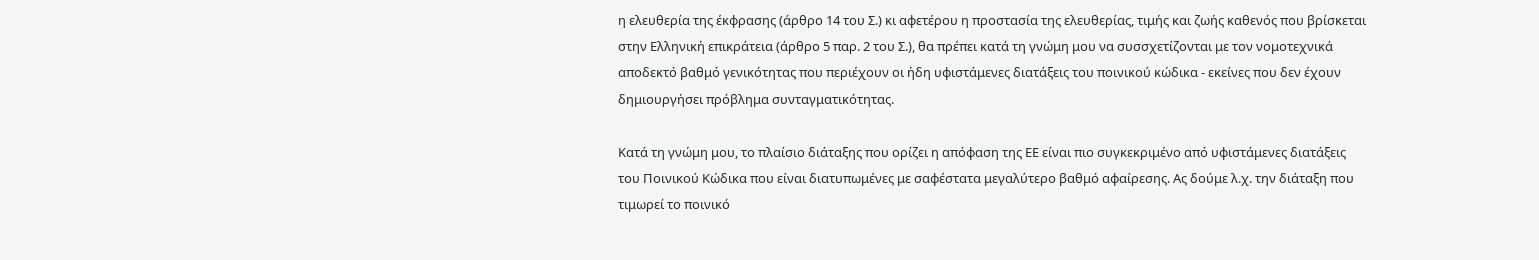η ελευθερία της έκφρασης (άρθρο 14 του Σ.) κι αφετέρου η προστασία της ελευθερίας, τιμής και ζωής καθενός που βρίσκεται στην Ελληνική επικράτεια (άρθρο 5 παρ. 2 του Σ.), θα πρέπει κατά τη γνώμη μου να συσσχετίζονται με τον νομοτεχνικά αποδεκτό βαθμό γενικότητας που περιέχουν οι ήδη υφιστάμενες διατάξεις του ποινικού κώδικα - εκείνες που δεν έχουν δημιουργήσει πρόβλημα συνταγματικότητας.

Κατά τη γνώμη μου, το πλαίσιο διάταξης που ορίζει η απόφαση της ΕΕ είναι πιο συγκεκριμένο από υφιστάμενες διατάξεις του Ποινικού Κώδικα που είναι διατυπωμένες με σαφέστατα μεγαλύτερο βαθμό αφαίρεσης. Ας δούμε λ.χ. την διάταξη που τιμωρεί το ποινικό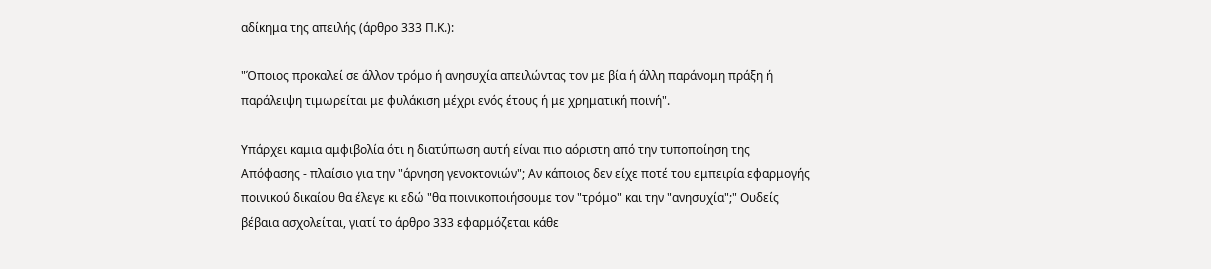αδίκημα της απειλής (άρθρο 333 Π.Κ.):

"Όποιος προκαλεί σε άλλον τρόμο ή ανησυχία απειλώντας τον με βία ή άλλη παράνομη πράξη ή παράλειψη τιμωρείται με φυλάκιση μέχρι ενός έτους ή με χρηματική ποινή".

Υπάρχει καμια αμφιβολία ότι η διατύπωση αυτή είναι πιο αόριστη από την τυποποίηση της Απόφασης - πλαίσιο για την "άρνηση γενοκτονιών"; Αν κάποιος δεν είχε ποτέ του εμπειρία εφαρμογής ποινικού δικαίου θα έλεγε κι εδώ "θα ποινικοποιήσουμε τον "τρόμο" και την "ανησυχία";" Ουδείς βέβαια ασχολείται, γιατί το άρθρο 333 εφαρμόζεται κάθε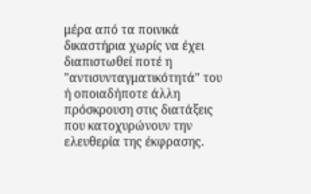μέρα από τα ποινικά δικαστήρια χωρίς να έχει διαπιστωθεί ποτέ η "αντισυνταγματικότητά" του ή οποιαδήποτε άλλη πρόσκρουση στις διατάξεις που κατοχυρώνουν την ελευθερία της έκφρασης.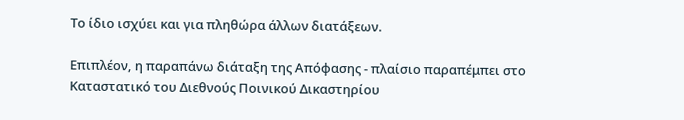Το ίδιο ισχύει και για πληθώρα άλλων διατάξεων.

Επιπλέον, η παραπάνω διάταξη της Απόφασης - πλαίσιο παραπέμπει στο Καταστατικό του Διεθνούς Ποινικού Δικαστηρίου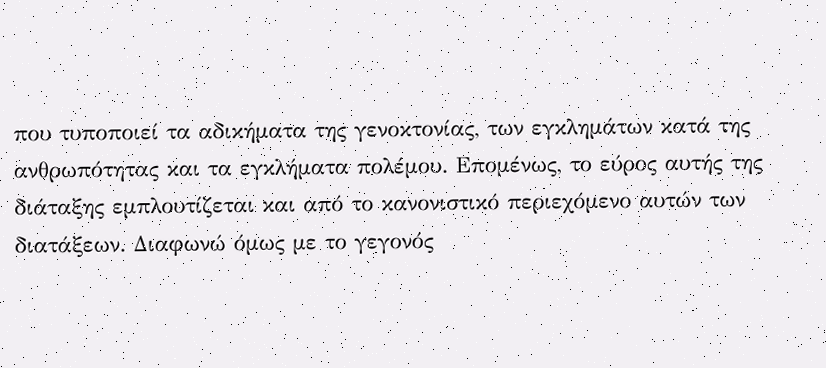που τυποποιεί τα αδικήματα της γενοκτονίας, των εγκλημάτων κατά της ανθρωπότητας και τα εγκλήματα πολέμου. Επομένως, το εύρος αυτής της διάταξης εμπλουτίζεται και από το κανονιστικό περιεχόμενο αυτών των διατάξεων. Διαφωνώ όμως με το γεγονός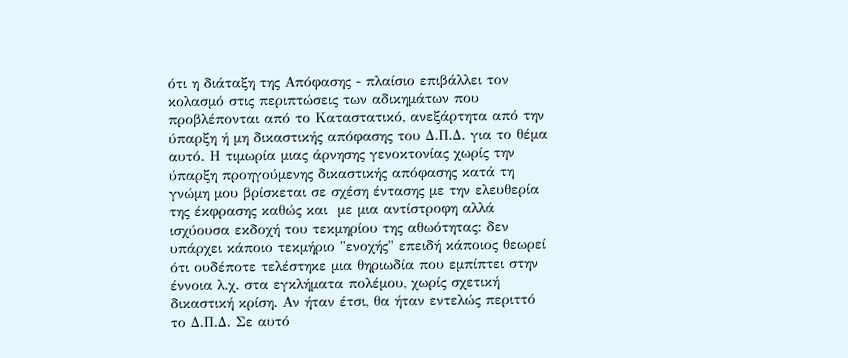ότι η διάταξη της Απόφασης - πλαίσιο επιβάλλει τον κολασμό στις περιπτώσεις των αδικημάτων που προβλέπονται από το Καταστατικό, ανεξάρτητα από την ύπαρξη ή μη δικαστικής απόφασης του Δ.Π.Δ. για το θέμα αυτό. Η τιμωρία μιας άρνησης γενοκτονίας χωρίς την ύπαρξη προηγούμενης δικαστικής απόφασης κατά τη γνώμη μου βρίσκεται σε σχέση έντασης με την ελευθερία της έκφρασης καθώς και  με μια αντίστροφη αλλά ισχύουσα εκδοχή του τεκμηρίου της αθωότητας: δεν υπάρχει κάποιο τεκμήριο "ενοχής" επειδή κάποιος θεωρεί ότι ουδέποτε τελέστηκε μια θηριωδία που εμπίπτει στην έννοια λ.χ. στα εγκλήματα πολέμου, χωρίς σχετική δικαστική κρίση. Αν ήταν έτσι, θα ήταν εντελώς περιττό το Δ.Π.Δ. Σε αυτό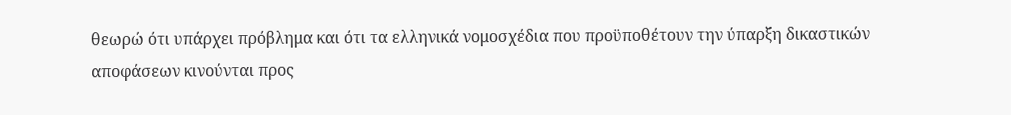θεωρώ ότι υπάρχει πρόβλημα και ότι τα ελληνικά νομοσχέδια που προϋποθέτουν την ύπαρξη δικαστικών αποφάσεων κινούνται προς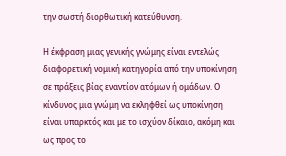την σωστή διορθωτική κατεύθυνση.

Η έκφραση μιας γενικής γνώμης είναι εντελώς διαφορετική νομική κατηγορία από την υποκίνηση σε πράξεις βίας εναντίον ατόμων ή ομάδων. Ο κίνδυνος μια γνώμη να εκληφθεί ως υποκίνηση είναι υπαρκτός και με το ισχύον δίκαιο, ακόμη και ως προς το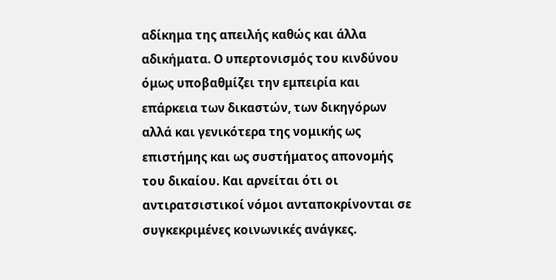αδίκημα της απειλής καθώς και άλλα αδικήματα. Ο υπερτονισμός του κινδύνου όμως υποβαθμίζει την εμπειρία και επάρκεια των δικαστών, των δικηγόρων αλλά και γενικότερα της νομικής ως επιστήμης και ως συστήματος απονομής του δικαίου. Και αρνείται ότι οι αντιρατσιστικοί νόμοι ανταποκρίνονται σε συγκεκριμένες κοινωνικές ανάγκες.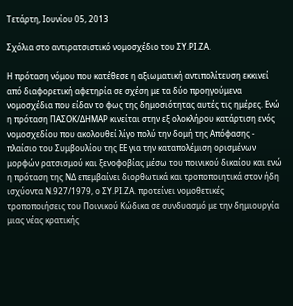Τετάρτη, Ιουνίου 05, 2013

Σχόλια στο αντιρατσιστικό νομοσχέδιο του ΣΥ.ΡΙ.ΖΑ.

Η πρόταση νόμου που κατέθεσε η αξιωματική αντιπολίτευση εκκινεί από διαφορετική αφετηρία σε σχέση με τα δύο προηγούμενα νομοσχέδια που είδαν το φως της δημοσιότητας αυτές τις ημέρες. Ενώ η πρόταση ΠΑΣΟΚ/ΔΗΜΑΡ κινείται στην εξ ολοκλήρου κατάρτιση ενός νομοσχεδίου που ακολουθεί λίγο πολύ την δομή της Απόφασης - πλαίσιο του Συμβουλίου της ΕΕ για την καταπολέμιση ορισμένων μορφών ρατσισμού και ξενοφοβίας μέσω του ποινικού δικαίου και ενώ η πρόταση της ΝΔ επεμβαίνει διορθωτικά και τροποποιητικά στον ήδη ισχύοντα Ν.927/1979, ο ΣΥ.ΡΙ.ΖΑ. προτείνει νομοθετικές τροποποιήσεις του Ποινικού Κώδικα σε συνδυασμό με την δημιουργία μιας νέας κρατικής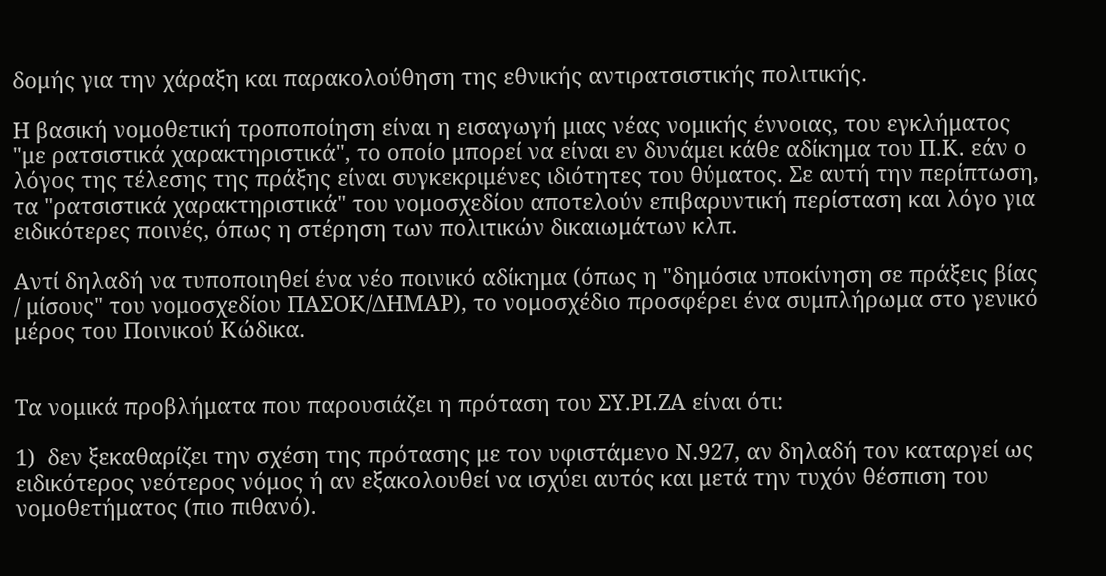δομής για την χάραξη και παρακολούθηση της εθνικής αντιρατσιστικής πολιτικής.

Η βασική νομοθετική τροποποίηση είναι η εισαγωγή μιας νέας νομικής έννοιας, του εγκλήματος "με ρατσιστικά χαρακτηριστικά", το οποίο μπορεί να είναι εν δυνάμει κάθε αδίκημα του Π.Κ. εάν ο λόγος της τέλεσης της πράξης είναι συγκεκριμένες ιδιότητες του θύματος. Σε αυτή την περίπτωση, τα "ρατσιστικά χαρακτηριστικά" του νομοσχεδίου αποτελούν επιβαρυντική περίσταση και λόγο για ειδικότερες ποινές, όπως η στέρηση των πολιτικών δικαιωμάτων κλπ.

Αντί δηλαδή να τυποποιηθεί ένα νέο ποινικό αδίκημα (όπως η "δημόσια υποκίνηση σε πράξεις βίας / μίσους" του νομοσχεδίου ΠΑΣΟΚ/ΔΗΜΑΡ), το νομοσχέδιο προσφέρει ένα συμπλήρωμα στο γενικό μέρος του Ποινικού Κώδικα.


Τα νομικά προβλήματα που παρουσιάζει η πρόταση του ΣΥ.ΡΙ.ΖΑ είναι ότι:

1)  δεν ξεκαθαρίζει την σχέση της πρότασης με τον υφιστάμενο Ν.927, αν δηλαδή τον καταργεί ως ειδικότερος νεότερος νόμος ή αν εξακολουθεί να ισχύει αυτός και μετά την τυχόν θέσπιση του νομοθετήματος (πιο πιθανό).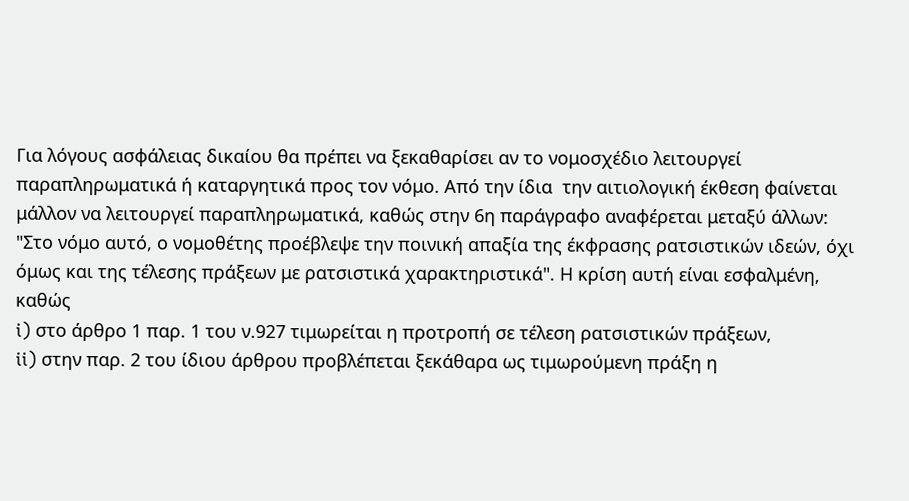Για λόγους ασφάλειας δικαίου θα πρέπει να ξεκαθαρίσει αν το νομοσχέδιο λειτουργεί παραπληρωματικά ή καταργητικά προς τον νόμο. Από την ίδια  την αιτιολογική έκθεση φαίνεται μάλλον να λειτουργεί παραπληρωματικά, καθώς στην 6η παράγραφο αναφέρεται μεταξύ άλλων: "Στο νόμο αυτό, ο νομοθέτης προέβλεψε την ποινική απαξία της έκφρασης ρατσιστικών ιδεών, όχι όμως και της τέλεσης πράξεων με ρατσιστικά χαρακτηριστικά". Η κρίση αυτή είναι εσφαλμένη, καθώς
i) στο άρθρο 1 παρ. 1 του ν.927 τιμωρείται η προτροπή σε τέλεση ρατσιστικών πράξεων,
ii) στην παρ. 2 του ίδιου άρθρου προβλέπεται ξεκάθαρα ως τιμωρούμενη πράξη η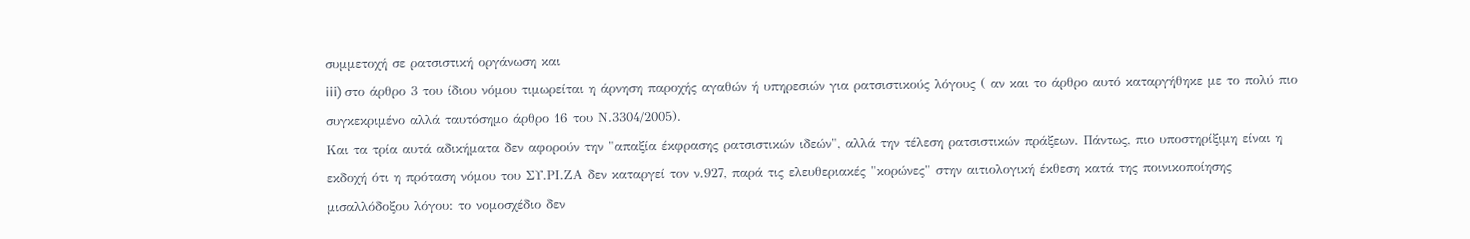συμμετοχή σε ρατσιστική οργάνωση και
iii) στο άρθρο 3 του ίδιου νόμου τιμωρείται η άρνηση παροχής αγαθών ή υπηρεσιών για ρατσιστικούς λόγους ( αν και το άρθρο αυτό καταργήθηκε με το πολύ πιο συγκεκριμένο αλλά ταυτόσημο άρθρο 16 του Ν.3304/2005).
Και τα τρία αυτά αδικήματα δεν αφορούν την "απαξία έκφρασης ρατσιστικών ιδεών", αλλά την τέλεση ρατσιστικών πράξεων. Πάντως, πιο υποστηρίξιμη είναι η εκδοχή ότι η πρόταση νόμου του ΣΥ.ΡΙ.ΖΑ δεν καταργεί τον ν.927, παρά τις ελευθεριακές "κορώνες" στην αιτιολογική έκθεση κατά της ποινικοποίησης μισαλλόδοξου λόγου: το νομοσχέδιο δεν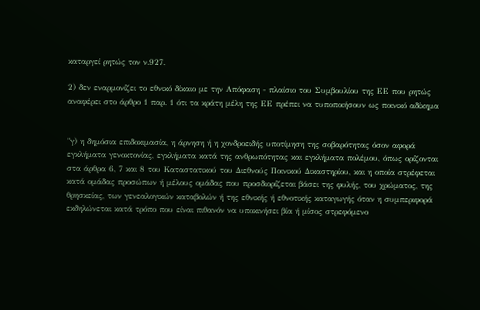καταργεί ρητώς τον ν.927.

2) δεν εναρμονίζει το εθνικό δίκαιο με την Απόφαση - πλαίσιο του Συμβουλίου της ΕΕ που ρητώς αναφέρει στο άρθρο 1 παρ. 1 ότι τα κράτη μέλη της ΕΕ πρέπει να τυποποιήσουν ως ποινικό αδίκημα


"γ) η δημόσια επιδοκιμασία, η άρνηση ή η χονδροειδής υποτίμηση της σοβαρότητας όσον αφορά εγκλήματα γενοκτονίας, εγκλήματα κατά της ανθρωπότητας και εγκλήματα πολέμου, όπως ορίζονται στα άρθρα 6, 7 και 8 του Καταστατικού του Διεθνούς Ποινικού Δικαστηρίου, και η οποία στρέφεται κατά ομάδας προσώπων ή μέλους ομάδας που προσδιορίζεται βάσει της φυλής, του χρώματος, της θρησκείας, των γενεαλογικών καταβολών ή της εθνικής ή εθνοτικής καταγωγής όταν η συμπεριφορά εκδηλώνεται κατά τρόπο που είναι πιθανόν να υποκινήσει βία ή μίσος στρεφόμενο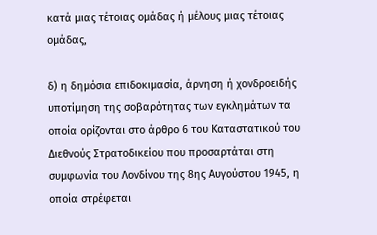κατά μιας τέτοιας ομάδας ή μέλους μιας τέτοιας ομάδας,

δ) η δημόσια επιδοκιμασία, άρνηση ή χονδροειδής υποτίμηση της σοβαρότητας των εγκλημάτων τα οποία ορίζονται στο άρθρο 6 του Καταστατικού του Διεθνούς Στρατοδικείου που προσαρτάται στη συμφωνία του Λονδίνου της 8ης Αυγούστου 1945, η οποία στρέφεται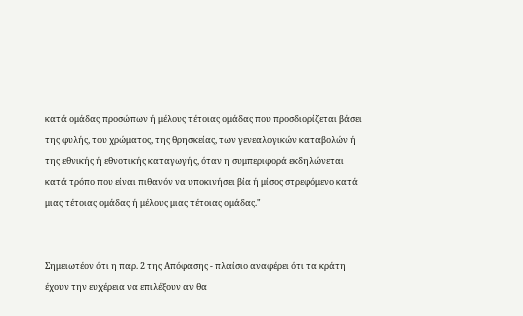κατά ομάδας προσώπων ή μέλους τέτοιας ομάδας που προσδιορίζεται βάσει της φυλής, του χρώματος, της θρησκείας, των γενεαλογικών καταβολών ή της εθνικής ή εθνοτικής καταγωγής, όταν η συμπεριφορά εκδηλώνεται κατά τρόπο που είναι πιθανόν να υποκινήσει βία ή μίσος στρεφόμενο κατά μιας τέτοιας ομάδας ή μέλους μιας τέτοιας ομάδας."


Σημειωτέον ότι η παρ. 2 της Απόφασης - πλαίσιο αναφέρει ότι τα κράτη έχουν την ευχέρεια να επιλέξουν αν θα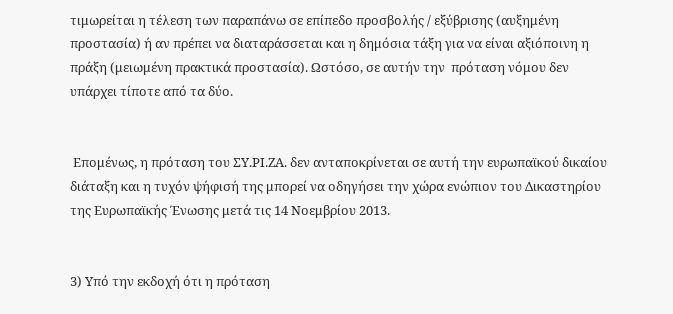τιμωρείται η τέλεση των παραπάνω σε επίπεδο προσβολής / εξύβρισης (αυξημένη προστασία) ή αν πρέπει να διαταράσσεται και η δημόσια τάξη για να είναι αξιόποινη η πράξη (μειωμένη πρακτικά προστασία). Ωστόσο, σε αυτήν την  πρόταση νόμου δεν υπάρχει τίποτε από τα δύο.


 Επομένως, η πρόταση του ΣΥ.ΡΙ.ΖΑ. δεν ανταποκρίνεται σε αυτή την ευρωπαϊκού δικαίου διάταξη και η τυχόν ψήφισή της μπορεί να οδηγήσει την χώρα ενώπιον του Δικαστηρίου της Ευρωπαϊκής Ένωσης μετά τις 14 Νοεμβρίου 2013.


3) Υπό την εκδοχή ότι η πρόταση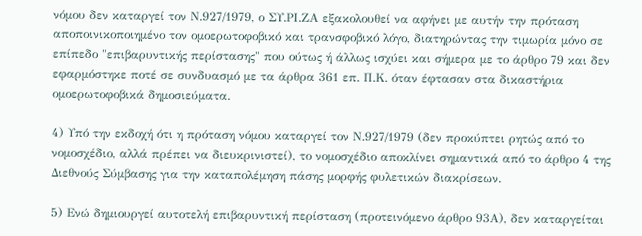νόμου δεν καταργεί τον Ν.927/1979, ο ΣΥ.ΡΙ.ΖΑ εξακολουθεί να αφήνει με αυτήν την πρόταση αποποινικοποιημένο τον ομοερωτοφοβικό και τρανσφοβικό λόγο, διατηρώντας την τιμωρία μόνο σε επίπεδο "επιβαρυντικής περίστασης" που ούτως ή άλλως ισχύει και σήμερα με το άρθρο 79 και δεν εφαρμόστηκε ποτέ σε συνδυασμό με τα άρθρα 361 επ. Π.Κ. όταν έφτασαν στα δικαστήρια ομοερωτοφοβικά δημοσιεύματα.

4) Υπό την εκδοχή ότι η πρόταση νόμου καταργεί τον Ν.927/1979 (δεν προκύπτει ρητώς από το νομοσχέδιο, αλλά πρέπει να διευκρινιστεί), το νομοσχέδιο αποκλίνει σημαντικά από το άρθρο 4 της Διεθνούς Σύμβασης για την καταπολέμηση πάσης μορφής φυλετικών διακρίσεων.

5) Ενώ δημιουργεί αυτοτελή επιβαρυντική περίσταση (προτεινόμενο άρθρο 93Α), δεν καταργείται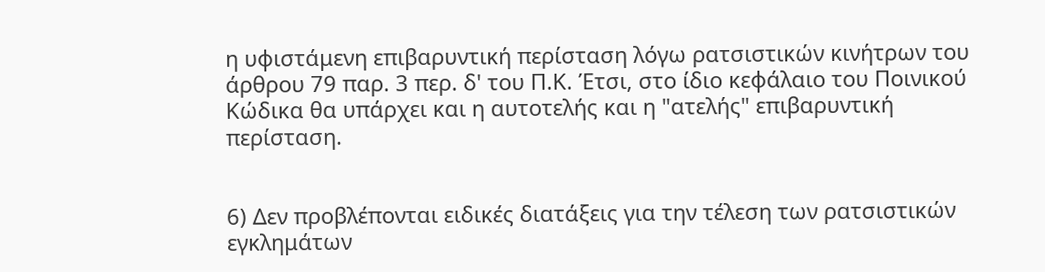η υφιστάμενη επιβαρυντική περίσταση λόγω ρατσιστικών κινήτρων του άρθρου 79 παρ. 3 περ. δ' του Π.Κ. Έτσι, στο ίδιο κεφάλαιο του Ποινικού Κώδικα θα υπάρχει και η αυτοτελής και η "ατελής" επιβαρυντική περίσταση.


6) Δεν προβλέπονται ειδικές διατάξεις για την τέλεση των ρατσιστικών εγκλημάτων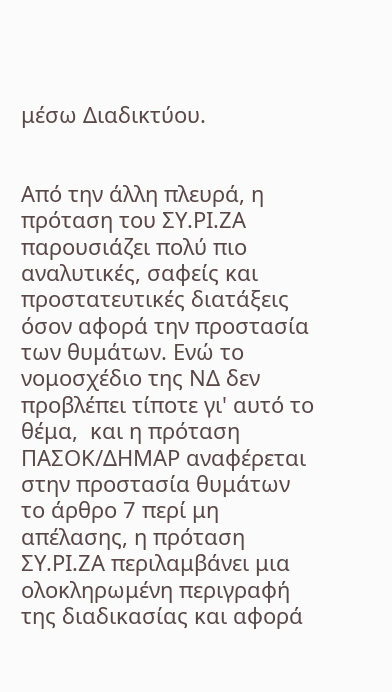μέσω Διαδικτύου.


Από την άλλη πλευρά, η πρόταση του ΣΥ.ΡΙ.ΖΑ παρουσιάζει πολύ πιο αναλυτικές, σαφείς και προστατευτικές διατάξεις όσον αφορά την προστασία των θυμάτων. Ενώ το νομοσχέδιο της ΝΔ δεν προβλέπει τίποτε γι' αυτό το θέμα,  και η πρόταση ΠΑΣΟΚ/ΔΗΜΑΡ αναφέρεται στην προστασία θυμάτων το άρθρο 7 περί μη απέλασης, η πρόταση ΣΥ.ΡΙ.ΖΑ περιλαμβάνει μια ολοκληρωμένη περιγραφή της διαδικασίας και αφορά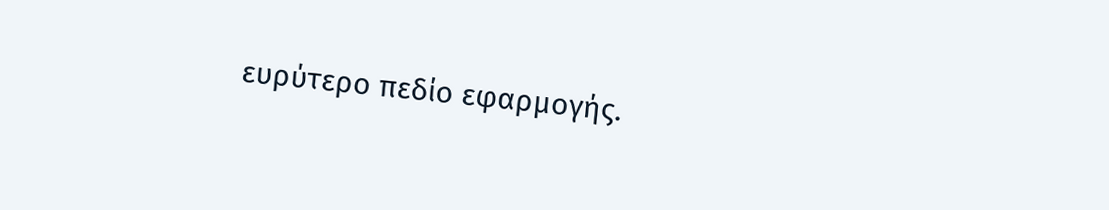ευρύτερο πεδίο εφαρμογής.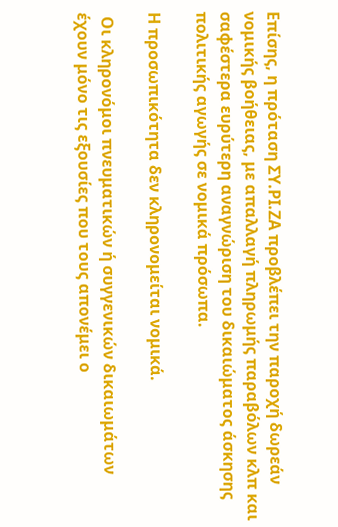Επίσης, η πρόταση ΣΥ.ΡΙ.ΖΑ προβλέπει την παροχή δωρεάν νομικής βοήθειας, με απαλλαγή πληρωμής παραβόλων κλπ και σαφέστερα ευρύτερη αναγνώριση του δικαιώματος άσκησης πολιτικής αγωγής σε νομικά πρόσωπα.

Η προσωπικότητα δεν κληρονομείται νομικά.

 Οι κληρονόμοι πνευματικών ή συγγενικών δικαιωμάτων έχουν μόνο τις εξουσίες που τους απονέμει ο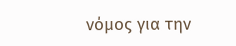νόμος για την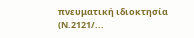πνευματική ιδιοκτησία (Ν.2121/...